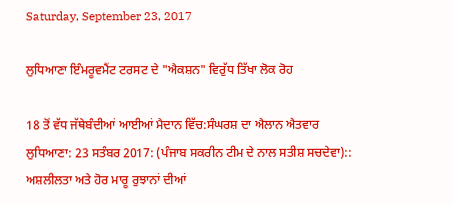Saturday, September 23, 2017

ਲੁਧਿਆਣਾ ਇੰਮਰੂਵਮੈਂਟ ਟਰਸਟ ਦੇ "ਐਕਸ਼ਨ" ਵਿਰੁੱਧ ਤਿੱਖਾ ਲੋਕ ਰੋਹ

18 ਤੋਂ ਵੱਧ ਜੱਥੇਬੰਦੀਆਂ ਆਈਆਂ ਮੈਦਾਨ ਵਿੱਚ:ਸੰਘਰਸ਼ ਦਾ ਐਲਾਨ ਐਤਵਾਰ
ਲੁਧਿਆਣਾ: 23 ਸਤੰਬਰ 2017: (ਪੰਜਾਬ ਸਕਰੀਨ ਟੀਮ ਦੇ ਨਾਲ ਸਤੀਸ਼ ਸਚਦੇਵਾ)::
ਅਸ਼ਲੀਲਤਾ ਅਤੇ ਹੋਰ ਮਾਰੂ ਰੁਝਾਨਾਂ ਦੀਆਂ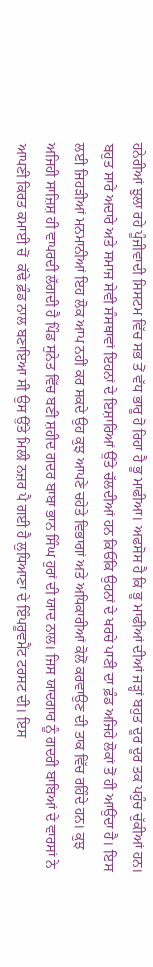ਹਨੇਰੀਆਂ ਝੁਲਾ ਰਹੇ ਪੂੰਜੀਵਾਦੀ ਸਿਸਟਮ ਵਿੱਚ ਸਭ ਤੋਂ ਵੱਧ ਭਾਰੂ ਹੋ ਰਿਹਾ ਹੈ ਭੂ ਮਾਫੀਆ। ਅਫਸੋਸ ਹੈ ਕਿ ਭੂ ਮਾਫੀਆਂ ਦੀਆਂ ਜੜ੍ਹਾਂ ਬਹੁਤ ਦੂਰ ਦੂਰ ਤਕ ਪਹੁੰਚ ਚੁੱਕੀਆਂ ਹਨ। ਬਹੁਤ ਸਾਰੇ ਅਦਾਰੇ ਅਤੇ ਸਮਾਜ ਸੇਵੀ ਸੰਸਥਾਵਾਂ ਇਹਨਾਂ ਦੇ ਇਸ਼ਾਰਿਆਂ ਉੱਤੇ ਚੱਲਦੀਆਂ ਹਨ ਕਿਓਂਕਿ ਉਹਨਾਂ ਦੇ ਖਰਚੇ ਪਾਣੀ ਦਾ ਫ਼ੰਡ ਅਜਿਹੇ ਲੋਕਾਂ ਤੋਂ ਹੀ ਆਉਂਦਾ ਹੈ। ਇਸ ਲਈ ਜਿਹੜੀਆਂ ਮਨਮਾਨੀਆਂ ਇਹ ਲੋਕ ਆਪ ਨਹੀਂ ਕਰ ਸਕਦੇ ਉਹ ਕੁਝ ਆਪਣੇ ਚਹੇਤੇ ਵਿਭਾਗਾਂ ਅਤੇ ਅਧਿਕਾਰੀਆਂ ਕੋਲੋਂ ਕਰਵਾਉਣ ਦੀ ਤਾਕ ਵਿੱਚ ਰਹਿੰਦੇ ਹਨ। ਕੁਝ ਅਜਿਹੀ ਸਾਜ਼ਿਸ਼ ਹੀ ਵਾਪਰਦੀ ਲੱਗਦੀ ਹੈ ਪਿੰਡ ਸੁਨੇਤ ਵਿੱਚ ਬਣੀ ਸ਼ਹੀਦ ਗਦਰ ਬਾਬਾ ਭਾਨ ਸਿੰਘ ਹੁਰਾਂ ਦੀ ਯਾਦ ਨਾਲ। ਜਿਸ ਯਾਦਗਾਰ ਨੂੰ ਗਦਰੀ ਬਾਬਿਆਂ ਦੇ ਵਾਰਸਾਂ ਨੇ ਆਪਣੀ ਕਿਰਤ ਕਮਾਈ ਚੋਂ  ਕੱਢੇ ਫ਼ੰਡ ਨਾਲ ਬਣਾਇਆ ਸੀ ਉਸ ਉੱਤੇ ਮਿਲੀ ਨਜ਼ਰ ਪੈ ਗਈ ਹੈ ਲੁਧਿਆਣਾ ਦੇ ਇੰਪਰੂਵਮੈਂਟ ਟਰਸਟ ਦੀ। ਇਸ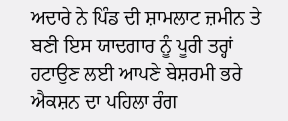ਅਦਾਰੇ ਨੇ ਪਿੰਡ ਦੀ ਸ਼ਾਮਲਾਟ ਜ਼ਮੀਨ ਤੇ ਬਣੀ ਇਸ ਯਾਦਗਾਰ ਨੂੰ ਪੂਰੀ ਤਰ੍ਹਾਂ ਹਟਾਉਣ ਲਈ ਆਪਣੇ ਬੇਸ਼ਰਮੀ ਭਰੇ ਐਕਸ਼ਨ ਦਾ ਪਹਿਲਾ ਰੰਗ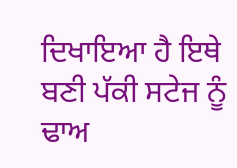ਦਿਖਾਇਆ ਹੈ ਇਥੇ ਬਣੀ ਪੱਕੀ ਸਟੇਜ ਨੂੰ ਢਾਅ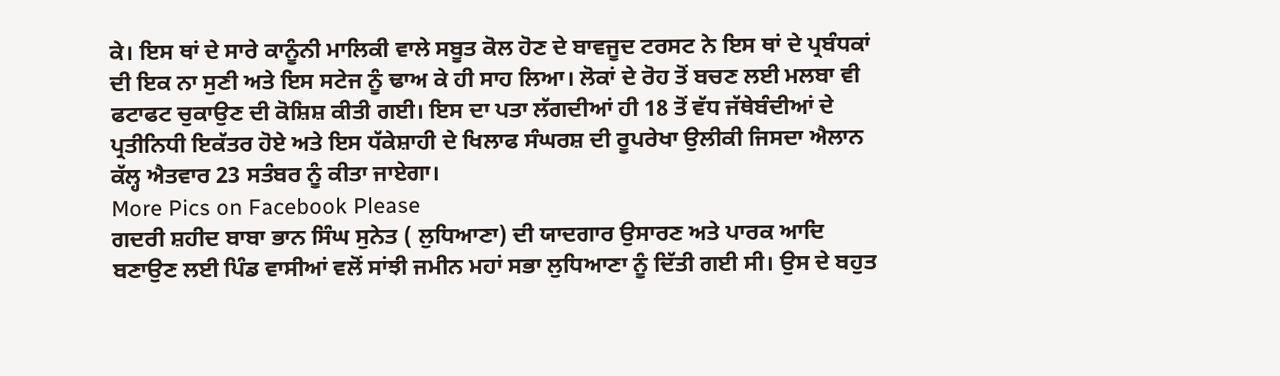ਕੇ। ਇਸ ਥਾਂ ਦੇ ਸਾਰੇ ਕਾਨੂੰਨੀ ਮਾਲਿਕੀ ਵਾਲੇ ਸਬੂਤ ਕੋਲ ਹੋਣ ਦੇ ਬਾਵਜੂਦ ਟਰਸਟ ਨੇ ਇਸ ਥਾਂ ਦੇ ਪ੍ਰਬੰਧਕਾਂ ਦੀ ਇਕ ਨਾ ਸੁਣੀ ਅਤੇ ਇਸ ਸਟੇਜ ਨੂੰ ਢਾਅ ਕੇ ਹੀ ਸਾਹ ਲਿਆ। ਲੋਕਾਂ ਦੇ ਰੋਹ ਤੋਂ ਬਚਣ ਲਈ ਮਲਬਾ ਵੀ ਫਟਾਫਟ ਚੁਕਾਉਣ ਦੀ ਕੋਸ਼ਿਸ਼ ਕੀਤੀ ਗਈ। ਇਸ ਦਾ ਪਤਾ ਲੱਗਦੀਆਂ ਹੀ 18 ਤੋਂ ਵੱਧ ਜੱਥੇਬੰਦੀਆਂ ਦੇ ਪ੍ਰਤੀਨਿਧੀ ਇਕੱਤਰ ਹੋਏ ਅਤੇ ਇਸ ਧੱਕੇਸ਼ਾਹੀ ਦੇ ਖਿਲਾਫ ਸੰਘਰਸ਼ ਦੀ ਰੂਪਰੇਖਾ ਉਲੀਕੀ ਜਿਸਦਾ ਐਲਾਨ ਕੱਲ੍ਹ ਐਤਵਾਰ 23 ਸਤੰਬਰ ਨੂੰ ਕੀਤਾ ਜਾਏਗਾ।
More Pics on Facebook Please
ਗਦਰੀ ਸ਼ਹੀਦ ਬਾਬਾ ਭਾਨ ਸਿੰਘ ਸੁਨੇਤ ( ਲੁਧਿਆਣਾ) ਦੀ ਯਾਦਗਾਰ ਉਸਾਰਣ ਅਤੇ ਪਾਰਕ ਆਦਿ ਬਣਾਉਣ ਲਈ ਪਿੰਡ ਵਾਸੀਆਂ ਵਲੋਂ ਸਾਂਝੀ ਜਮੀਨ ਮਹਾਂ ਸਭਾ ਲੁਧਿਆਣਾ ਨੂੰ ਦਿੱਤੀ ਗਈ ਸੀ। ਉਸ ਦੇ ਬਹੁਤ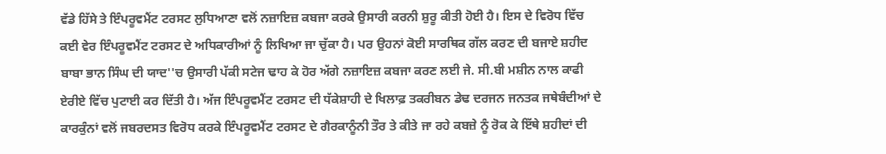ਵੱਡੇ ਹਿੱਸੇ ਤੇ ਇੰਪਰੂਵਮੈਂਟ ਟਰਸਟ ਲੁਧਿਆਣਾ ਵਲੋਂ ਨਜ਼ਾਇਜ਼ ਕਬਜਾ ਕਰਕੇ ਉਸਾਰੀ ਕਰਨੀ ਸ਼ੁਰੂ ਕੀਤੀ ਹੋਈ ਹੈ। ਇਸ ਦੇ ਵਿਰੋਧ ਵਿੱਚ ਕਈ ਵੇਰ ਇੰਪਰੂਵਮੈਂਟ ਟਰਸਟ ਦੇ ਅਧਿਕਾਰੀਆਂ ਨੂੰ ਲਿਖਿਆ ਜਾ ਚੁੱਕਾ ਹੈ। ਪਰ ਉਹਨਾਂ ਕੋਈ ਸਾਰਥਿਕ ਗੱਲ ਕਰਣ ਦੀ ਬਜਾਏ ਸ਼ਹੀਦ ਬਾਬਾ ਭਾਨ ਸਿੰਘ ਦੀ ਯਾਦ''ਚ ਉਸਾਰੀ ਪੱਕੀ ਸਟੇਜ ਢਾਹ ਕੇ ਹੋਰ ਅੱਗੇ ਨਜ਼ਾਇਜ਼ ਕਬਜਾ ਕਰਣ ਲਈ ਜੇ. ਸੀ.ਬੀ ਮਸ਼ੀਨ ਨਾਲ ਕਾਫੀ ਏਰੀਏ ਵਿੱਚ ਪੁਟਾਈ ਕਰ ਦਿੱਤੀ ਹੈ। ਅੱਜ ਇੰਪਰੂਵਮੈਂਟ ਟਰਸਟ ਦੀ ਧੱਕੇਸ਼ਾਹੀ ਦੇ ਖਿਲਾਫ਼ ਤਕਰੀਬਨ ਡੇਢ ਦਰਜਨ ਜਨਤਕ ਜਥੇਬੰਦੀਆਂ ਦੇ ਕਾਰਕੁੰਨਾਂ ਵਲੋਂ ਜਬਰਦਸਤ ਵਿਰੋਧ ਕਰਕੇ ਇੰਪਰੂਵਮੈਂਟ ਟਰਸਟ ਦੇ ਗੈਰਕਾਨੂੰਨੀ ਤੌਰ ਤੇ ਕੀਤੇ ਜਾ ਰਹੇ ਕਬਜ਼ੇ ਨੂੰ ਰੋਕ ਕੇ ਇੱਥੇ ਸ਼ਹੀਦਾਂ ਦੀ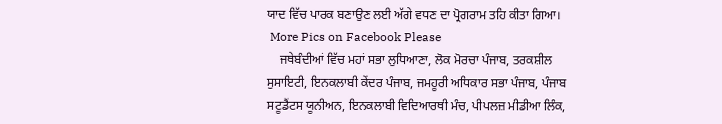ਯਾਦ ਵਿੱਚ ਪਾਰਕ ਬਣਾਉਣ ਲਈ ਅੱਗੇ ਵਧਣ ਦਾ ਪ੍ਰੋਗਰਾਮ ਤਹਿ ਕੀਤਾ ਗਿਆ।
 More Pics on Facebook Please
    ਜਥੇਬੰਦੀਆਂ ਵਿੱਚ ਮਹਾਂ ਸਭਾ ਲੁਧਿਆਣਾ, ਲੋਕ ਮੋਰਚਾ ਪੰਜਾਬ, ਤਰਕਸ਼ੀਲ ਸੁਸਾਇਟੀ, ਇਨਕਲਾਬੀ ਕੇਂਦਰ ਪੰਜਾਬ, ਜਮਹੂਰੀ ਅਧਿਕਾਰ ਸਭਾ ਪੰਜਾਬ, ਪੰਜਾਬ ਸਟੂਡੈਂਟਸ ਯੂਨੀਅਨ, ਇਨਕਲਾਬੀ ਵਿਦਿਆਰਥੀ ਮੰਚ, ਪੀਪਲਜ਼ ਮੀਡੀਆ ਲਿੰਕ,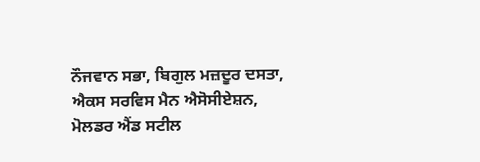ਨੌਜਵਾਨ ਸਭਾ, ਬਿਗੁਲ ਮਜ਼ਦੂਰ ਦਸਤਾ, ਐਕਸ ਸਰਵਿਸ ਮੈਨ ਐਸੋਸੀਏਸ਼ਨ, ਮੋਲਡਰ ਐਂਡ ਸਟੀਲ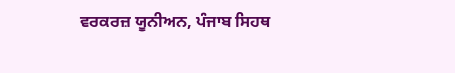ਵਰਕਰਜ਼ ਯੂਨੀਅਨ, ਪੰਜਾਬ ਸਿਹਥ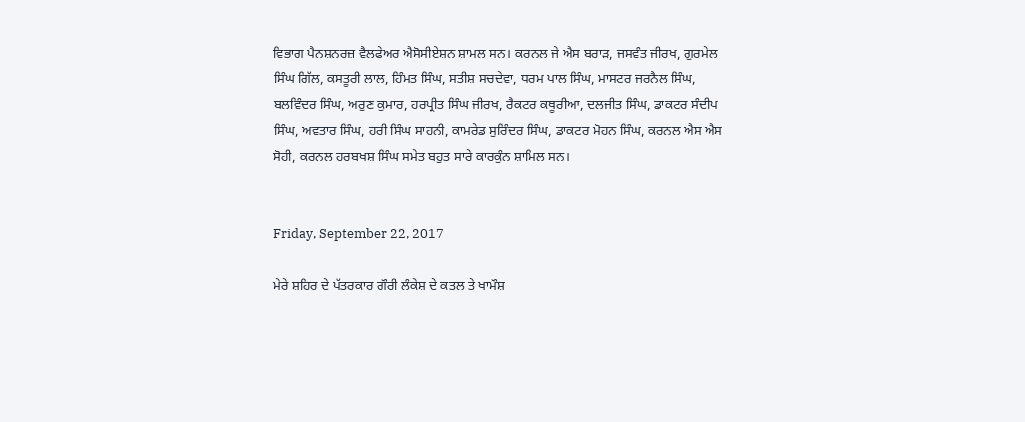ਵਿਭਾਗ ਪੈਨਸ਼ਨਰਜ਼ ਵੈਲਫੇਅਰ ਐਸੋਸੀਏਸ਼ਨ ਸ਼ਾਮਲ ਸਨ। ਕਰਨਲ ਜੇ ਐਸ ਬਰਾੜ, ਜਸਵੰਤ ਜੀਰਖ, ਗੁਰਮੇਲ ਸਿੰਘ ਗਿੱਲ, ਕਸਤੂਰੀ ਲਾਲ, ਹਿੰਮਤ ਸਿੰਘ, ਸਤੀਸ਼ ਸਚਦੇਵਾ, ਧਰਮ ਪਾਲ ਸਿੰਘ, ਮਾਸਟਰ ਜਰਨੈਲ ਸਿੰਘ, ਬਲਵਿੰਦਰ ਸਿੰਘ, ਅਰੁਣ ਕੁਮਾਰ, ਹਰਪ੍ਰੀਤ ਸਿੰਘ ਜੀਰਖ, ਰੈਕਟਰ ਕਥੂਰੀਆ, ਦਲਜੀਤ ਸਿੰਘ, ਡਾਕਟਰ ਸੰਦੀਪ ਸਿੰਘ, ਅਵਤਾਰ ਸਿੰਘ, ਹਰੀ ਸਿੰਘ ਸਾਹਨੀ, ਕਾਮਰੇਡ ਸੁਰਿੰਦਰ ਸਿੰਘ, ਡਾਕਟਰ ਮੋਹਨ ਸਿੰਘ, ਕਰਨਲ ਐਸ ਐਸ ਸੋਹੀ, ਕਰਨਲ ਹਰਬਖਸ਼ ਸਿੰਘ ਸਮੇਤ ਬਹੁਤ ਸਾਰੇ ਕਾਰਕੁੰਨ ਸ਼ਾਮਿਲ ਸਨ।


Friday, September 22, 2017

ਮੇਰੇ ਸ਼ਹਿਰ ਦੇ ਪੱਤਰਕਾਰ ਗੌਰੀ ਲੰਕੇਸ਼ ਦੇ ਕਤਲ ਤੇ ਖਾਮੌਸ਼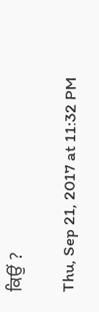ਕਿਉਂ ?

Thu, Sep 21, 2017 at 11:32 PM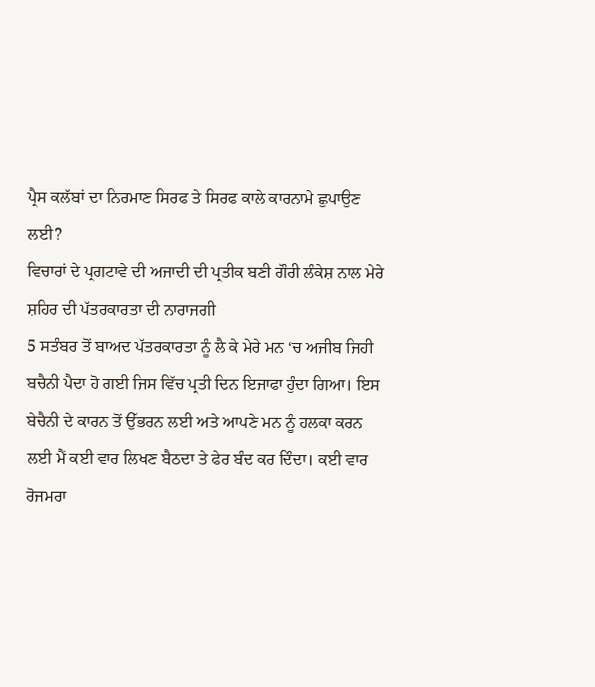ਪ੍ਰੈਸ ਕਲੱਬਾਂ ਦਾ ਨਿਰਮਾਣ ਸਿਰਫ ਤੇ ਸਿਰਫ ਕਾਲੇ ਕਾਰਨਾਮੇ ਛੁਪਾਉਣ ਲਈ?
ਵਿਚਾਰਾਂ ਦੇ ਪ੍ਰਗਟਾਵੇ ਦੀ ਅਜਾਦੀ ਦੀ ਪ੍ਰਤੀਕ ਬਣੀ ਗੌਰੀ ਲੰਕੇਸ਼ ਨਾਲ ਮੇਰੇ ਸ਼ਹਿਰ ਦੀ ਪੱਤਰਕਾਰਤਾ ਦੀ ਨਾਰਾਜਗੀ
5 ਸਤੰਬਰ ਤੋਂ ਬਾਅਦ ਪੱਤਰਕਾਰਤਾ ਨੂੰ ਲੈ ਕੇ ਮੇਰੇ ਮਨ ‘ਚ ਅਜੀਬ ਜਿਹੀ ਬਚੈਨੀ ਪੈਦਾ ਹੋ ਗਈ ਜਿਸ ਵਿੱਚ ਪ੍ਰਤੀ ਦਿਨ ਇਜਾਫਾ ਹੁੰਦਾ ਗਿਆ। ਇਸ ਬੇਚੈਨੀ ਦੇ ਕਾਰਨ ਤੋਂ ਉੱਭਰਨ ਲਈ ਅਤੇ ਆਪਣੇ ਮਨ ਨੂੰ ਹਲਕਾ ਕਰਨ ਲਈ ਮੈਂ ਕਈ ਵਾਰ ਲਿਖਣ ਬੈਠਦਾ ਤੇ ਫੇਰ ਬੰਦ ਕਰ ਦਿੰਦਾ। ਕਈ ਵਾਰ ਰੋਜਮਰਾ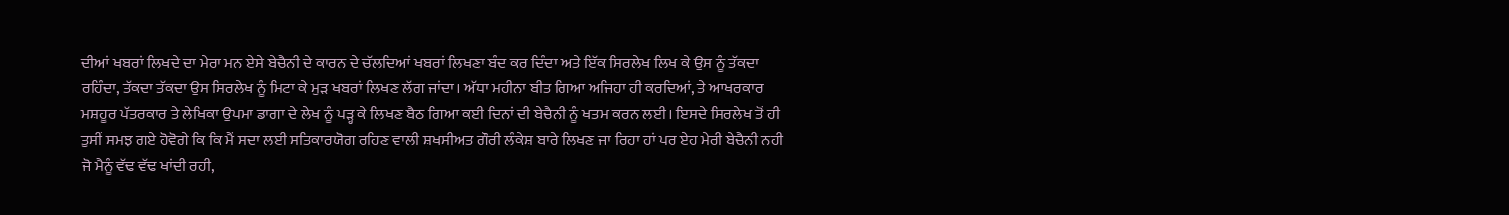ਦੀਆਂ ਖਬਰਾਂ ਲਿਖਦੇ ਦਾ ਮੇਰਾ ਮਨ ਏਸੇ ਬੇਚੈਨੀ ਦੇ ਕਾਰਨ ਦੇ ਚੱਲਦਿਆਂ ਖਬਰਾਂ ਲਿਖਣਾ ਬੰਦ ਕਰ ਦਿੰਦਾ ਅਤੇ ਇੱਕ ਸਿਰਲੇਖ ਲਿਖ ਕੇ ਉਸ ਨੂੰ ਤੱਕਦਾ ਰਹਿੰਦਾ, ਤੱਕਦਾ ਤੱਕਦਾ ਉਸ ਸਿਰਲੇਖ ਨੂੰ ਮਿਟਾ ਕੇ ਮੁੜ ਖਬਰਾਂ ਲਿਖਣ ਲੱਗ ਜਾਂਦਾ। ਅੱਧਾ ਮਹੀਨਾ ਬੀਤ ਗਿਆ ਅਜਿਹਾ ਹੀ ਕਰਦਿਆਂ, ਤੇ ਆਖਰਕਾਰ ਮਸ਼ਹੂਰ ਪੱਤਰਕਾਰ ਤੇ ਲੇਖਿਕਾ ਉਪਮਾ ਡਾਗਾ ਦੇ ਲੇਖ ਨੂੰ ਪੜ੍ਹ ਕੇ ਲਿਖਣ ਬੈਠ ਗਿਆ ਕਈ ਦਿਨਾਂ ਦੀ ਬੇਚੈਨੀ ਨੂੰ ਖਤਮ ਕਰਨ ਲਈ। ਇਸਦੇ ਸਿਰਲੇਖ ਤੋਂ ਹੀ ਤੁਸੀਂ ਸਮਝ ਗਏ ਹੋਵੋਗੇ ਕਿ ਕਿ ਮੈਂ ਸਦਾ ਲਈ ਸਤਿਕਾਰਯੋਗ ਰਹਿਣ ਵਾਲੀ ਸ਼ਖਸੀਅਤ ਗੌਰੀ ਲੰਕੇਸ਼ ਬਾਰੇ ਲਿਖਣ ਜਾ ਰਿਹਾ ਹਾਂ ਪਰ ਏਹ ਮੇਰੀ ਬੇਚੈਨੀ ਨਹੀ ਜੋ ਮੈਨੂੰ ਵੱਢ ਵੱਢ ਖਾਂਦੀ ਰਹੀ,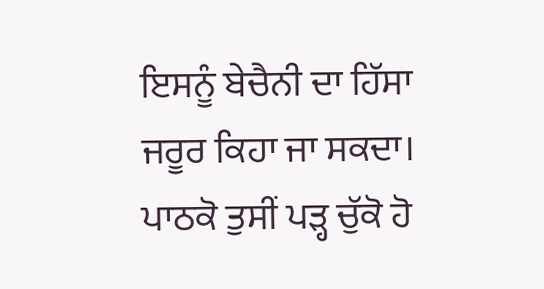ਇਸਨੂੰ ਬੇਚੈਨੀ ਦਾ ਹਿੱਸਾ ਜਰੂਰ ਕਿਹਾ ਜਾ ਸਕਦਾ।
ਪਾਠਕੋ ਤੁਸੀਂ ਪੜ੍ਹ ਚੁੱਕੋ ਹੋ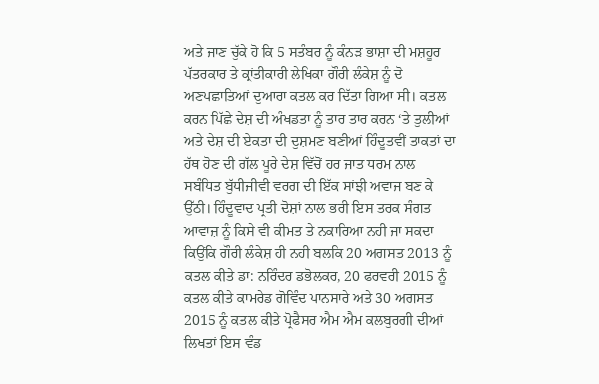ਅਤੇ ਜਾਣ ਚੁੱਕੇ ਹੋ ਕਿ 5 ਸਤੰਬਰ ਨੂੰ ਕੰਨੜ ਭਾਸ਼ਾ ਦੀ ਮਸ਼ਹੂਰ ਪੱਤਰਕਾਰ ਤੇ ਕ੍ਰਾਂਤੀਕਾਰੀ ਲੇਖਿਕਾ ਗੌਰੀ ਲੰਕੇਸ਼ ਨੂੰ ਦੋ ਅਣਪਛਾਤਿਆਂ ਦੁਆਰਾ ਕਤਲ ਕਰ ਦਿੱਤਾ ਗਿਆ ਸੀ। ਕਤਲ ਕਰਨ ਪਿੱਛੇ ਦੇਸ਼ ਦੀ ਅੰਖਡਤਾ ਨੂੰ ਤਾਰ ਤਾਰ ਕਰਨ ‘ਤੇ ਤੁਲੀਆਂ ਅਤੇ ਦੇਸ਼ ਦੀ ਏਕਤਾ ਦੀ ਦੁਸ਼ਮਣ ਬਣੀਆਂ ਹਿੰਦੂਤਵੀਂ ਤਾਕਤਾਂ ਦਾ ਹੱਥ ਹੋਣ ਦੀ ਗੱਲ ਪੂਰੇ ਦੇਸ਼ ਵਿੱਚੋਂ ਹਰ ਜਾਤ ਧਰਮ ਨਾਲ ਸਬੰਧਿਤ ਬੁੱਧੀਜੀਵੀ ਵਰਗ ਦੀ ਇੱਕ ਸਾਂਝੀ ਅਵਾਜ ਬਣ ਕੇ ਉੱਠੀ। ਹਿੰਦੂਵਾਦ ਪ੍ਰਤੀ ਦੋਸ਼ਾਂ ਨਾਲ ਭਰੀ ਇਸ ਤਰਕ ਸੰਗਤ ਆਵਾਜ਼ ਨੂੰ ਕਿਸੇ ਵੀ ਕੀਮਤ ਤੇ ਨਕਾਰਿਆ ਨਹੀ ਜਾ ਸਕਦਾ ਕਿਉਂਕਿ ਗੌਰੀ ਲੰਕੇਸ਼ ਹੀ ਨਹੀ ਬਲਕਿ 20 ਅਗਸਤ 2013 ਨੂੰ ਕਤਲ ਕੀਤੇ ਡਾ: ਨਰਿੰਦਰ ਡਭੋਲਕਰ, 20 ਫਰਵਰੀ 2015 ਨੂੰ ਕਤਲ ਕੀਤੇ ਕਾਮਰੇਡ ਗੋਵਿੰਦ ਪਾਨਸਾਰੇ ਅਤੇ 30 ਅਗਸਤ 2015 ਨੂੰ ਕਤਲ ਕੀਤੇ ਪ੍ਰੋਫੈਸਰ ਐਮ ਐਮ ਕਲਬੁਰਗੀ ਦੀਆਂ ਲਿਖਤਾਂ ਇਸ ਵੰਡ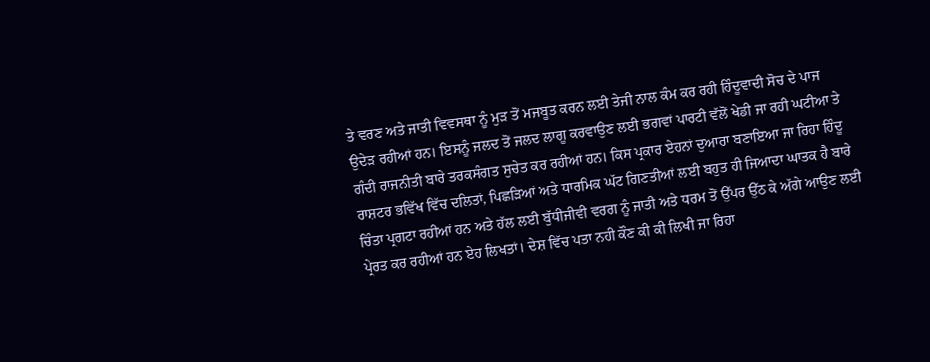ਤੇ ਵਰਣ ਅਤੇ ਜਾਤੀ ਵਿਵਸਥਾ ਨੂੰ ਮੁੜ ਤੋਂ ਮਜਬੂਤ ਕਰਨ ਲਈ ਤੇਜੀ ਨਾਲ ਕੰਮ ਕਰ ਰਹੀ ਹਿੰਦੂਵਾਦੀ ਸੋਚ ਦੇ ਪਾਜ ਉਦੇੜ ਰਹੀਆਂ ਹਨ। ਇਸਨੂੰ ਜਲਦ ਤੋਂ ਜਲਦ ਲਾਗੂ ਕਰਵਾਉਣ ਲਈ ਭਗਵਾਂ ਪਾਰਟੀ ਵੱਲੋਂ ਖੇਡੀ ਜਾ ਰਹੀ ਘਟੀਆ ਤੇ ਗੰਦੀ ਰਾਜਨੀਤੀ ਬਾਰੇ ਤਰਕਸੰਗਤ ਸੁਚੇਤ ਕਰ ਰਹੀਆਂ ਹਨ। ਕਿਸ ਪ੍ਰਕਾਰ ਏਹਨਾਂ ਦੁਆਰਾ ਬਣਾਇਆ ਜਾ ਰਿਹਾ ਹਿੰਦੂ ਰਾਸ਼ਟਰ ਭਵਿੱਖ ਵਿੱਚ ਦਲਿਤਾਂ, ਪਿਛੜਿਆਂ ਅਤੇ ਧਾਰਮਿਕ ਘੱਟ ਗਿਣਤੀਆਂ ਲਈ ਬਹੁਤ ਹੀ ਜਿਆਦਾ ਘਾਤਕ ਹੈ ਬਾਰੇ ਚਿੰਤਾ ਪ੍ਰਗਟਾ ਰਹੀਆਂ ਹਨ ਅਤੇ ਹੱਲ ਲਈ ਬੁੱਧੀਜੀਵੀ ਵਰਗ ਨੂੰ ਜਾਤੀ ਅਤੇ ਧਰਮ ਤੋਂ ਉੱਪਰ ਉੱਠ ਕੇ ਅੱਗੇ ਆਉਣ ਲਈ ਪ੍ਰੇਰਤ ਕਰ ਰਹੀਆਂ ਹਨ ਏਹ ਲਿਖਤਾਂ। ਦੇਸ਼ ਵਿੱਚ ਪਤਾ ਨਹੀ ਕੌਣ ਕੀ ਕੀ ਲਿਖੀ ਜਾ ਰਿਹਾ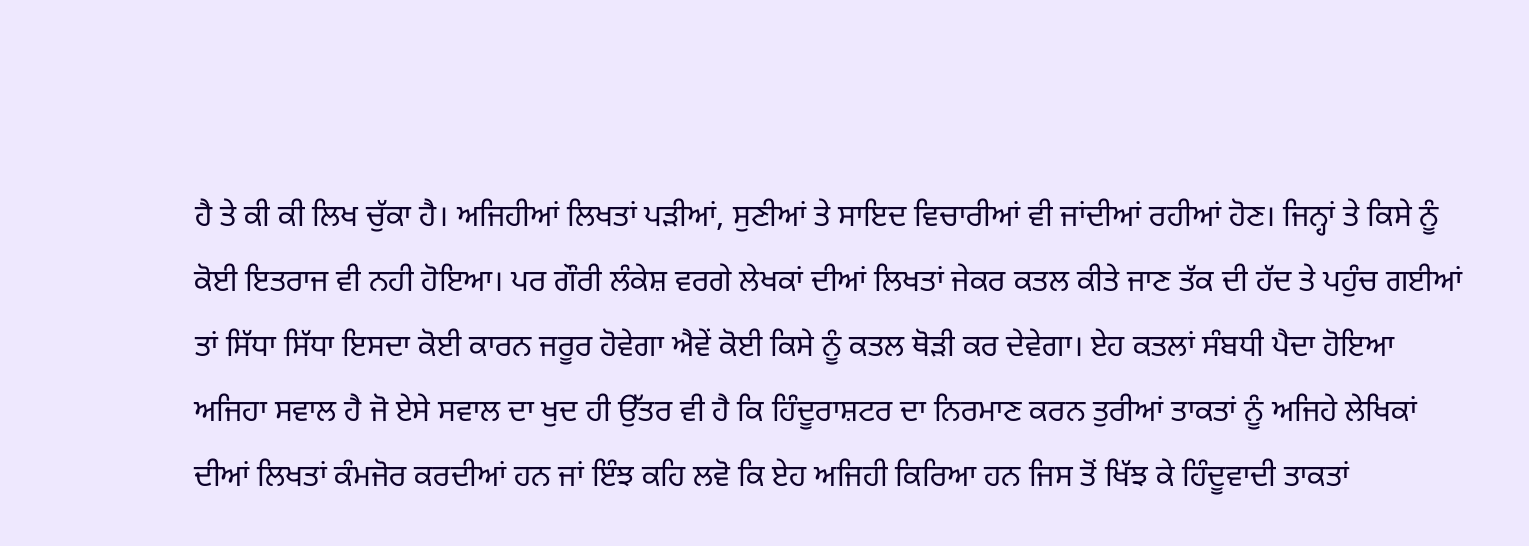ਹੈ ਤੇ ਕੀ ਕੀ ਲਿਖ ਚੁੱਕਾ ਹੈ। ਅਜਿਹੀਆਂ ਲਿਖਤਾਂ ਪੜੀਆਂ, ਸੁਣੀਆਂ ਤੇ ਸਾਇਦ ਵਿਚਾਰੀਆਂ ਵੀ ਜਾਂਦੀਆਂ ਰਹੀਆਂ ਹੋਣ। ਜਿਨ੍ਹਾਂ ਤੇ ਕਿਸੇ ਨੂੰ ਕੋਈ ਇਤਰਾਜ ਵੀ ਨਹੀ ਹੋਇਆ। ਪਰ ਗੌਰੀ ਲੰਕੇਸ਼ ਵਰਗੇ ਲੇਖਕਾਂ ਦੀਆਂ ਲਿਖਤਾਂ ਜੇਕਰ ਕਤਲ ਕੀਤੇ ਜਾਣ ਤੱਕ ਦੀ ਹੱਦ ਤੇ ਪਹੁੰਚ ਗਈਆਂ ਤਾਂ ਸਿੱਧਾ ਸਿੱਧਾ ਇਸਦਾ ਕੋਈ ਕਾਰਨ ਜਰੂਰ ਹੋਵੇਗਾ ਐਵੇਂ ਕੋਈ ਕਿਸੇ ਨੂੰ ਕਤਲ ਥੋੜੀ ਕਰ ਦੇਵੇਗਾ। ਏਹ ਕਤਲਾਂ ਸੰਬਧੀ ਪੈਦਾ ਹੋਇਆ ਅਜਿਹਾ ਸਵਾਲ ਹੈ ਜੋ ਏਸੇ ਸਵਾਲ ਦਾ ਖੁਦ ਹੀ ਉੱਤਰ ਵੀ ਹੈ ਕਿ ਹਿੰਦੂਰਾਸ਼ਟਰ ਦਾ ਨਿਰਮਾਣ ਕਰਨ ਤੁਰੀਆਂ ਤਾਕਤਾਂ ਨੂੰ ਅਜਿਹੇ ਲੇਖਿਕਾਂ ਦੀਆਂ ਲਿਖਤਾਂ ਕੰਮਜੋਰ ਕਰਦੀਆਂ ਹਨ ਜਾਂ ਇੰਝ ਕਹਿ ਲਵੋ ਕਿ ਏਹ ਅਜਿਹੀ ਕਿਰਿਆ ਹਨ ਜਿਸ ਤੋਂ ਖਿੱਝ ਕੇ ਹਿੰਦੂਵਾਦੀ ਤਾਕਤਾਂ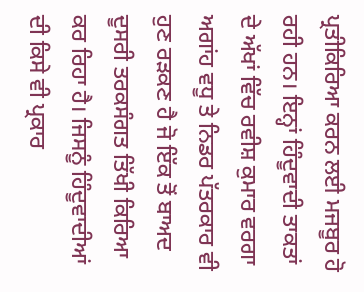ਪ੍ਰਤੀਕਿਰਿਆ ਕਰਨ ਲਈ ਮਜਬੂਰ ਹੋ ਰਹੀ ਹਨ। ਇਨ੍ਹਾਂ ਹਿੰਦੂਵਾਦੀ ਤਾਕਤਾਂ ਦੇ ਅੱਖਾਂ ਵਿੱਚ ਰਵੀਸ਼ ਕੁਮਾਰ ਵਰਗਾ ਅਗਾਂਹ ਵਧੂ ਤੇ ਨਿਡਰ ਪੱਤਰਕਾਰ ਵੀ ਹੁਣ ਰੜਕਣ ਹੈ ਜੋ ਇੱਕ ਤੋਂ ਬਾਅਦ ਦੂਸਰੀ ਤਰਕਸੰਗਤ ਤਿੱਖੀ ਕਿਰਿਆ ਕਰ ਰਿਹਾ ਹੈ। ਜਿਸਨੂੰ ਹਿੰਦੂਵਾਦੀਆਂ ਦੀ ਕਿਸੇ ਵੀ ਪ੍ਰਕਾਰ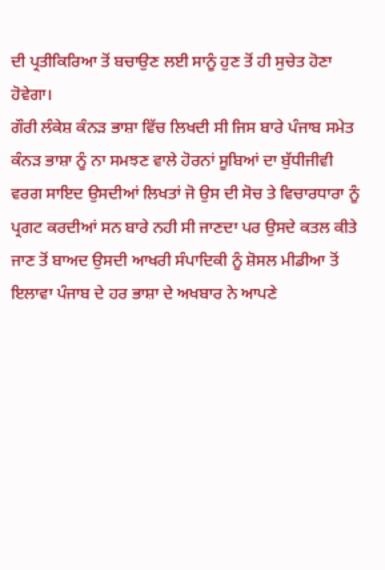ਦੀ ਪ੍ਰਤੀਕਿਰਿਆ ਤੋਂ ਬਚਾਉਣ ਲਈ ਸਾਨੂੰ ਹੁਣ ਤੋਂ ਹੀ ਸੁਚੇਤ ਹੋਣਾ ਹੋਵੇਗਾ।
ਗੌਰੀ ਲੰਕੇਸ਼ ਕੰਨੜ ਭਾਸ਼ਾ ਵਿੱਚ ਲਿਖਦੀ ਸੀ ਜਿਸ ਬਾਰੇ ਪੰਜਾਬ ਸਮੇਤ ਕੰਨੜ ਭਾਸ਼ਾ ਨੂੰ ਨਾ ਸਮਝਣ ਵਾਲੇ ਹੋਰਨਾਂ ਸੂਬਿਆਂ ਦਾ ਬੁੱਧੀਜੀਵੀ ਵਰਗ ਸਾਇਦ ਉਸਦੀਆਂ ਲਿਖਤਾਂ ਜੋ ਉਸ ਦੀ ਸੋਚ ਤੇ ਵਿਚਾਰਧਾਰਾ ਨੂੰ ਪ੍ਰਗਟ ਕਰਦੀਆਂ ਸਨ ਬਾਰੇ ਨਹੀ ਸੀ ਜਾਣਦਾ ਪਰ ਉਸਦੇ ਕਤਲ ਕੀਤੇ ਜਾਣ ਤੋਂ ਬਾਅਦ ਉਸਦੀ ਆਖਰੀ ਸੰਪਾਦਿਕੀ ਨੂੰ ਸ਼ੋਸਲ ਮੀਡੀਆ ਤੋਂ ਇਲਾਵਾ ਪੰਜਾਬ ਦੇ ਹਰ ਭਾਸ਼ਾ ਦੇ ਅਖਬਾਰ ਨੇ ਆਪਣੇ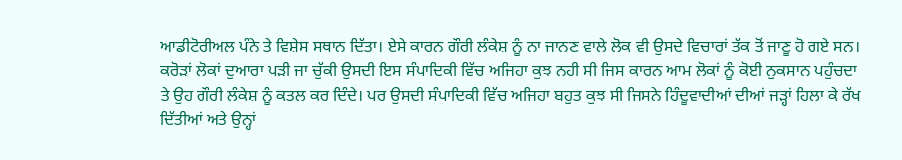ਆਡੀਟੋਰੀਅਲ ਪੰਨੇ ਤੇ ਵਿਸ਼ੇਸ ਸਥਾਨ ਦਿੱਤਾ। ਏਸੇ ਕਾਰਨ ਗੌਰੀ ਲੰਕੇਸ਼ ਨੂੰ ਨਾ ਜਾਨਣ ਵਾਲੇ ਲੋਕ ਵੀ ਉਸਦੇ ਵਿਚਾਰਾਂ ਤੱਕ ਤੋਂ ਜਾਣੂ ਹੋ ਗਏ ਸਨ। ਕਰੋੜਾਂ ਲੋਕਾਂ ਦੁਆਰਾ ਪੜੀ ਜਾ ਚੁੱਕੀ ਉਸਦੀ ਇਸ ਸੰਪਾਦਿਕੀ ਵਿੱਚ ਅਜਿਹਾ ਕੁਝ ਨਹੀ ਸੀ ਜਿਸ ਕਾਰਨ ਆਮ ਲੋਕਾਂ ਨੂੰ ਕੋਈ ਨੁਕਸਾਨ ਪਹੁੰਚਦਾ ਤੇ ਉਹ ਗੌਰੀ ਲੰਕੇਸ਼ ਨੂੰ ਕਤਲ ਕਰ ਦਿੰਦੇ। ਪਰ ਉਸਦੀ ਸੰਪਾਦਿਕੀ ਵਿੱਚ ਅਜਿਹਾ ਬਹੁਤ ਕੁਝ ਸੀ ਜਿਸਨੇ ਹਿੰਦੂਵਾਦੀਆਂ ਦੀਆਂ ਜੜ੍ਹਾਂ ਹਿਲਾ ਕੇ ਰੱਖ ਦਿੱਤੀਆਂ ਅਤੇ ਉਨ੍ਹਾਂ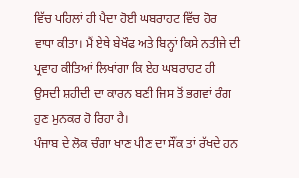ਵਿੱਚ ਪਹਿਲਾਂ ਹੀ ਪੈਦਾ ਹੋਈ ਘਬਰਾਹਟ ਵਿੱਚ ਹੋਰ ਵਾਧਾ ਕੀਤਾ। ਮੈਂ ਏਥੇ ਬੇਖੌਫ ਅਤੇ ਬਿਨ੍ਹਾਂ ਕਿਸੇ ਨਤੀਜੇ ਦੀ ਪ੍ਰਵਾਹ ਕੀਤਿਆਂ ਲਿਖਾਂਗਾ ਕਿ ਏਹ ਘਬਰਾਹਟ ਹੀ ਉਸਦੀ ਸ਼ਹੀਦੀ ਦਾ ਕਾਰਨ ਬਣੀ ਜਿਸ ਤੋਂ ਭਗਵਾਂ ਰੰਗ ਹੁਣ ਮੁਨਕਰ ਹੋ ਰਿਹਾ ਹੈ।
ਪੰਜਾਬ ਦੇ ਲੋਕ ਚੰਗਾ ਖਾਣ ਪੀਣ ਦਾ ਸੌਂਕ ਤਾਂ ਰੱਖਦੇ ਹਨ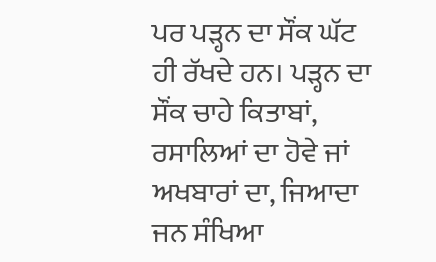ਪਰ ਪੜ੍ਹਨ ਦਾ ਸੌਂਕ ਘੱਟ ਹੀ ਰੱਖਦੇ ਹਨ। ਪੜ੍ਹਨ ਦਾ ਸੌਂਕ ਚਾਹੇ ਕਿਤਾਬਾਂ, ਰਸਾਲਿਆਂ ਦਾ ਹੋਵੇ ਜਾਂ ਅਖਬਾਰਾਂ ਦਾ, ਜਿਆਦਾ ਜਨ ਸੰਖਿਆ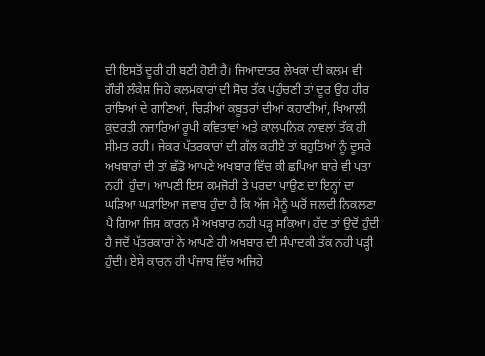ਦੀ ਇਸਤੋਂ ਦੂਰੀ ਹੀ ਬਣੀ ਹੋਈ ਹੈ। ਜਿਆਦਾਤਰ ਲੇਖਕਾਂ ਦੀ ਕਲਮ ਵੀ ਗੌਰੀ ਲੰਕੇਸ਼ ਜਿਹੇ ਕਲਮਕਾਰਾਂ ਦੀ ਸੋਚ ਤੱਕ ਪਹੁੰਚਣੀ ਤਾਂ ਦੂਰ ਉਹ ਹੀਰ ਰਾਂਝਿਆਂ ਦੇ ਗਾਣਿਆਂ, ਚਿੜੀਆਂ ਕਬੂਤਰਾਂ ਦੀਆਂ ਕਹਾਣੀਆਂ, ਖਿਆਲੀ ਕੁਦਰਤੀ ਨਜਾਰਿਆਂ ਰੂਪੀ ਕਵਿਤਾਵਾਂ ਅਤੇ ਕਾਲਪਨਿਕ ਨਾਵਲਾਂ ਤੱਕ ਹੀ ਸੀਮਤ ਰਹੀ। ਜੇਕਰ ਪੱਤਰਕਾਰਾਂ ਦੀ ਗੱਲ ਕਰੀਏ ਤਾਂ ਬਹੁਤਿਆਂ ਨੂੰ ਦੂਸਰੇ ਅਖਬਾਰਾਂ ਦੀ ਤਾਂ ਛੱਡੋ ਆਪਣੇ ਅਖਬਾਰ ਵਿੱਚ ਕੀ ਛਪਿਆ ਬਾਰੇ ਵੀ ਪਤਾ ਨਹੀ  ਹੁੰਦਾ। ਆਪਣੀ ਇਸ ਕਮਜੋਰੀ ਤੇ ਪਰਦਾ ਪਾਉਣ ਦਾ ਇਨ੍ਹਾਂ ਦਾ ਘੜਿਆ ਘੜਾਇਆ ਜਵਾਬ ਹੁੰਦਾ ਹੈ ਕਿ ਅੱਜ ਮੈਨੂੰ ਘਰੋਂ ਜਲਦੀ ਨਿਕਲਣਾ ਪੈ ਗਿਆ ਜਿਸ ਕਾਰਨ ਮੈਂ ਅਖਬਾਰ ਨਹੀ ਪੜ੍ਹ ਸਕਿਆ। ਹੱਦ ਤਾਂ ਉਦੋਂ ਹੁੰਦੀ ਹੈ ਜਦੋਂ ਪੱਤਰਕਾਰਾਂ ਨੇ ਆਪਣੇ ਹੀ ਅਖਬਾਰ ਦੀ ਸੰਪਾਦਕੀ ਤੱਕ ਨਹੀ ਪੜ੍ਹੀ ਹੁੰਦੀ। ਏਸੇ ਕਾਰਨ ਹੀ ਪੰਜਾਬ ਵਿੱਚ ਅਜਿਹੇ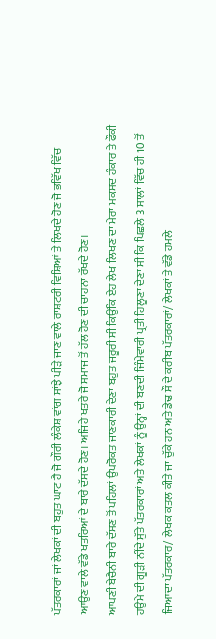ਪੱਤਰਕਾਰਾਂ ਜਾਂ ਲੇਖਕਾਂ ਦੀ ਬਹੁਤ ਘਾਟ ਹੈ ਜੋ ਗੌਰੀ ਲੰਕੇਸ਼ ਵਾਂਗ ਸਾਂਝੇ ਪੀੜੇ ਜਾਣ ਵਾਲੇ ਰਾਸ਼ਟਰੀ ਵਿਸ਼ਿਆਂ ਤੇ ਲਿਖਦੇ ਹੋਣ ਜੋ ਭਵਿੱਖ ਵਿੱਚ ਆਉਣ ਵਾਲੇ ਵੱਡੇ ਖਤਰਿਆਂ ਦੇ ਬਾਰੇ ਦੱਸਦੇ ਹੋਣ। ਅਜਿਹੇ ਖਤਰੇ ਜੋ ਸਮਾਜ ਤੋਂ ਹੱਲ ਹੋਣ ਦੀ ਚਾਹਨਾ ਰੱਖਦੇ ਹੋਣ।
ਆਪਣੀ ਬੇਚੈਨੀ ਬਾਰੇ ਦੱਸਣ ਤੋਂ ਪਹਿਲਾਂ ਉਪਰੋਕਤ ਜਾਣਕਾਰੀ ਦੇਣਾ ਬਹੁਤ ਜਰੂਰੀ ਸੀ ਕਿਉਂਕਿ ਏਹ ਲੇਖ ਲਿਖਣ ਦਾ ਮੇਰਾ ਮਕਸਦ ਹੰਕਾਰ ਤੇ ਫੌਕੀ ਹਉਮੇ ਦੀ ਗੂੜੀ ਨੀਂਦੇ ਸੁੱਤੇ ਪੱਤਰਕਾਰਾਂ ਅਤੇ ਲੇਖਕਾਂ ਨੂੰ ਉਨ੍ਹਾਂ ਦੀ ਬਣਦੀ ਜਿੰਮੇਵਾਰੀ ਪ੍ਰਤੀ ਹਿਲੂਣਾ ਦੇਣਾ ਸੀ ਕਿ ਪਿਛਲੇ 3 ਸਾਲਾਂ ਵਿੱਚ ਹੀ 10 ਤੋਂ ਜਿਆਦਾ ਪੱਤਰਕਾਰ/ ਲੇਖਕ ਕਤਲ ਕੀਤੇ ਜਾ ਚੁੱਕੇ ਹਨ ਅਤੇ ਡੇਢ ਸੌ ਦੇ ਕਰੀਬ ਪੱਤਰਕਾਰਾਂ/ ਲੇਖਕਾਂ ਤੇ ਵੱਡੇ ਹਮਲੇ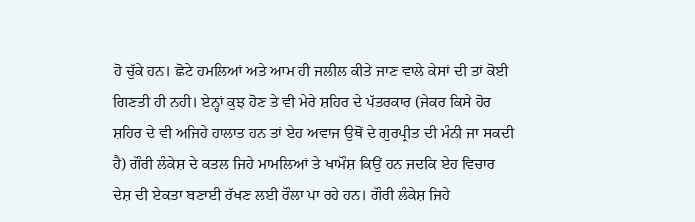ਹੋ ਚੁੱਕੇ ਹਨ। ਛੋਟੇ ਹਮਲਿਆਂ ਅਤੇ ਆਮ ਹੀ ਜਲੀਲ ਕੀਤੇ ਜਾਣ ਵਾਲੇ ਕੇਸਾਂ ਦੀ ਤਾਂ ਕੋਈ ਗਿਣਤੀ ਹੀ ਨਹੀ। ਏਨ੍ਹਾਂ ਕੁਝ ਹੋਣ ਤੇ ਵੀ ਮੇਰੇ ਸ਼ਹਿਰ ਦੇ ਪੱਤਰਕਾਰ (ਜੇਕਰ ਕਿਸੇ ਹੋਰ ਸ਼ਹਿਰ ਦੇ ਵੀ ਅਜਿਹੇ ਹਾਲਾਤ ਹਨ ਤਾਂ ਏਹ ਅਵਾਜ ਉਥੋਂ ਦੇ ਗੁਰਪ੍ਰੀਤ ਦੀ ਮੰਨੀ ਜਾ ਸਕਦੀ ਹੈ) ਗੌਰੀ ਲੰਕੇਸ਼ ਦੇ ਕਤਲ ਜਿਹੇ ਮਾਮਲਿਆਂ ਤੇ ਖਾਮੌਸ਼ ਕਿਉਂ ਹਨ ਜਦਕਿ ਏਹ ਵਿਚਾਰ ਦੇਸ਼ ਦੀ ਏਕਤਾ ਬਣਾਈ ਰੱਖਣ ਲਈ ਰੌਲਾ ਪਾ ਰਹੇ ਹਨ। ਗੌਰੀ ਲੰਕੇਸ਼ ਜਿਹੇ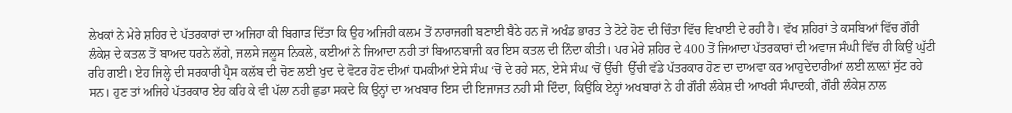ਲੇਖਕਾਂ ਨੇ ਮੇਰੇ ਸ਼ਹਿਰ ਦੇ ਪੱਤਰਕਾਰਾਂ ਦਾ ਅਜਿਹਾ ਕੀ ਬਿਗਾੜ ਦਿੱਤਾ ਕਿ ਉਹ ਅਜਿਹੀ ਕਲਮ ਤੋਂ ਨਾਰਾਜਗੀ ਬਣਾਈ ਬੈਠੇ ਹਨ ਜੋ ਅਖੰਡ ਭਾਰਤ ਤੇ ਟੋਟੇ ਹੋਣ ਦੀ ਚਿੰਤਾ ਵਿੱਚ ਵਿਖਾਈ ਦੇ ਰਹੀ ਹੈ। ਵੱਖ ਸ਼ਹਿਰਾਂ ਤੇ ਕਸਬਿਆਂ ਵਿੱਚ ਗੌਰੀ ਲੰਕੇਸ਼ ਦੇ ਕਤਲ ਤੋਂ ਬਾਅਦ ਧਰਨੇ ਲੱਗੇ, ਜਲਸੇ ਜਲੂਸ ਨਿਕਲੇ, ਕਈਆਂ ਨੇ ਜਿਆਦਾ ਨਹੀ ਤਾਂ ਬਿਆਨਬਾਜੀ ਕਰ ਇਸ ਕਤਲ ਦੀ ਨਿੰਦਾ ਕੀਤੀ। ਪਰ ਮੇਰੇ ਸ਼ਹਿਰ ਦੇ 400 ਤੋਂ ਜਿਆਦਾ ਪੱਤਰਕਾਰਾਂ ਦੀ ਅਵਾਜ ਸੰਘੀ ਵਿੱਚ ਹੀ ਕਿਉਂ ਘੁੱਟੀ ਰਹਿ ਗਈ। ਏਹ ਜਿਲ੍ਹੇ ਦੀ ਸਰਕਾਰੀ ਪ੍ਰੈਸ ਕਲੱਬ ਦੀ ਚੋਣ ਲਈ ਖੁਦ ਦੇ ਵੋਟਰ ਹੋਣ ਦੀਆਂ ਧਮਕੀਆਂ ਏਸੇ ਸੰਘ ‘ਚੋਂ ਦੇ ਰਹੇ ਸਨ, ਏਸੇ ਸੰਘ ‘ਚੋਂ ਉੱਚੀ  ਉੱਚੀ ਵੱਡੇ ਪੱਤਰਕਾਰ ਹੋਣ ਦਾ ਦਾਅਵਾ ਕਰ ਆਹੁਦੇਦਾਰੀਆਂ ਲਈ ਲ਼ਾਲ਼ਾਂ ਸੁੱਟ ਰਹੇ ਸਨ। ਹੁਣ ਤਾਂ ਅਜਿਹੇ ਪੱਤਰਕਾਰ ਏਹ ਕਹਿ ਕੇ ਵੀ ਪੱਲਾ ਨਹੀ ਛੁਡਾ ਸਕਦੇ ਕਿ ਉਨ੍ਹਾਂ ਦਾ ਅਖਬਾਰ ਇਸ ਦੀ ਇਜਾਜਤ ਨਹੀ ਸੀ ਦਿੰਦਾ, ਕਿਉਂਕਿ ਏਨ੍ਹਾਂ ਅਖਬਾਰਾਂ ਨੇ ਹੀ ਗੌਰੀ ਲੰਕੇਸ਼ ਦੀ ਆਖਰੀ ਸੰਪਾਦਕੀ, ਗੌਰੀ ਲੰਕੇਸ਼ ਨਾਲ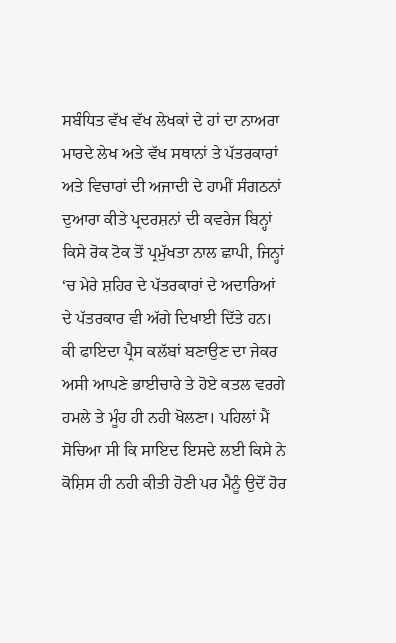ਸਬੰਧਿਤ ਵੱਖ ਵੱਖ ਲੇਖਕਾਂ ਦੇ ਹਾਂ ਦਾ ਨਾਅਰਾ ਮਾਰਦੇ ਲੇਖ ਅਤੇ ਵੱਖ ਸਥਾਨਾਂ ਤੇ ਪੱਤਰਕਾਰਾਂ ਅਤੇ ਵਿਚਾਰਾਂ ਦੀ ਅਜਾਦੀ ਦੇ ਹਾਮੀਂ ਸੰਗਠਨਾਂ ਦੁਆਰਾ ਕੀਤੇ ਪ੍ਰਦਰਸ਼ਨਾਂ ਦੀ ਕਵਰੇਜ ਬਿਨ੍ਹਾਂ ਕਿਸੇ ਰੋਕ ਟੋਕ ਤੋਂ ਪ੍ਰਮੁੱਖਤਾ ਨਾਲ ਛਾਪੀ, ਜਿਨ੍ਹਾਂ ‘ਚ ਮੇਰੇ ਸ਼ਹਿਰ ਦੇ ਪੱਤਰਕਾਰਾਂ ਦੇ ਅਦਾਰਿਆਂ ਦੇ ਪੱਤਰਕਾਰ ਵੀ ਅੱਗੇ ਦਿਖਾਈ ਦਿੱਤੇ ਹਨ। ਕੀ ਫਾਇਦਾ ਪ੍ਰੈਸ ਕਲੱਬਾਂ ਬਣਾਉਣ ਦਾ ਜੇਕਰ ਅਸੀ ਆਪਣੇ ਭਾਈਚਾਰੇ ਤੇ ਹੋਏ ਕਤਲ ਵਰਗੇ ਹਮਲੇ ਤੇ ਮੂੰਹ ਹੀ ਨਹੀ ਖੋਲਣਾ। ਪਹਿਲਾਂ ਮੈਂ ਸੋਚਿਆ ਸੀ ਕਿ ਸਾਇਦ ਇਸਦੇ ਲਈ ਕਿਸੇ ਨੇ ਕੋਸ਼ਿਸ ਹੀ ਨਹੀ ਕੀਤੀ ਹੋਣੀ ਪਰ ਮੈਨੂੰ ਉਦੋਂ ਹੋਰ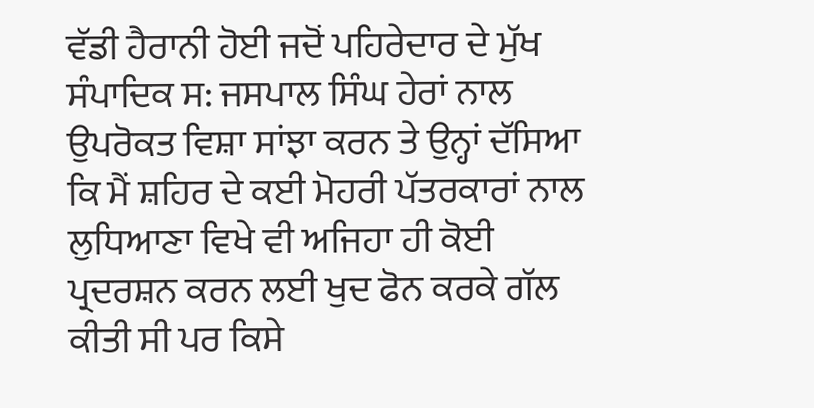ਵੱਡੀ ਹੈਰਾਨੀ ਹੋਈ ਜਦੋਂ ਪਹਿਰੇਦਾਰ ਦੇ ਮੁੱਖ ਸੰਪਾਦਿਕ ਸ: ਜਸਪਾਲ ਸਿੰਘ ਹੇਰਾਂ ਨਾਲ ਉਪਰੋਕਤ ਵਿਸ਼ਾ ਸਾਂਝਾ ਕਰਨ ਤੇ ਉਨ੍ਹਾਂ ਦੱਸਿਆ ਕਿ ਮੈਂ ਸ਼ਹਿਰ ਦੇ ਕਈ ਮੋਹਰੀ ਪੱਤਰਕਾਰਾਂ ਨਾਲ ਲੁਧਿਆਣਾ ਵਿਖੇ ਵੀ ਅਜਿਹਾ ਹੀ ਕੋਈ ਪ੍ਰਦਰਸ਼ਨ ਕਰਨ ਲਈ ਖੁਦ ਫੋਨ ਕਰਕੇ ਗੱਲ ਕੀਤੀ ਸੀ ਪਰ ਕਿਸੇ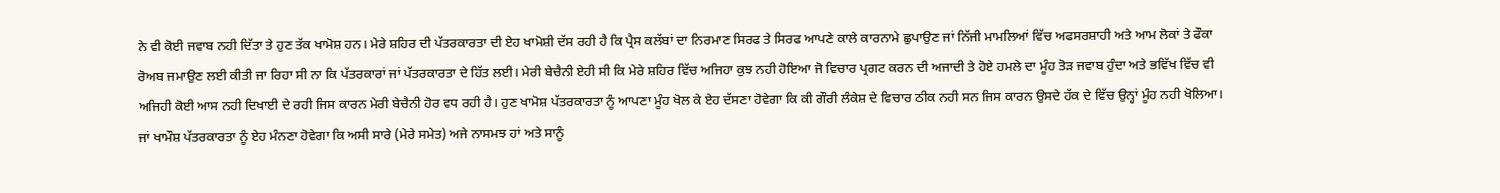ਨੇ ਵੀ ਕੋਈ ਜਵਾਬ ਨਹੀ ਦਿੱਤਾ ਤੇ ਹੁਣ ਤੱਕ ਖਾਮੋਸ਼ ਹਨ। ਮੇਰੇ ਸ਼ਹਿਰ ਦੀ ਪੱਤਰਕਾਰਤਾ ਦੀ ਏਹ ਖਾਮੋਸ਼ੀ ਦੱਸ ਰਹੀ ਹੈ ਕਿ ਪ੍ਰੈਸ ਕਲੱਬਾਂ ਦਾ ਨਿਰਮਾਣ ਸਿਰਫ ਤੇ ਸਿਰਫ ਆਪਣੇ ਕਾਲੇ ਕਾਰਨਾਮੇ ਛੁਪਾਉਣ ਜਾਂ ਨਿੱਜੀ ਮਾਮਲਿਆਂ ਵਿੱਚ ਅਫਸਰਸ਼ਾਹੀ ਅਤੇ ਆਮ ਲੋਕਾਂ ਤੇ ਫੌਕਾ ਰੋਅਬ ਜਮਾਉਣ ਲਈ ਕੀਤੀ ਜਾ ਰਿਹਾ ਸੀ ਨਾ ਕਿ ਪੱਤਰਕਾਰਾਂ ਜਾਂ ਪੱਤਰਕਾਰਤਾ ਦੇ ਹਿੱਤ ਲਈ। ਮੇਰੀ ਬੇਚੈਨੀ ਏਹੀ ਸੀ ਕਿ ਮੇਰੇ ਸ਼ਹਿਰ ਵਿੱਚ ਅਜਿਹਾ ਕੁਝ ਨਹੀ ਹੋਇਆ ਜੋ ਵਿਚਾਰ ਪ੍ਰਗਟ ਕਰਨ ਦੀ ਅਜਾਦੀ ਤੇ ਹੋਏ ਹਮਲੇ ਦਾ ਮੂੰਹ ਤੋੜ ਜਵਾਬ ਹੁੰਦਾ ਅਤੇ ਭਵਿੱਖ ਵਿੱਚ ਵੀ ਅਜਿਹੀ ਕੋਈ ਆਸ ਨਹੀ ਦਿਖਾਈ ਦੇ ਰਹੀ ਜਿਸ ਕਾਰਨ ਮੇਰੀ ਬੇਚੈਨੀ ਹੋਰ ਵਧ ਰਹੀ ਹੈ। ਹੁਣ ਖਾਮੋਸ਼ ਪੱਤਰਕਾਰਤਾ ਨੂੰ ਆਪਣਾ ਮੂੰਹ ਖੋਲ ਕੇ ਏਹ ਦੱਸਣਾ ਹੋਵੇਗਾ ਕਿ ਕੀ ਗੌਰੀ ਲੰਕੇਸ਼ ਦੇ ਵਿਚਾਰ ਠੀਕ ਨਹੀ ਸਨ ਜਿਸ ਕਾਰਨ ਉਸਦੇ ਹੱਕ ਦੇ ਵਿੱਚ ਉਨ੍ਹਾਂ ਮੂੰਹ ਨਹੀ ਖੋਲਿਆ। ਜਾਂ ਖਾਮੌਸ਼ ਪੱਤਰਕਾਰਤਾ ਨੂੰ ਏਹ ਮੰਨਣਾ ਹੋਵੇਗਾ ਕਿ ਅਸੀ ਸਾਰੇ (ਮੇਰੇ ਸਮੇਤ) ਅਜੇ ਨਾਸਮਝ ਹਾਂ ਅਤੇ ਸਾਨੂੰ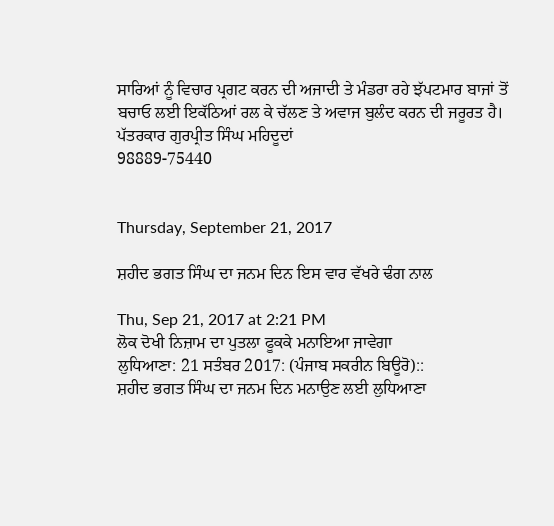ਸਾਰਿਆਂ ਨੂੰ ਵਿਚਾਰ ਪ੍ਰਗਟ ਕਰਨ ਦੀ ਅਜਾਦੀ ਤੇ ਮੰਡਰਾ ਰਹੇ ਝੱਪਟਮਾਰ ਬਾਜਾਂ ਤੋਂ ਬਚਾਓ ਲਈ ਇਕੱਠਿਆਂ ਰਲ ਕੇ ਚੱਲਣ ਤੇ ਅਵਾਜ ਬੁਲੰਦ ਕਰਨ ਦੀ ਜਰੂਰਤ ਹੈ।
ਪੱਤਰਕਾਰ ਗੁਰਪ੍ਰੀਤ ਸਿੰਘ ਮਹਿਦੂਦਾਂ
98889-75440


Thursday, September 21, 2017

ਸ਼ਹੀਦ ਭਗਤ ਸਿੰਘ ਦਾ ਜਨਮ ਦਿਨ ਇਸ ਵਾਰ ਵੱਖਰੇ ਢੰਗ ਨਾਲ

Thu, Sep 21, 2017 at 2:21 PM
ਲੋਕ ਦੋਖੀ ਨਿਜ਼ਾਮ ਦਾ ਪੁਤਲਾ ਫੂਕਕੇ ਮਨਾਇਆ ਜਾਵੇਗਾ
ਲੁਧਿਆਣਾ: 21 ਸਤੰਬਰ 2017: (ਪੰਜਾਬ ਸਕਰੀਨ ਬਿਊਰੋ)::
ਸ਼ਹੀਦ ਭਗਤ ਸਿੰਘ ਦਾ ਜਨਮ ਦਿਨ ਮਨਾਉਣ ਲਈ ਲੁਧਿਆਣਾ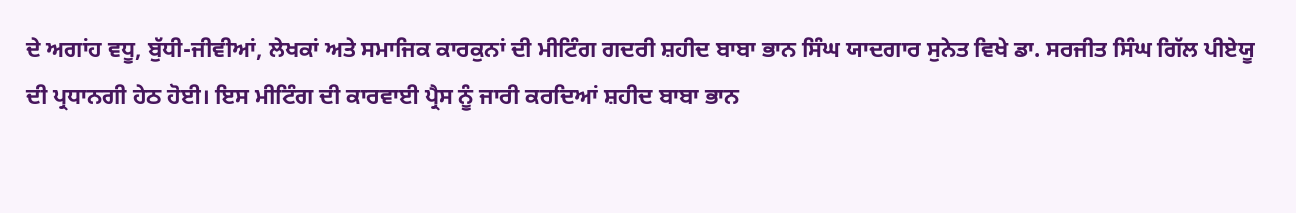ਦੇ ਅਗਾਂਹ ਵਧੂ, ਬੁੱਧੀ-ਜੀਵੀਆਂ, ਲੇਖਕਾਂ ਅਤੇ ਸਮਾਜਿਕ ਕਾਰਕੁਨਾਂ ਦੀ ਮੀਟਿੰਗ ਗਦਰੀ ਸ਼ਹੀਦ ਬਾਬਾ ਭਾਨ ਸਿੰਘ ਯਾਦਗਾਰ ਸੁਨੇਤ ਵਿਖੇ ਡਾ. ਸਰਜੀਤ ਸਿੰਘ ਗਿੱਲ ਪੀਏਯੂ ਦੀ ਪ੍ਰਧਾਨਗੀ ਹੇਠ ਹੋਈ। ਇਸ ਮੀਟਿੰਗ ਦੀ ਕਾਰਵਾਈ ਪ੍ਰੈਸ ਨੂੰ ਜਾਰੀ ਕਰਦਿਆਂ ਸ਼ਹੀਦ ਬਾਬਾ ਭਾਨ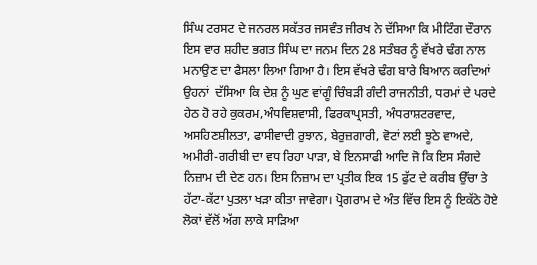ਸਿੰਘ ਟਰਸਟ ਦੇ ਜਨਰਲ ਸਕੱਤਰ ਜਸਵੰਤ ਜੀਰਖ ਨੇ ਦੱਸਿਆ ਕਿ ਮੀਟਿੰਗ ਦੌਰਾਨ ਇਸ ਵਾਰ ਸ਼ਹੀਦ ਭਗਤ ਸਿੰਘ ਦਾ ਜਨਮ ਦਿਨ 28 ਸਤੰਬਰ ਨੂੰ ਵੱਖਰੇ ਢੰਗ ਨਾਲ ਮਨਾਉਣ ਦਾ ਫੈਸਲਾ ਲਿਆ ਗਿਆ ਹੈ। ਇਸ ਵੱਖਰੇ ਢੰਗ ਬਾਰੇ ਬਿਆਨ ਕਰਦਿਆਂ ਉਹਨਾਂ  ਦੱਸਿਆ ਕਿ ਦੇਸ਼ ਨੂੰ ਘੁਣ ਵਾਂਗੂੰ ਚਿੰਬੜੀ ਗੰਦੀ ਰਾਜਨੀਤੀ, ਧਰਮਾਂ ਦੇ ਪਰਦੇ ਹੇਠ ਹੋ ਰਹੇ ਕੁਕਰਮ,ਅੰਧਵਿਸ਼ਵਾਸੀ, ਫਿਰਕਾਪ੍ਰਸਤੀ, ਅੰਧਰਾਸ਼ਟਰਵਾਦ, ਅਸਹਿਣਸ਼ੀਲਤਾ, ਫਾਸੀਵਾਦੀ ਰੁਝਾਨ, ਬੇਰੁਜ਼ਗਾਰੀ, ਵੋਟਾਂ ਲਈ ਝੂਠੇ ਵਾਅਦੇ, ਅਮੀਰੀ-ਗਰੀਬੀ ਦਾ ਵਧ ਰਿਹਾ ਪਾੜਾ, ਬੇ ਇਨਸਾਫੀ ਆਦਿ ਜੋ ਕਿ ਇਸ ਸੰਗਦੇ ਨਿਜ਼ਾਮ ਦੀ ਦੇਣ ਹਨ। ਇਸ ਨਿਜ਼ਾਮ ਦਾ ਪ੍ਰਤੀਕ ਇਕ 15 ਫੁੱਟ ਦੇ ਕਰੀਬ ਉੱਚਾ ਤੇ ਹੱਟਾ-ਕੱਟਾ ਪੁਤਲਾ ਖੜਾ ਕੀਤਾ ਜਾਵੇਗਾ। ਪ੍ਰੋਗਰਾਮ ਦੇ ਅੰਤ ਵਿੱਚ ਇਸ ਨੂੰ ਇਕੱਠੇ ਹੋਏ ਲੋਕਾਂ ਵੱਲੋਂ ਅੱਗ ਲਾਕੇ ਸਾੜਿਆ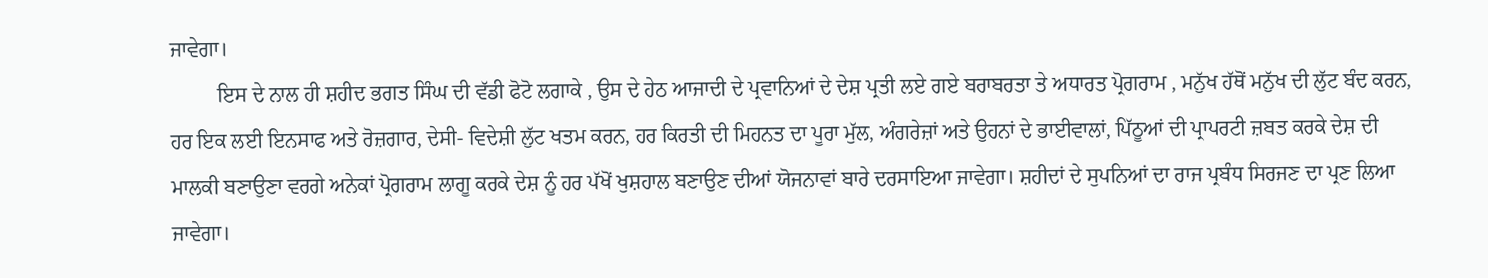ਜਾਵੇਗਾ।
         ਇਸ ਦੇ ਨਾਲ ਹੀ ਸ਼ਹੀਦ ਭਗਤ ਸਿੰਘ ਦੀ ਵੱਡੀ ਫੋਟੋ ਲਗਾਕੇ , ਉਸ ਦੇ ਹੇਠ ਆਜਾਦੀ ਦੇ ਪ੍ਰਵਾਨਿਆਂ ਦੇ ਦੇਸ਼ ਪ੍ਰਤੀ ਲਏ ਗਏ ਬਰਾਬਰਤਾ ਤੇ ਅਧਾਰਤ ਪ੍ਰੋਗਰਾਮ , ਮਨੁੱਖ ਹੱਥੋਂ ਮਨੁੱਖ ਦੀ ਲੁੱਟ ਬੰਦ ਕਰਨ, ਹਰ ਇਕ ਲਈ ਇਨਸਾਫ ਅਤੇ ਰੋਜ਼ਗਾਰ, ਦੇਸੀ- ਵਿਦੇਸ਼ੀ ਲੁੱਟ ਖਤਮ ਕਰਨ, ਹਰ ਕਿਰਤੀ ਦੀ ਮਿਹਨਤ ਦਾ ਪੂਰਾ ਮੁੱਲ, ਅੰਗਰੇਜ਼ਾਂ ਅਤੇ ਉਹਨਾਂ ਦੇ ਭਾਈਵਾਲਾਂ, ਪਿੱਠੂਆਂ ਦੀ ਪ੍ਰਾਪਰਟੀ ਜ਼ਬਤ ਕਰਕੇ ਦੇਸ਼ ਦੀ ਮਾਲਕੀ ਬਣਾਉਣਾ ਵਰਗੇ ਅਨੇਕਾਂ ਪ੍ਰੋਗਰਾਮ ਲਾਗੂ ਕਰਕੇ ਦੇਸ਼ ਨੂੰ ਹਰ ਪੱਖੋਂ ਖੁਸ਼ਹਾਲ ਬਣਾਉਣ ਦੀਆਂ ਯੋਜਨਾਵਾਂ ਬਾਰੇ ਦਰਸਾਇਆ ਜਾਵੇਗਾ। ਸ਼ਹੀਦਾਂ ਦੇ ਸੁਪਨਿਆਂ ਦਾ ਰਾਜ ਪ੍ਰਬੰਧ ਸਿਰਜਣ ਦਾ ਪ੍ਰਣ ਲਿਆ ਜਾਵੇਗਾ।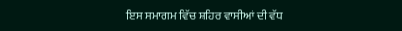ਇਸ ਸਮਾਗਮ ਵਿੱਚ ਸ਼ਹਿਰ ਵਾਸੀਆਂ ਦੀ ਵੱਧ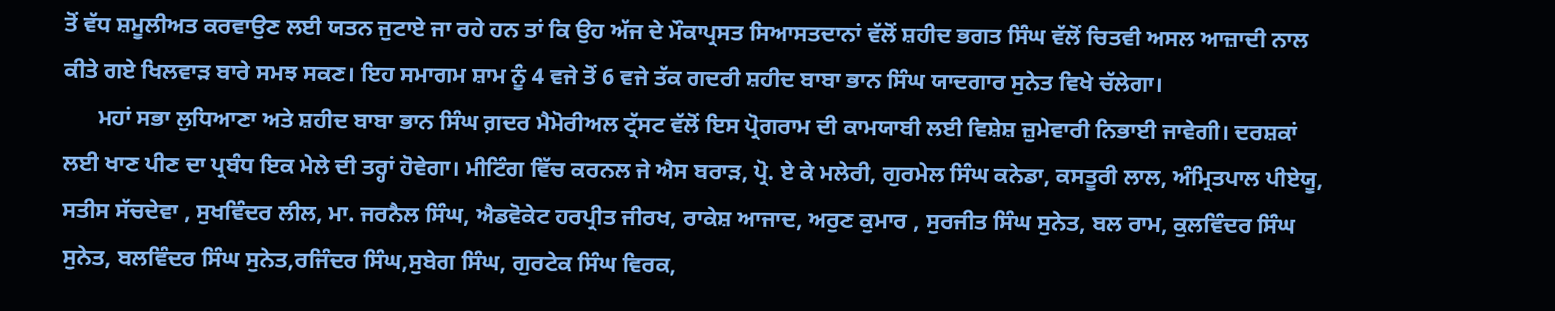ਤੋਂ ਵੱਧ ਸ਼ਮੂਲੀਅਤ ਕਰਵਾਉਣ ਲਈ ਯਤਨ ਜੁਟਾਏ ਜਾ ਰਹੇ ਹਨ ਤਾਂ ਕਿ ਉਹ ਅੱਜ ਦੇ ਮੌਕਾਪ੍ਰਸਤ ਸਿਆਸਤਦਾਨਾਂ ਵੱਲੋਂ ਸ਼ਹੀਦ ਭਗਤ ਸਿੰਘ ਵੱਲੋਂ ਚਿਤਵੀ ਅਸਲ ਆਜ਼ਾਦੀ ਨਾਲ ਕੀਤੇ ਗਏ ਖਿਲਵਾੜ ਬਾਰੇ ਸਮਝ ਸਕਣ। ਇਹ ਸਮਾਗਮ ਸ਼ਾਮ ਨੂੰ 4 ਵਜੇ ਤੋਂ 6 ਵਜੇ ਤੱਕ ਗਦਰੀ ਸ਼ਹੀਦ ਬਾਬਾ ਭਾਨ ਸਿੰਘ ਯਾਦਗਾਰ ਸੁਨੇਤ ਵਿਖੇ ਚੱਲੇਗਾ।
      ਮਹਾਂ ਸਭਾ ਲੁਧਿਆਣਾ ਅਤੇ ਸ਼ਹੀਦ ਬਾਬਾ ਭਾਨ ਸਿੰਘ ਗ਼ਦਰ ਮੈਮੋਰੀਅਲ ਟ੍ਰੱਸਟ ਵੱਲੋਂ ਇਸ ਪ੍ਰੋਗਰਾਮ ਦੀ ਕਾਮਯਾਬੀ ਲਈ ਵਿਸ਼ੇਸ਼ ਜ਼ੁਮੇਵਾਰੀ ਨਿਭਾਈ ਜਾਵੇਗੀ। ਦਰਸ਼ਕਾਂ ਲਈ ਖਾਣ ਪੀਣ ਦਾ ਪ੍ਰਬੰਧ ਇਕ ਮੇਲੇ ਦੀ ਤਰ੍ਹਾਂ ਹੋਵੇਗਾ। ਮੀਟਿੰਗ ਵਿੱਚ ਕਰਨਲ ਜੇ ਐਸ ਬਰਾੜ, ਪ੍ਰੋ. ਏ ਕੇ ਮਲੇਰੀ, ਗੁਰਮੇਲ ਸਿੰਘ ਕਨੇਡਾ, ਕਸਤੂਰੀ ਲਾਲ, ਅੰਮ੍ਰਿਤਪਾਲ ਪੀਏਯੂ, ਸਤੀਸ ਸੱਚਦੇਵਾ , ਸੁਖਵਿੰਦਰ ਲੀਲ, ਮਾ. ਜਰਨੈਲ ਸਿੰਘ, ਐਡਵੋਕੇਟ ਹਰਪ੍ਰੀਤ ਜੀਰਖ, ਰਾਕੇਸ਼ ਆਜਾਦ, ਅਰੁਣ ਕੁਮਾਰ , ਸੁਰਜੀਤ ਸਿੰਘ ਸੁਨੇਤ, ਬਲ ਰਾਮ, ਕੁਲਵਿੰਦਰ ਸਿੰਘ ਸੁਨੇਤ, ਬਲਵਿੰਦਰ ਸਿੰਘ ਸੁਨੇਤ,ਰਜਿੰਦਰ ਸਿੰਘ,ਸੁਬੇਗ ਸਿੰਘ, ਗੁਰਟੇਕ ਸਿੰਘ ਵਿਰਕ,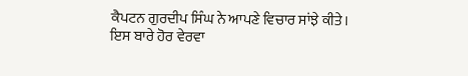ਕੈਪਟਨ ਗੁਰਦੀਪ ਸਿੰਘ ਨੇ ਆਪਣੇ ਵਿਚਾਰ ਸਾਂਝੇ ਕੀਤੇ।
ਇਸ ਬਾਰੇ ਹੋਰ ਵੇਰਵਾ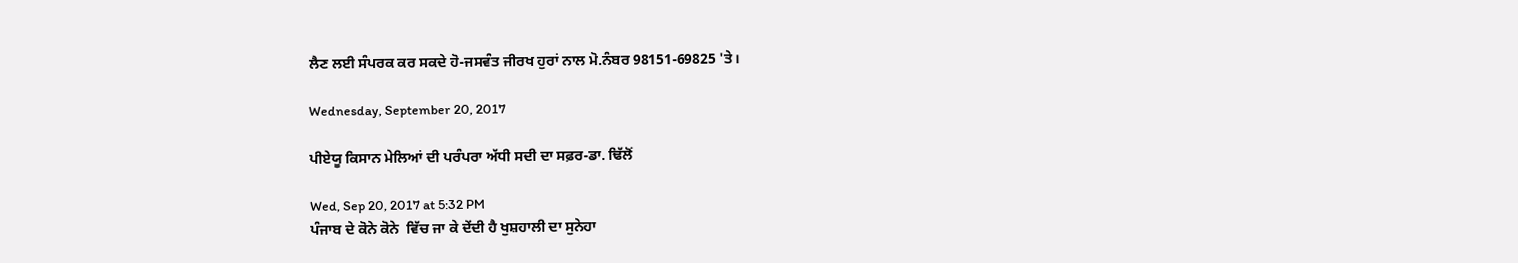ਲੈਣ ਲਈ ਸੰਪਰਕ ਕਰ ਸਕਦੇ ਹੋ-ਜਸਵੰਤ ਜੀਰਖ ਹੁਰਾਂ ਨਾਲ ਮੋ.ਨੰਬਰ 98151-69825 'ਤੇ।

Wednesday, September 20, 2017

ਪੀਏਯੂ ਕਿਸਾਨ ਮੇਲਿਆਂ ਦੀ ਪਰੰਪਰਾ ਅੱਧੀ ਸਦੀ ਦਾ ਸਫ਼ਰ-ਡਾ. ਢਿੱਲੋਂ

Wed, Sep 20, 2017 at 5:32 PM
ਪੰਜਾਬ ਦੇ ਕੋਨੇ ਕੋਨੇ  ਵਿੱਚ ਜਾ ਕੇ ਦੇਂਦੀ ਹੈ ਖੁਸ਼ਹਾਲੀ ਦਾ ਸੁਨੇਹਾ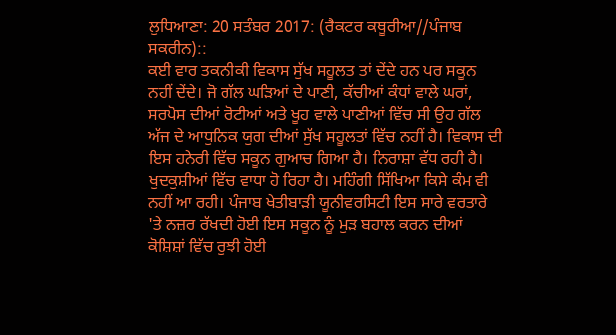ਲੁਧਿਆਣਾ: 20 ਸਤੰਬਰ 2017: (ਰੈਕਟਰ ਕਥੂਰੀਆ//ਪੰਜਾਬ ਸਕਰੀਨ)::
ਕਈ ਵਾਰ ਤਕਨੀਕੀ ਵਿਕਾਸ ਸੁੱਖ ਸਹੂਲਤ ਤਾਂ ਦੇਂਦੇ ਹਨ ਪਰ ਸਕੂਨ ਨਹੀਂ ਦੇਂਦੇ। ਜੋ ਗੱਲ ਘੜਿਆਂ ਦੇ ਪਾਣੀ, ਕੱਚੀਆਂ ਕੰਧਾਂ ਵਾਲੇ ਘਰਾਂ, ਸਰਪੋਸ ਦੀਆਂ ਰੋਟੀਆਂ ਅਤੇ ਖੂਹ ਵਾਲੇ ਪਾਣੀਆਂ ਵਿੱਚ ਸੀ ਉਹ ਗੱਲ ਅੱਜ ਦੇ ਆਧੁਨਿਕ ਯੁਗ ਦੀਆਂ ਸੁੱਖ ਸਹੂਲਤਾਂ ਵਿੱਚ ਨਹੀਂ ਹੈ। ਵਿਕਾਸ ਦੀ ਇਸ ਹਨੇਰੀ ਵਿੱਚ ਸਕੂਨ ਗੁਆਚ ਗਿਆ ਹੈ। ਨਿਰਾਸ਼ਾ ਵੱਧ ਰਹੀ ਹੈ। ਖੁਦਕੁਸ਼ੀਆਂ ਵਿੱਚ ਵਾਧਾ ਹੋ ਰਿਹਾ ਹੈ। ਮਹਿੰਗੀ ਸਿੱਖਿਆ ਕਿਸੇ ਕੰਮ ਵੀ ਨਹੀਂ ਆ ਰਹੀ। ਪੰਜਾਬ ਖੇਤੀਬਾੜੀ ਯੂਨੀਵਰਸਿਟੀ ਇਸ ਸਾਰੇ ਵਰਤਾਰੇ 'ਤੇ ਨਜ਼ਰ ਰੱਖਦੀ ਹੋਈ ਇਸ ਸਕੂਨ ਨੂੰ ਮੁੜ ਬਹਾਲ ਕਰਨ ਦੀਆਂ ਕੋਸ਼ਿਸ਼ਾਂ ਵਿੱਚ ਰੁਝੀ ਹੋਈ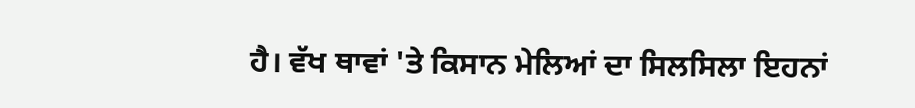ਹੈ। ਵੱਖ ਥਾਵਾਂ 'ਤੇ ਕਿਸਾਨ ਮੇਲਿਆਂ ਦਾ ਸਿਲਸਿਲਾ ਇਹਨਾਂ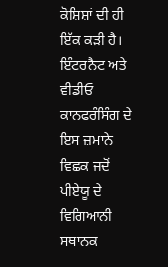ਕੋਸ਼ਿਸ਼ਾਂ ਦੀ ਹੀ ਇੱਕ ਕੜੀ ਹੈ। ਇੰਟਰਨੈਟ ਅਤੇ ਵੀਡੀਓ ਕਾਨਫਰੰਸਿੰਗ ਦੇ ਇਸ ਜ਼ਮਾਨੇ ਵਿਛਕ ਜਦੋਂ ਪੀਏਯੂ ਦੇ ਵਿਗਿਆਨੀ ਸਥਾਨਕ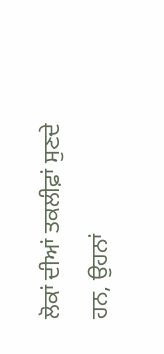ਲੋਕਾਂ ਦੀਆਂ ਤਕਲੀਫ਼ਾਂ ਸੁਣਦੇ ਹਨ, ਉਹਨਾਂ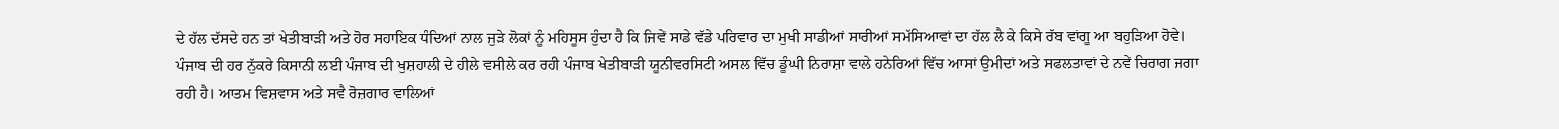ਦੇ ਹੱਲ ਦੱਸਦੇ ਹਨ ਤਾਂ ਖੇਤੀਬਾੜੀ ਅਤੇ ਹੋਰ ਸਹਾਇਕ ਧੰਦਿਆਂ ਨਾਲ ਜੁੜੇ ਲੋਕਾਂ ਨੂੰ ਮਹਿਸੂਸ ਹੁੰਦਾ ਹੈ ਕਿ ਜਿਵੇਂ ਸਾਡੇ ਵੱਡੇ ਪਰਿਵਾਰ ਦਾ ਮੁਖੀ ਸਾਡੀਆਂ ਸਾਰੀਆਂ ਸਮੱਸਿਆਵਾਂ ਦਾ ਹੱਲ ਲੈ ਕੇ ਕਿਸੇ ਰੱਬ ਵਾਂਗੂ ਆ ਬਹੁੜਿਆ ਹੋਵੇ।
ਪੰਜਾਬ ਦੀ ਹਰ ਨੁੱਕਰੇ ਕਿਸਾਨੀ ਲਈ ਪੰਜਾਬ ਦੀ ਖੁਸ਼ਹਾਲੀ ਦੇ ਹੀਲੇ ਵਸੀਲੇ ਕਰ ਰਹੀ ਪੰਜਾਬ ਖੇਤੀਬਾੜੀ ਯੂਨੀਵਰਸਿਟੀ ਅਸਲ ਵਿੱਚ ਡੂੰਘੀ ਨਿਰਾਸ਼ਾ ਵਾਲੇ ਹਨੇਰਿਆਂ ਵਿੱਚ ਆਸਾਂ ਉਮੀਦਾਂ ਅਤੇ ਸਫਲਤਾਵਾਂ ਦੇ ਨਵੇਂ ਚਿਰਾਗ ਜਗਾ ਰਹੀ ਹੈ। ਆਤਮ ਵਿਸ਼ਵਾਸ ਅਤੇ ਸਵੈ ਰੋਜ਼ਗਾਰ ਵਾਲਿਆਂ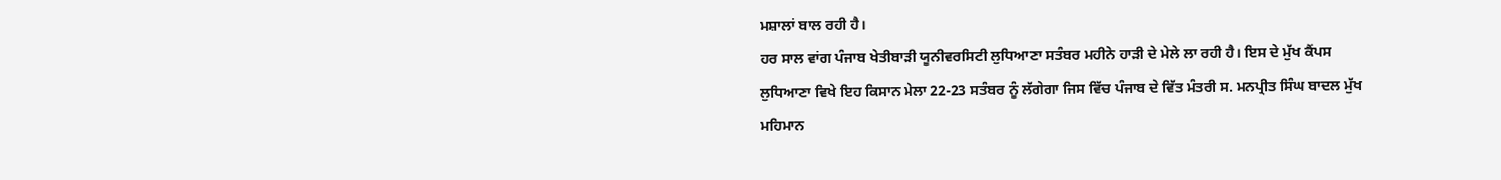ਮਸ਼ਾਲਾਂ ਬਾਲ ਰਹੀ ਹੈ।
ਹਰ ਸਾਲ ਵਾਂਗ ਪੰਜਾਬ ਖੇਤੀਬਾੜੀ ਯੂਨੀਵਰਸਿਟੀ ਲੁਧਿਆਣਾ ਸਤੰਬਰ ਮਹੀਨੇ ਹਾੜੀ ਦੇ ਮੇਲੇ ਲਾ ਰਹੀ ਹੈ। ਇਸ ਦੇ ਮੁੱਖ ਕੈਂਪਸ ਲੁਧਿਆਣਾ ਵਿਖੇ ਇਹ ਕਿਸਾਨ ਮੇਲਾ 22-23 ਸਤੰਬਰ ਨੂੰ ਲੱਗੇਗਾ ਜਿਸ ਵਿੱਚ ਪੰਜਾਬ ਦੇ ਵਿੱਤ ਮੰਤਰੀ ਸ. ਮਨਪ੍ਰੀਤ ਸਿੰਘ ਬਾਦਲ ਮੁੱਖ ਮਹਿਮਾਨ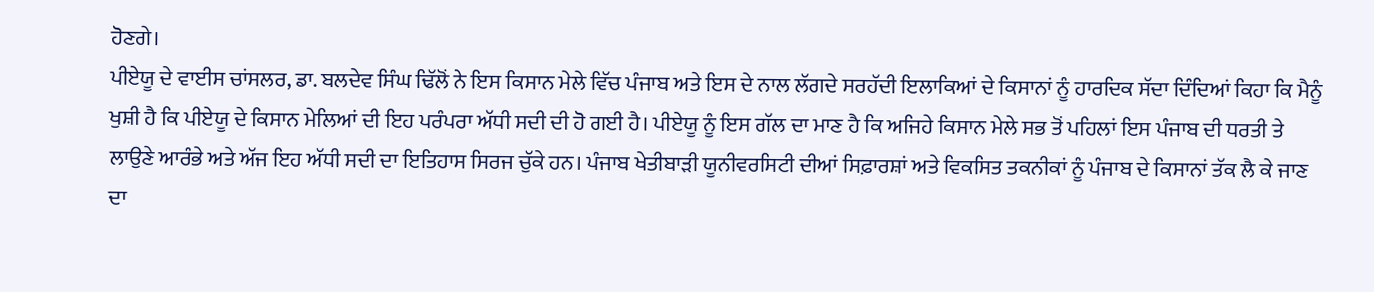ਹੋਣਗੇ।
ਪੀਏਯੂ ਦੇ ਵਾਈਸ ਚਾਂਸਲਰ, ਡਾ. ਬਲਦੇਵ ਸਿੰਘ ਢਿੱਲੋਂ ਨੇ ਇਸ ਕਿਸਾਨ ਮੇਲੇ ਵਿੱਚ ਪੰਜਾਬ ਅਤੇ ਇਸ ਦੇ ਨਾਲ ਲੱਗਦੇ ਸਰਹੱਦੀ ਇਲਾਕਿਆਂ ਦੇ ਕਿਸਾਨਾਂ ਨੂੰ ਹਾਰਦਿਕ ਸੱਦਾ ਦਿੰਦਿਆਂ ਕਿਹਾ ਕਿ ਮੈਨੂੰ ਖੁਸ਼ੀ ਹੈ ਕਿ ਪੀਏਯੂ ਦੇ ਕਿਸਾਨ ਮੇਲਿਆਂ ਦੀ ਇਹ ਪਰੰਪਰਾ ਅੱਧੀ ਸਦੀ ਦੀ ਹੋ ਗਈ ਹੈ। ਪੀਏਯੂ ਨੂੰ ਇਸ ਗੱਲ ਦਾ ਮਾਣ ਹੈ ਕਿ ਅਜਿਹੇ ਕਿਸਾਨ ਮੇਲੇ ਸਭ ਤੋਂ ਪਹਿਲਾਂ ਇਸ ਪੰਜਾਬ ਦੀ ਧਰਤੀ ਤੇ ਲਾਉਣੇ ਆਰੰਭੇ ਅਤੇ ਅੱਜ ਇਹ ਅੱਧੀ ਸਦੀ ਦਾ ਇਤਿਹਾਸ ਸਿਰਜ ਚੁੱਕੇ ਹਨ। ਪੰਜਾਬ ਖੇਤੀਬਾੜੀ ਯੂਨੀਵਰਸਿਟੀ ਦੀਆਂ ਸਿਫ਼ਾਰਸ਼ਾਂ ਅਤੇ ਵਿਕਸਿਤ ਤਕਨੀਕਾਂ ਨੂੰ ਪੰਜਾਬ ਦੇ ਕਿਸਾਨਾਂ ਤੱਕ ਲੈ ਕੇ ਜਾਣ ਦਾ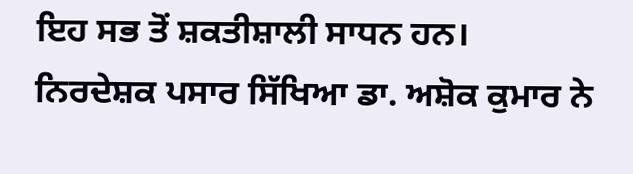ਇਹ ਸਭ ਤੋਂ ਸ਼ਕਤੀਸ਼ਾਲੀ ਸਾਧਨ ਹਨ।
ਨਿਰਦੇਸ਼ਕ ਪਸਾਰ ਸਿੱਖਿਆ ਡਾ. ਅਸ਼ੋਕ ਕੁਮਾਰ ਨੇ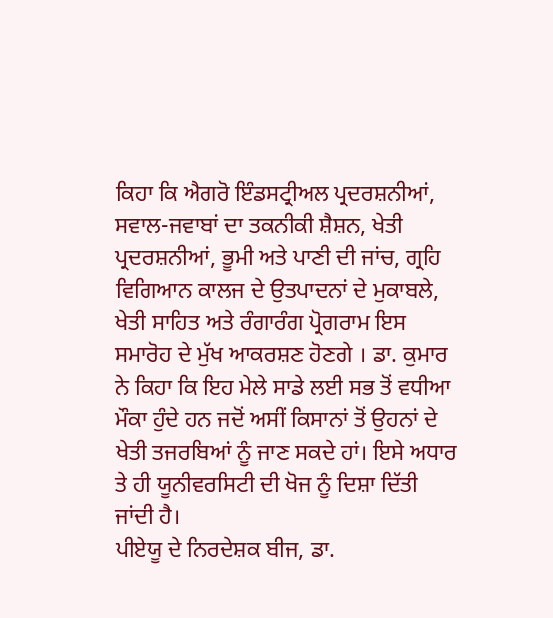ਕਿਹਾ ਕਿ ਐਗਰੋ ਇੰਡਸਟ੍ਰੀਅਲ ਪ੍ਰਦਰਸ਼ਨੀਆਂ, ਸਵਾਲ-ਜਵਾਬਾਂ ਦਾ ਤਕਨੀਕੀ ਸ਼ੈਸ਼ਨ, ਖੇਤੀ ਪ੍ਰਦਰਸ਼ਨੀਆਂ, ਭੂਮੀ ਅਤੇ ਪਾਣੀ ਦੀ ਜਾਂਚ, ਗ੍ਰਹਿ ਵਿਗਿਆਨ ਕਾਲਜ ਦੇ ਉਤਪਾਦਨਾਂ ਦੇ ਮੁਕਾਬਲੇ, ਖੇਤੀ ਸਾਹਿਤ ਅਤੇ ਰੰਗਾਰੰਗ ਪ੍ਰੋਗਰਾਮ ਇਸ ਸਮਾਰੋਹ ਦੇ ਮੁੱਖ ਆਕਰਸ਼ਣ ਹੋਣਗੇ । ਡਾ. ਕੁਮਾਰ ਨੇ ਕਿਹਾ ਕਿ ਇਹ ਮੇਲੇ ਸਾਡੇ ਲਈ ਸਭ ਤੋਂ ਵਧੀਆ ਮੌਕਾ ਹੁੰਦੇ ਹਨ ਜਦੋਂ ਅਸੀਂ ਕਿਸਾਨਾਂ ਤੋਂ ਉਹਨਾਂ ਦੇ ਖੇਤੀ ਤਜਰਬਿਆਂ ਨੂੰ ਜਾਣ ਸਕਦੇ ਹਾਂ। ਇਸੇ ਅਧਾਰ ਤੇ ਹੀ ਯੂਨੀਵਰਸਿਟੀ ਦੀ ਖੋਜ ਨੂੰ ਦਿਸ਼ਾ ਦਿੱਤੀ ਜਾਂਦੀ ਹੈ।
ਪੀਏਯੂ ਦੇ ਨਿਰਦੇਸ਼ਕ ਬੀਜ, ਡਾ.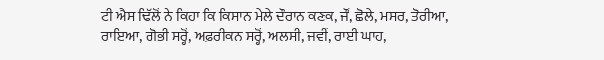ਟੀ ਐਸ ਢਿੱਲੋਂ ਨੇ ਕਿਹਾ ਕਿ ਕਿਸਾਨ ਮੇਲੇ ਦੌਰਾਨ ਕਣਕ, ਜੌਂ, ਛੋਲੇ, ਮਸਰ, ਤੋਰੀਆ, ਰਾਇਆ, ਗੋਭੀ ਸਰ੍ਹੋਂ, ਅਫ਼ਰੀਕਨ ਸਰ੍ਹੋਂ, ਅਲਸੀ, ਜਵੀਂ, ਰਾਈ ਘਾਹ,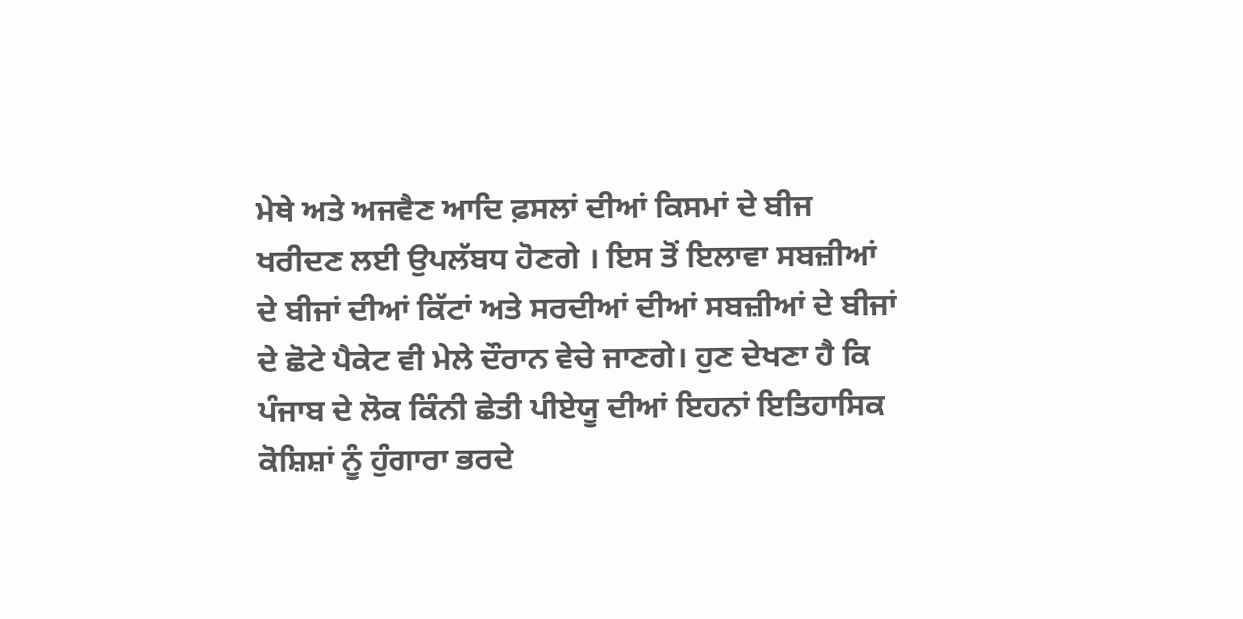ਮੇਥੇ ਅਤੇ ਅਜਵੈਣ ਆਦਿ ਫ਼ਸਲਾਂ ਦੀਆਂ ਕਿਸਮਾਂ ਦੇ ਬੀਜ ਖਰੀਦਣ ਲਈ ਉਪਲੱਬਧ ਹੋਣਗੇ । ਇਸ ਤੋਂ ਇਲਾਵਾ ਸਬਜ਼ੀਆਂ ਦੇ ਬੀਜਾਂ ਦੀਆਂ ਕਿੱਟਾਂ ਅਤੇ ਸਰਦੀਆਂ ਦੀਆਂ ਸਬਜ਼ੀਆਂ ਦੇ ਬੀਜਾਂ ਦੇ ਛੋਟੇ ਪੈਕੇਟ ਵੀ ਮੇਲੇ ਦੌਰਾਨ ਵੇਚੇ ਜਾਣਗੇ। ਹੁਣ ਦੇਖਣਾ ਹੈ ਕਿ ਪੰਜਾਬ ਦੇ ਲੋਕ ਕਿੰਨੀ ਛੇਤੀ ਪੀਏਯੂ ਦੀਆਂ ਇਹਨਾਂ ਇਤਿਹਾਸਿਕ ਕੋਸ਼ਿਸ਼ਾਂ ਨੂੰ ਹੁੰਗਾਰਾ ਭਰਦੇ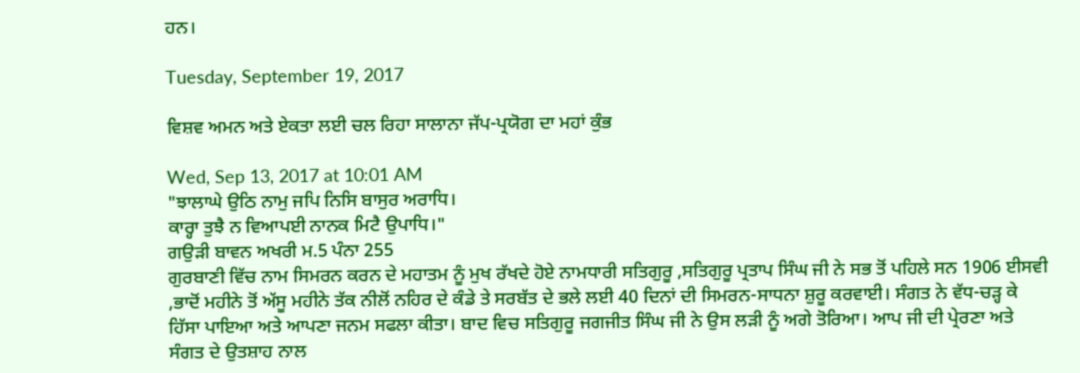ਹਨ।

Tuesday, September 19, 2017

ਵਿਸ਼ਵ ਅਮਨ ਅਤੇ ਏਕਤਾ ਲਈ ਚਲ ਰਿਹਾ ਸਾਲਾਨਾ ਜੱਪ-ਪ੍ਰਯੋਗ ਦਾ ਮਹਾਂ ਕੁੰਭ

Wed, Sep 13, 2017 at 10:01 AM
"ਝਾਲਾਘੇ ਉਠਿ ਨਾਮੁ ਜਪਿ ਨਿਸਿ ਬਾਸੁਰ ਅਰਾਧਿ।
ਕਾਰ੍ਹਾ ਤੁਝੈ ਨ ਵਿਆਪਈ ਨਾਨਕ ਮਿਟੈ ਉਪਾਧਿ।"
ਗਉੜੀ ਬਾਵਨ ਅਖਰੀ ਮ.5 ਪੰਨਾ 255
ਗੁਰਬਾਣੀ ਵਿੱਚ ਨਾਮ ਸਿਮਰਨ ਕਰਨ ਦੇ ਮਹਾਤਮ ਨੂੰ ਮੁਖ ਰੱਖਦੇ ਹੋਏ ਨਾਮਧਾਰੀ ਸਤਿਗੁਰੂ ,ਸਤਿਗੁਰੂ ਪ੍ਰਤਾਪ ਸਿੰਘ ਜੀ ਨੇ ਸਭ ਤੋਂ ਪਹਿਲੇ ਸਨ 1906 ਈਸਵੀ ,ਭਾਦੋਂ ਮਹੀਨੇ ਤੋਂ ਅੱਸੂ ਮਹੀਨੇ ਤੱਕ ਨੀਲੋਂ ਨਹਿਰ ਦੇ ਕੰਡੇ ਤੇ ਸਰਬੱਤ ਦੇ ਭਲੇ ਲਈ 40 ਦਿਨਾਂ ਦੀ ਸਿਮਰਨ-ਸਾਧਨਾ ਸ਼ੁਰੂ ਕਰਵਾਈ। ਸੰਗਤ ਨੇ ਵੱਧ-ਚੜ੍ਹ ਕੇ ਹਿੱਸਾ ਪਾਇਆ ਅਤੇ ਆਪਣਾ ਜਨਮ ਸਫਲਾ ਕੀਤਾ। ਬਾਦ ਵਿਚ ਸਤਿਗੁਰੂ ਜਗਜੀਤ ਸਿੰਘ ਜੀ ਨੇ ਉਸ ਲੜੀ ਨੂੰ ਅਗੇ ਤੋਰਿਆ। ਆਪ ਜੀ ਦੀ ਪ੍ਰੇਰਣਾ ਅਤੇ ਸੰਗਤ ਦੇ ਉਤਸ਼ਾਹ ਨਾਲ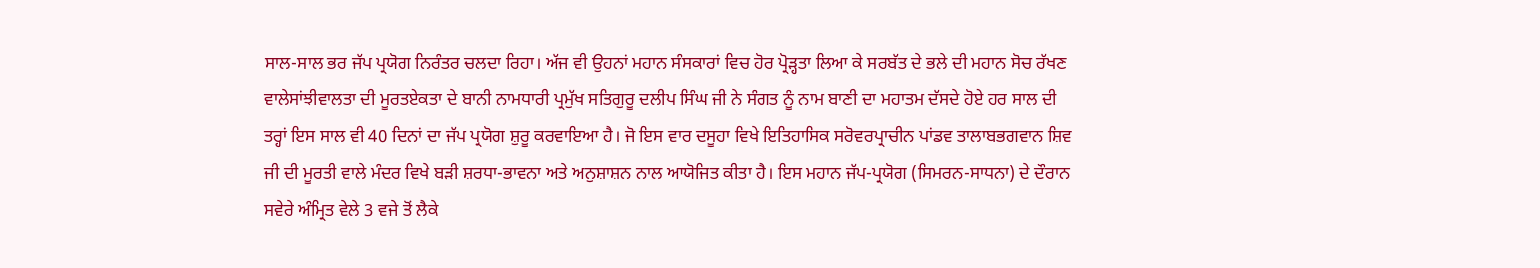ਸਾਲ-ਸਾਲ ਭਰ ਜੱਪ ਪ੍ਰਯੋਗ ਨਿਰੰਤਰ ਚਲਦਾ ਰਿਹਾ। ਅੱਜ ਵੀ ਉਹਨਾਂ ਮਹਾਨ ਸੰਸਕਾਰਾਂ ਵਿਚ ਹੋਰ ਪ੍ਰੋੜ੍ਹਤਾ ਲਿਆ ਕੇ ਸਰਬੱਤ ਦੇ ਭਲੇ ਦੀ ਮਹਾਨ ਸੋਚ ਰੱਖਣ ਵਾਲੇਸਾਂਝੀਵਾਲਤਾ ਦੀ ਮੂਰਤਏਕਤਾ ਦੇ ਬਾਨੀ ਨਾਮਧਾਰੀ ਪ੍ਰਮੁੱਖ ਸਤਿਗੁਰੂ ਦਲੀਪ ਸਿੰਘ ਜੀ ਨੇ ਸੰਗਤ ਨੂੰ ਨਾਮ ਬਾਣੀ ਦਾ ਮਹਾਤਮ ਦੱਸਦੇ ਹੋਏ ਹਰ ਸਾਲ ਦੀ ਤਰ੍ਹਾਂ ਇਸ ਸਾਲ ਵੀ 40 ਦਿਨਾਂ ਦਾ ਜੱਪ ਪ੍ਰਯੋਗ ਸ਼ੁਰੂ ਕਰਵਾਇਆ ਹੈ। ਜੋ ਇਸ ਵਾਰ ਦਸੂਹਾ ਵਿਖੇ ਇਤਿਹਾਸਿਕ ਸਰੋਵਰਪ੍ਰਾਚੀਨ ਪਾਂਡਵ ਤਾਲਾਬਭਗਵਾਨ ਸ਼ਿਵ ਜੀ ਦੀ ਮੂਰਤੀ ਵਾਲੇ ਮੰਦਰ ਵਿਖੇ ਬੜੀ ਸ਼ਰਧਾ-ਭਾਵਨਾ ਅਤੇ ਅਨੁਸ਼ਾਸ਼ਨ ਨਾਲ ਆਯੋਜਿਤ ਕੀਤਾ ਹੈ। ਇਸ ਮਹਾਨ ਜੱਪ-ਪ੍ਰਯੋਗ (ਸਿਮਰਨ-ਸਾਧਨਾ) ਦੇ ਦੌਰਾਨ ਸਵੇਰੇ ਅੰਮ੍ਰਿਤ ਵੇਲੇ 3 ਵਜੇ ਤੋਂ ਲੈਕੇ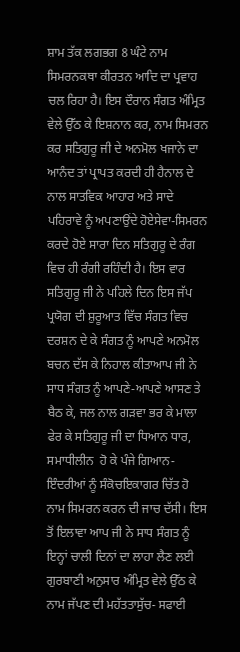ਸ਼ਾਮ ਤੱਕ ਲਗਭਗ 8 ਘੰਟੇ ਨਾਮ ਸਿਮਰਨਕਥਾ ਕੀਰਤਨ ਆਦਿ ਦਾ ਪ੍ਰਵਾਹ ਚਲ ਰਿਹਾ ਹੈ। ਇਸ ਦੌਰਾਨ ਸੰਗਤ ਅੰਮ੍ਰਿਤ ਵੇਲੇ ਉੱਠ ਕੇ ਇਸ਼ਨਾਨ ਕਰ, ਨਾਮ ਸਿਮਰਨ ਕਰ ਸਤਿਗੁਰੂ ਜੀ ਦੇ ਅਨਮੋਲ ਖਜਾਨੇ ਦਾ ਆਨੰਦ ਤਾਂ ਪ੍ਰਾਪਤ ਕਰਦੀ ਹੀ ਹੈਨਾਲ ਦੇ ਨਾਲ ਸਾਤਵਿਕ ਆਹਾਰ ਅਤੇ ਸਾਦੇ ਪਹਿਰਾਵੇ ਨੂੰ ਅਪਣਾਉਂਦੇ ਹੋਏਸੇਵਾ-ਸਿਮਰਨ ਕਰਦੇ ਹੋਏ ਸਾਰਾ ਦਿਨ ਸਤਿਗੁਰੂ ਦੇ ਰੰਗ ਵਿਚ ਹੀ ਰੰਗੀ ਰਹਿੰਦੀ ਹੈ। ਇਸ ਵਾਰ ਸਤਿਗੁਰੂ ਜੀ ਨੇ ਪਹਿਲੇ ਦਿਨ ਇਸ ਜੱਪ ਪ੍ਰਯੋਗ ਦੀ ਸ਼ੁਰੂਆਤ ਵਿੱਚ ਸੰਗਤ ਵਿਚ ਦਰਸ਼ਨ ਦੇ ਕੇ ਸੰਗਤ ਨੂੰ ਆਪਣੇ ਅਨਮੋਲ ਬਚਨ ਦੱਸ ਕੇ ਨਿਹਾਲ ਕੀਤਾਆਪ ਜੀ ਨੇ ਸਾਧ ਸੰਗਤ ਨੂੰ ਆਪਣੇ-ਆਪਣੇ ਆਸਣ ਤੇ ਬੈਠ ਕੇ, ਜਲ ਨਾਲ ਗੜਵਾ ਭਰ ਕੇ ਮਾਲਾ ਫੇਰ ਕੇ ਸਤਿਗੁਰੂ ਜੀ ਦਾ ਧਿਆਨ ਧਾਰ, ਸਮਾਧੀਲੀਨ  ਹੋ ਕੇ ਪੰਜੇ ਗਿਆਨ-ਇੰਦਰੀਆਂ ਨੂੰ ਸੰਕੋਚਇਕਾਗਰ ਚਿੱਤ ਹੋ ਨਾਮ ਸਿਮਰਨ ਕਰਨ ਦੀ ਜਾਚ ਦੱਸੀ। ਇਸ ਤੋਂ ਇਲਾਵਾ ਆਪ ਜੀ ਨੇ ਸਾਧ ਸੰਗਤ ਨੂੰ ਇਨ੍ਹਾਂ ਚਾਲੀ ਦਿਨਾਂ ਦਾ ਲਾਹਾ ਲੈਣ ਲਈ ਗੁਰਬਾਣੀ ਅਨੁਸਾਰ ਅੰਮ੍ਰਿਤ ਵੇਲੇ ਉੱਠ ਕੇ ਨਾਮ ਜੱਪਣ ਦੀ ਮਹੱਤਤਾਸੁੱਚ- ਸਫਾਈ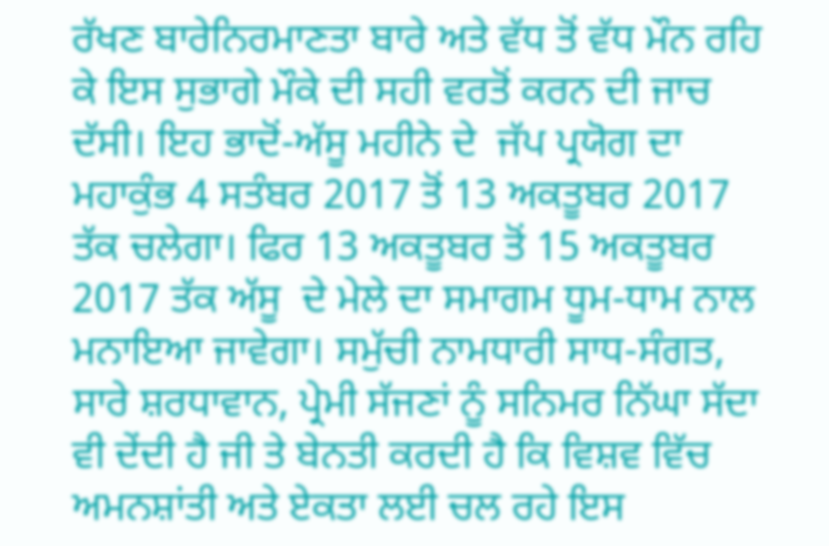ਰੱਖਣ ਬਾਰੇਨਿਰਮਾਣਤਾ ਬਾਰੇ ਅਤੇ ਵੱਧ ਤੋਂ ਵੱਧ ਮੌਨ ਰਹਿ ਕੇ ਇਸ ਸੁਭਾਗੇ ਮੌਕੇ ਦੀ ਸਹੀ ਵਰਤੋਂ ਕਰਨ ਦੀ ਜਾਚ ਦੱਸੀ। ਇਹ ਭਾਦੋਂ-ਅੱਸੂ ਮਹੀਨੇ ਦੇ  ਜੱਪ ਪ੍ਰਯੋਗ ਦਾ ਮਹਾਕੁੰਭ 4 ਸਤੰਬਰ 2017 ਤੋਂ 13 ਅਕਤੂਬਰ 2017 ਤੱਕ ਚਲੇਗਾ। ਫਿਰ 13 ਅਕਤੂਬਰ ਤੋਂ 15 ਅਕਤੂਬਰ 2017 ਤੱਕ ਅੱਸੂ  ਦੇ ਮੇਲੇ ਦਾ ਸਮਾਗਮ ਧੂਮ-ਧਾਮ ਨਾਲ ਮਨਾਇਆ ਜਾਵੇਗਾ। ਸਮੁੱਚੀ ਨਾਮਧਾਰੀ ਸਾਧ-ਸੰਗਤ, ਸਾਰੇ ਸ਼ਰਧਾਵਾਨ, ਪ੍ਰੇਮੀ ਸੱਜਣਾਂ ਨੂੰ ਸਨਿਮਰ ਨਿੱਘਾ ਸੱਦਾ ਵੀ ਦੇਂਦੀ ਹੈ ਜੀ ਤੇ ਬੇਨਤੀ ਕਰਦੀ ਹੈ ਕਿ ਵਿਸ਼ਵ ਵਿੱਚ ਅਮਨਸ਼ਾਂਤੀ ਅਤੇ ਏਕਤਾ ਲਈ ਚਲ ਰਹੇ ਇਸ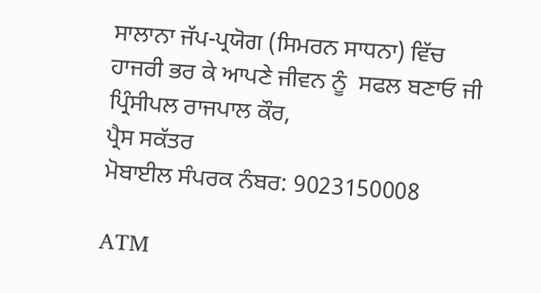ਸਾਲਾਨਾ ਜੱਪ-ਪ੍ਰਯੋਗ (ਸਿਮਰਨ ਸਾਧਨਾ) ਵਿੱਚ  ਹਾਜਰੀ ਭਰ ਕੇ ਆਪਣੇ ਜੀਵਨ ਨੂੰ  ਸਫਲ ਬਣਾਓ ਜੀ
ਪ੍ਰਿੰਸੀਪਲ ਰਾਜਪਾਲ ਕੌਰ,
ਪ੍ਰੈਸ ਸਕੱਤਰ
ਮੋਬਾਈਲ ਸੰਪਰਕ ਨੰਬਰ: 9023150008

ATM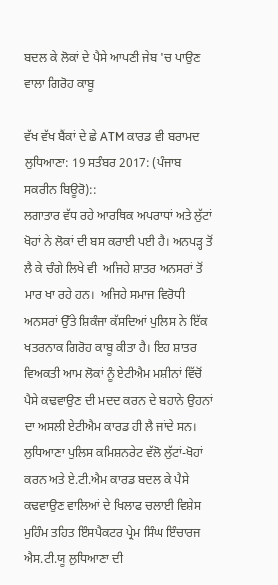ਬਦਲ ਕੇ ਲੋਕਾਂ ਦੇ ਪੈਸੇ ਆਪਣੀ ਜੇਬ 'ਚ ਪਾਉਣ ਵਾਲਾ ਗਿਰੋਹ ਕਾਬੂ

ਵੱਖ ਵੱਖ ਬੈਂਕਾਂ ਦੇ ਛੇ ATM ਕਾਰਡ ਵੀ ਬਰਾਮਦ
ਲੁਧਿਆਣਾ: 19 ਸਤੰਬਰ 2017: (ਪੰਜਾਬ ਸਕਰੀਨ ਬਿਊਰੋ)::
ਲਗਾਤਾਰ ਵੱਧ ਰਹੇ ਆਰਥਿਕ ਅਪਰਾਧਾਂ ਅਤੇ ਲੁੱਟਾਂ ਖੋਹਾਂ ਨੇ ਲੋਕਾਂ ਦੀ ਬਸ ਕਰਾਈ ਪਈ ਹੈ। ਅਨਪੜ੍ਹ ਤੋਂ ਲੈ ਕੇ ਚੰਗੇ ਲਿਖੇ ਵੀ  ਅਜਿਹੇ ਸ਼ਾਤਰ ਅਨਸਰਾਂ ਤੋਂ ਮਾਰ ਖਾ ਰਹੇ ਹਨ।  ਅਜਿਹੇ ਸਮਾਜ ਵਿਰੋਧੀ ਅਨਸਰਾਂ ਉੱਤੇ ਸ਼ਿਕੰਜਾ ਕੱਸਦਿਆਂ ਪੁਲਿਸ ਨੇ ਇੱਕ ਖਤਰਨਾਕ ਗਿਰੋਹ ਕਾਬੂ ਕੀਤਾ ਹੈ। ਇਹ ਸ਼ਾਤਰ ਵਿਅਕਤੀ ਆਮ ਲੋਕਾਂ ਨੂੰ ਏਟੀਐਮ ਮਸ਼ੀਨਾਂ ਵਿੱਚੋਂ ਪੈਸੇ ਕਢਵਾਉਣ ਦੀ ਮਦਦ ਕਰਨ ਦੇ ਬਹਾਨੇ ਉਹਨਾਂ ਦਾ ਅਸਲੀ ਏਟੀਐਮ ਕਾਰਡ ਹੀ ਲੈ ਜਾਂਦੇ ਸਨ।
ਲੁਧਿਆਣਾ ਪੁਲਿਸ ਕਮਿਸ਼ਨਰੇਟ ਵੱਲੋ ਲੁੱਟਾਂ-ਖੋਹਾਂ ਕਰਨ ਅਤੇ ਏ.ਟੀ.ਐਮ ਕਾਰਡ ਬਦਲ ਕੇ ਪੈਸੇ ਕਢਵਾਉਣ ਵਾਲਿਆਂ ਦੇ ਖਿਲਾਫ ਚਲਾਈ ਵਿਸ਼ੇਸ ਮੁਹਿੰਮ ਤਹਿਤ ਇੰਸਪੈਕਟਰ ਪ੍ਰੇਮ ਸਿੰਘ ਇੰਚਾਰਜ ਐਸ.ਟੀ.ਯੂ ਲੁਧਿਆਣਾ ਦੀ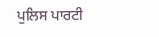ਪੁਲਿਸ ਪਾਰਟੀ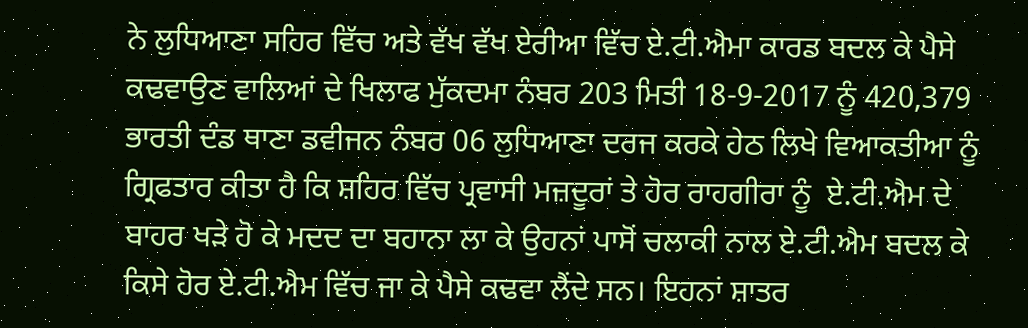ਨੇ ਲੁਧਿਆਣਾ ਸਹਿਰ ਵਿੱਚ ਅਤੇ ਵੱਖ ਵੱਖ ਏਰੀਆ ਵਿੱਚ ਏ.ਟੀ.ਐਮਾ ਕਾਰਡ ਬਦਲ ਕੇ ਪੈਸੇ ਕਢਵਾਉਣ ਵਾਲਿਆਂ ਦੇ ਖਿਲਾਫ ਮੁੱਕਦਮਾ ਨੰਬਰ 203 ਮਿਤੀ 18-9-2017 ਨੂੰ 420,379 ਭਾਰਤੀ ਦੰਡ ਥਾਣਾ ਡਵੀਜਨ ਨੰਬਰ 06 ਲੁਧਿਆਣਾ ਦਰਜ ਕਰਕੇ ਹੇਠ ਲਿਖੇ ਵਿਆਕਤੀਆ ਨੂੰ ਗ੍ਰਿਫਤਾਰ ਕੀਤਾ ਹੈ ਕਿ ਸ਼ਹਿਰ ਵਿੱਚ ਪ੍ਰਵਾਸੀ ਮਜ਼ਦੂਰਾਂ ਤੇ ਹੋਰ ਰਾਹਗੀਰਾ ਨੂੰ  ਏ.ਟੀ.ਐਮ ਦੇ ਬਾਹਰ ਖੜੇ ਹੋ ਕੇ ਮਦਦ ਦਾ ਬਹਾਨਾ ਲਾ ਕੇ ਉਹਨਾਂ ਪਾਸੋਂ ਚਲਾਕੀ ਨਾਲ ਏ.ਟੀ.ਐਮ ਬਦਲ ਕੇ ਕਿਸੇ ਹੋਰ ਏ.ਟੀ.ਐਮ ਵਿੱਚ ਜਾ ਕੇ ਪੈਸੇ ਕਢਵਾ ਲੈਂਦੇ ਸਨ। ਇਹਨਾਂ ਸ਼ਾਤਰ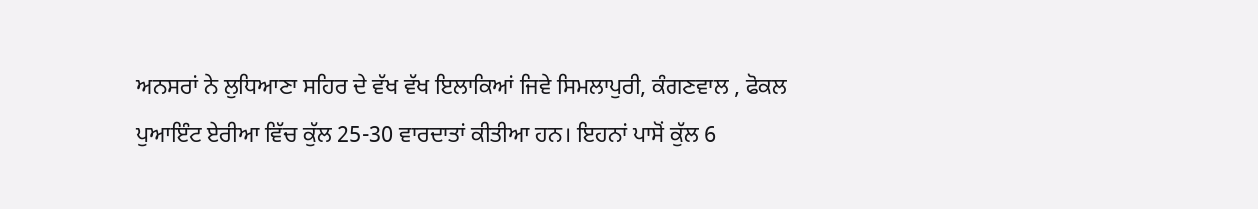ਅਨਸਰਾਂ ਨੇ ਲੁਧਿਆਣਾ ਸਹਿਰ ਦੇ ਵੱਖ ਵੱਖ ਇਲਾਕਿਆਂ ਜਿਵੇ ਸਿਮਲਾਪੁਰੀ, ਕੰਗਣਵਾਲ , ਫੋਕਲ ਪੁਆਇੰਟ ਏਰੀਆ ਵਿੱਚ ਕੁੱਲ 25-30 ਵਾਰਦਾਤਾਂ ਕੀਤੀਆ ਹਨ। ਇਹਨਾਂ ਪਾਸੋਂ ਕੁੱਲ 6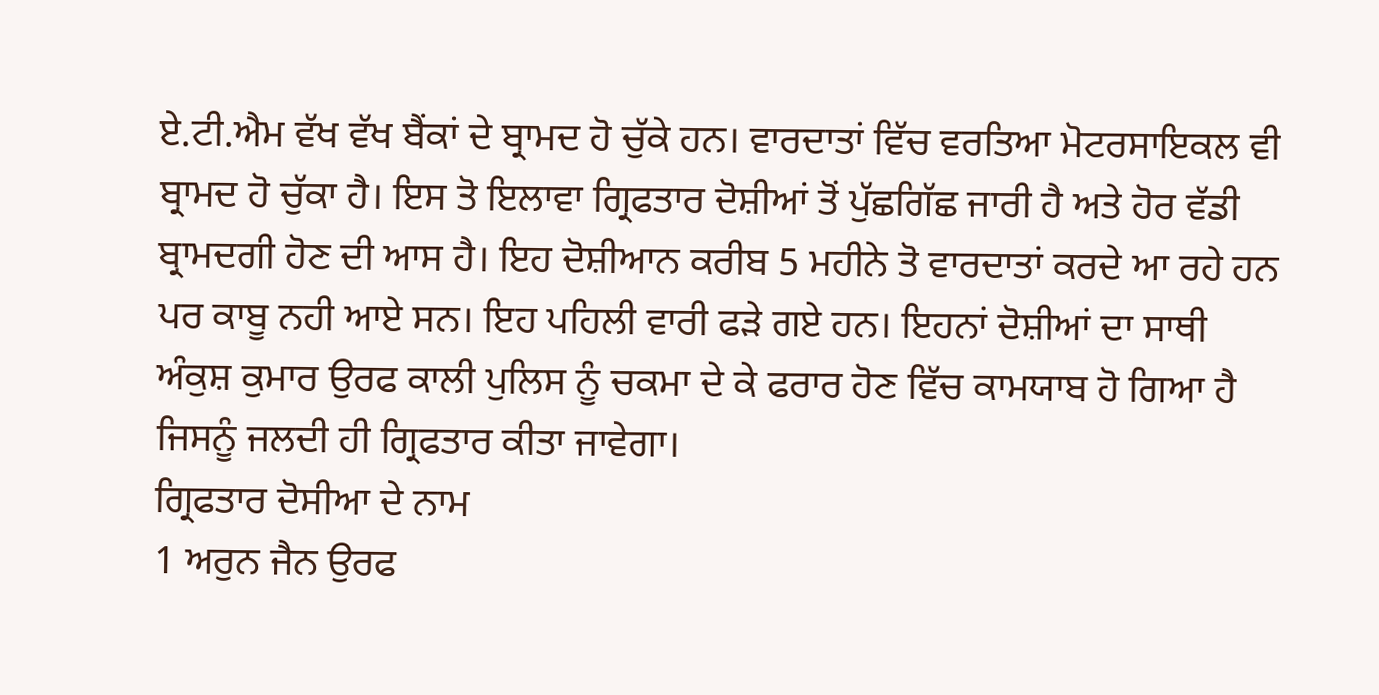ਏ.ਟੀ.ਐਮ ਵੱਖ ਵੱਖ ਬੈਂਕਾਂ ਦੇ ਬ੍ਰਾਮਦ ਹੋ ਚੁੱਕੇ ਹਨ। ਵਾਰਦਾਤਾਂ ਵਿੱਚ ਵਰਤਿਆ ਮੋਟਰਸਾਇਕਲ ਵੀ ਬ੍ਰਾਮਦ ਹੋ ਚੁੱਕਾ ਹੈ। ਇਸ ਤੋ ਇਲਾਵਾ ਗ੍ਰਿਫਤਾਰ ਦੋਸ਼ੀਆਂ ਤੋਂ ਪੁੱਛਗਿੱਛ ਜਾਰੀ ਹੈ ਅਤੇ ਹੋਰ ਵੱਡੀ ਬ੍ਰਾਮਦਗੀ ਹੋਣ ਦੀ ਆਸ ਹੈ। ਇਹ ਦੋਸ਼ੀਆਨ ਕਰੀਬ 5 ਮਹੀਨੇ ਤੋ ਵਾਰਦਾਤਾਂ ਕਰਦੇ ਆ ਰਹੇ ਹਨ ਪਰ ਕਾਬੂ ਨਹੀ ਆਏ ਸਨ। ਇਹ ਪਹਿਲੀ ਵਾਰੀ ਫੜੇ ਗਏ ਹਨ। ਇਹਨਾਂ ਦੋਸ਼ੀਆਂ ਦਾ ਸਾਥੀ ਅੰਕੁਸ਼ ਕੁਮਾਰ ਉਰਫ ਕਾਲੀ ਪੁਲਿਸ ਨੂੰ ਚਕਮਾ ਦੇ ਕੇ ਫਰਾਰ ਹੋਣ ਵਿੱਚ ਕਾਮਯਾਬ ਹੋ ਗਿਆ ਹੈ ਜਿਸਨੂੰ ਜਲਦੀ ਹੀ ਗ੍ਰਿਫਤਾਰ ਕੀਤਾ ਜਾਵੇਗਾ।
ਗ੍ਰਿਫਤਾਰ ਦੋਸੀਆ ਦੇ ਨਾਮ
1 ਅਰੁਨ ਜੈਨ ਉਰਫ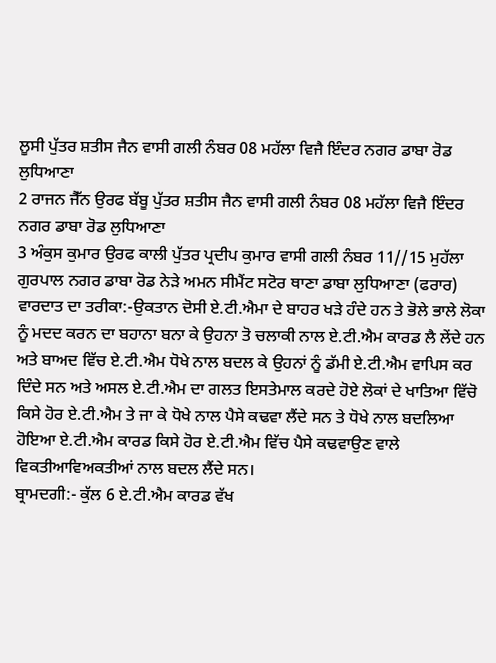ਲੂਸੀ ਪੁੱਤਰ ਸ਼ਤੀਸ ਜੈਨ ਵਾਸੀ ਗਲੀ ਨੰਬਰ 08 ਮਹੱਲਾ ਵਿਜੈ ਇੰਦਰ ਨਗਰ ਡਾਬਾ ਰੋਡ ਲੁਧਿਆਣਾ
2 ਰਾਜਨ ਜੈੱਨ ਉਰਫ ਬੱਬੂ ਪੁੱਤਰ ਸ਼ਤੀਸ ਜੈਨ ਵਾਸੀ ਗਲੀ ਨੰਬਰ 08 ਮਹੱਲਾ ਵਿਜੈ ਇੰਦਰ ਨਗਰ ਡਾਬਾ ਰੋਡ ਲੁਧਿਆਣਾ
3 ਅੰਕੁਸ ਕੁਮਾਰ ਉਰਫ ਕਾਲੀ ਪੁੱਤਰ ਪ੍ਰਦੀਪ ਕੁਮਾਰ ਵਾਸੀ ਗਲੀ ਨੰਬਰ 11//15 ਮੁਹੱਲਾ ਗੁਰਪਾਲ ਨਗਰ ਡਾਬਾ ਰੋਡ ਨੇੜੇ ਅਮਨ ਸੀਮੈਂਟ ਸਟੋਰ ਥਾਣਾ ਡਾਬਾ ਲੁਧਿਆਣਾ (ਫਰਾਰ)
ਵਾਰਦਾਤ ਦਾ ਤਰੀਕਾ:-ਉਕਤਾਨ ਦੋਸੀ ਏ.ਟੀ.ਐਮਾ ਦੇ ਬਾਹਰ ਖੜੇ ਹੰਦੇ ਹਨ ਤੇ ਭੋਲੇ ਭਾਲੇ ਲੋਕਾ ਨੂੰ ਮਦਦ ਕਰਨ ਦਾ ਬਹਾਨਾ ਬਨਾ ਕੇ ਉਹਨਾ ਤੋ ਚਲਾਕੀ ਨਾਲ ਏ.ਟੀ.ਐਮ ਕਾਰਡ ਲੈ ਲੇਂਦੇ ਹਨ ਅਤੇ ਬਾਅਦ ਵਿੱਚ ਏ.ਟੀ.ਐਮ ਧੋਖੇ ਨਾਲ ਬਦਲ ਕੇ ਉਹਨਾਂ ਨੂੰ ਡੱਮੀ ਏ.ਟੀ.ਐਮ ਵਾਪਿਸ ਕਰ ਦਿੰਦੇ ਸਨ ਅਤੇ ਅਸਲ ਏ.ਟੀ.ਐਮ ਦਾ ਗਲਤ ਇਸਤੇਮਾਲ ਕਰਦੇ ਹੋਏ ਲੋਕਾਂ ਦੇ ਖਾਤਿਆ ਵਿੱਚੋ ਕਿਸੇ ਹੋਰ ਏ.ਟੀ.ਐਮ ਤੇ ਜਾ ਕੇ ਧੋਖੇ ਨਾਲ ਪੈਸੇ ਕਢਵਾ ਲੈਂਦੇ ਸਨ ਤੇ ਧੋਖੇ ਨਾਲ ਬਦਲਿਆ ਹੋਇਆ ਏ.ਟੀ.ਐਮ ਕਾਰਡ ਕਿਸੇ ਹੋਰ ਏ.ਟੀ.ਐਮ ਵਿੱਚ ਪੈਸੇ ਕਢਵਾਉਣ ਵਾਲੇ ਵਿਕਤੀਆਵਿਅਕਤੀਆਂ ਨਾਲ ਬਦਲ ਲੈਂਦੇ ਸਨ।
ਬ੍ਰਾਮਦਗੀ:- ਕੁੱਲ 6 ਏ.ਟੀ.ਐਮ ਕਾਰਡ ਵੱਖ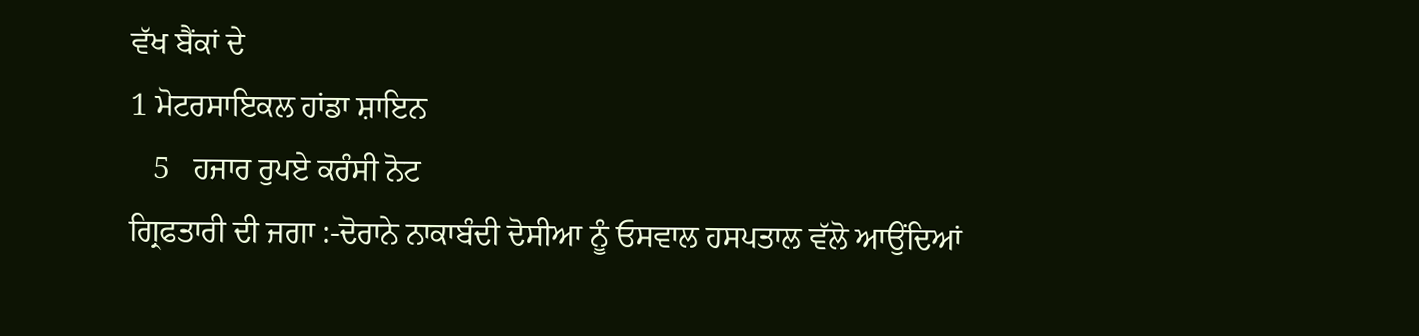ਵੱਖ ਬੈਂਕਾਂ ਦੇ
1 ਮੋਟਰਸਾਇਕਲ ਹਾਂਡਾ ਸ਼ਾਇਨ
   5   ਹਜਾਰ ਰੁਪਏ ਕਰੰਸੀ ਨੋਟ
ਗ੍ਰਿਫਤਾਰੀ ਦੀ ਜਗਾ :-ਦੋਰਾਨੇ ਨਾਕਾਬੰਦੀ ਦੋਸੀਆ ਨੂੰ ਓਸਵਾਲ ਹਸਪਤਾਲ ਵੱਲੋ ਆਉਂਦਿਆਂ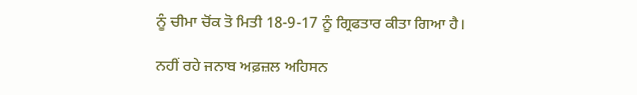ਨੂੰ ਚੀਮਾ ਚੋਂਕ ਤੋ ਮਿਤੀ 18-9-17 ਨੂੰ ਗ੍ਰਿਫਤਾਰ ਕੀਤਾ ਗਿਆ ਹੈ।

ਨਹੀਂ ਰਹੇ ਜਨਾਬ ਅਫ਼ਜ਼ਲ ਅਹਿਸਨ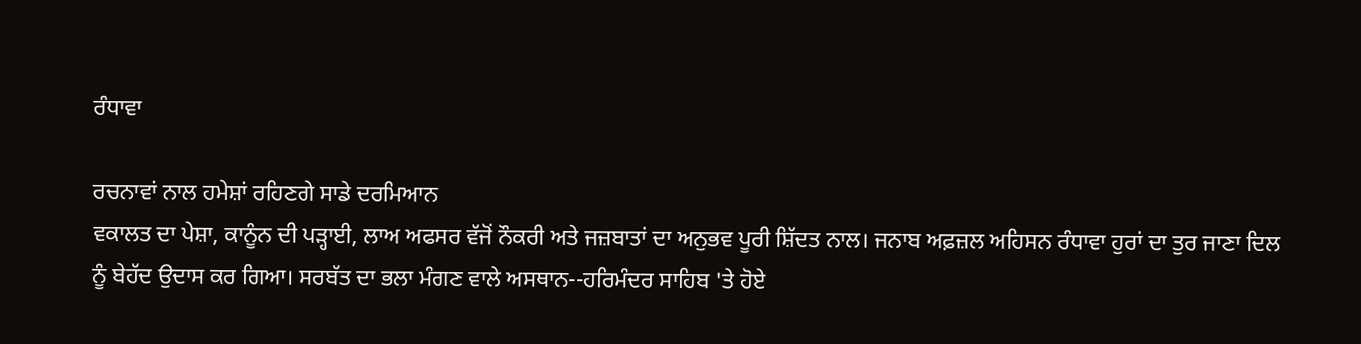ਰੰਧਾਵਾ

ਰਚਨਾਵਾਂ ਨਾਲ ਹਮੇਸ਼ਾਂ ਰਹਿਣਗੇ ਸਾਡੇ ਦਰਮਿਆਨ
ਵਕਾਲਤ ਦਾ ਪੇਸ਼ਾ, ਕਾਨੂੰਨ ਦੀ ਪੜ੍ਹਾਈ, ਲਾਅ ਅਫਸਰ ਵੱਜੋਂ ਨੌਕਰੀ ਅਤੇ ਜਜ਼ਬਾਤਾਂ ਦਾ ਅਨੁਭਵ ਪੂਰੀ ਸ਼ਿੱਦਤ ਨਾਲ। ਜਨਾਬ ਅਫ਼ਜ਼ਲ ਅਹਿਸਨ ਰੰਧਾਵਾ ਹੁਰਾਂ ਦਾ ਤੁਰ ਜਾਣਾ ਦਿਲ ਨੂੰ ਬੇਹੱਦ ਉਦਾਸ ਕਰ ਗਿਆ। ਸਰਬੱਤ ਦਾ ਭਲਾ ਮੰਗਣ ਵਾਲੇ ਅਸਥਾਨ--ਹਰਿਮੰਦਰ ਸਾਹਿਬ 'ਤੇ ਹੋਏ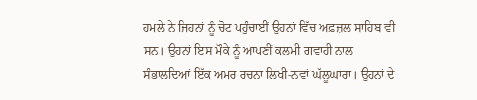ਹਮਲੇ ਨੇ ਜਿਹਨਾਂ ਨੂੰ ਚੋਟ ਪਹੁੰਚਾਈਂ ਉਹਨਾਂ ਵਿੱਚ ਅਫ਼ਜ਼ਲ ਸਾਹਿਬ ਵੀ ਸਨ। ਉਹਨਾਂ ਇਸ ਮੌਕੇ ਨੂੰ ਆਪਣੀਂ ਕਲਮੀ ਗਵਾਹੀ ਨਾਲ ਸੰਭਾਲਦਿਆਂ ਇੱਕ ਅਮਰ ਰਚਨਾ ਲਿਖੀ-ਨਵਾਂ ਘੱਲੂਘਾਰਾ। ਉਹਨਾਂ ਦੇ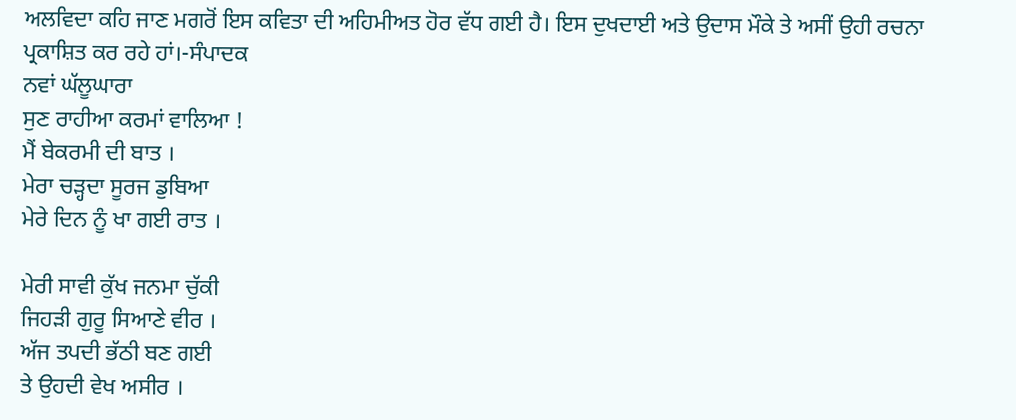ਅਲਵਿਦਾ ਕਹਿ ਜਾਣ ਮਗਰੋਂ ਇਸ ਕਵਿਤਾ ਦੀ ਅਹਿਮੀਅਤ ਹੋਰ ਵੱਧ ਗਈ ਹੈ। ਇਸ ਦੁਖਦਾਈ ਅਤੇ ਉਦਾਸ ਮੌਕੇ ਤੇ ਅਸੀਂ ਉਹੀ ਰਚਨਾ ਪ੍ਰਕਾਸ਼ਿਤ ਕਰ ਰਹੇ ਹਾਂ।-ਸੰਪਾਦਕ
ਨਵਾਂ ਘੱਲੂਘਾਰਾ
ਸੁਣ ਰਾਹੀਆ ਕਰਮਾਂ ਵਾਲਿਆ !
ਮੈਂ ਬੇਕਰਮੀ ਦੀ ਬਾਤ ।
ਮੇਰਾ ਚੜ੍ਹਦਾ ਸੂਰਜ ਡੁਬਿਆ
ਮੇਰੇ ਦਿਨ ਨੂੰ ਖਾ ਗਈ ਰਾਤ ।

ਮੇਰੀ ਸਾਵੀ ਕੁੱਖ ਜਨਮਾ ਚੁੱਕੀ
ਜਿਹੜੀ ਗੁਰੂ ਸਿਆਣੇ ਵੀਰ ।
ਅੱਜ ਤਪਦੀ ਭੱਠੀ ਬਣ ਗਈ
ਤੇ ਉਹਦੀ ਵੇਖ ਅਸੀਰ ।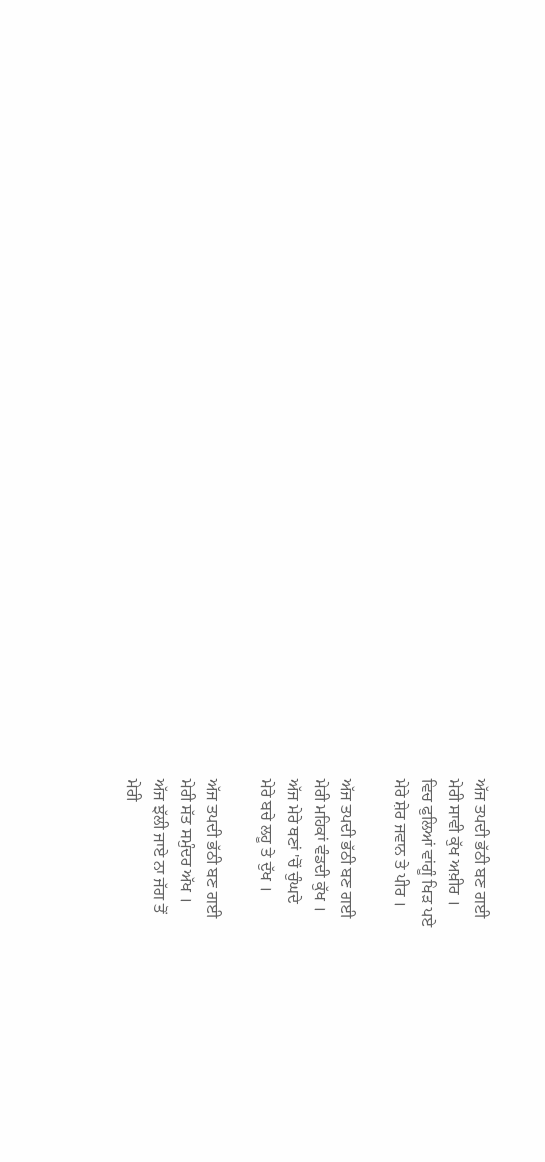ਅੱਜ ਤਪਦੀ ਭੱਠੀ ਬਣ ਗਈ
ਮੇਰੀ ਸਾਵੀ ਕੁੱਖ ਅਖ਼ੀਰ ।
ਵਿਚ ਫੁਲਿਆਂ ਵਾਂਗੂੰ ਖਿੜ ਪਏ
ਮੇਰੇ ਸ਼ੇਰ ਜਵਾਨ ਤੇ ਪੀਰ ।

ਅੱਜ ਤਪਦੀ ਭੱਠੀ ਬਣ ਗਈ
ਮੇਰੀ ਮਹਿਕਾਂ ਵੰਡਦੀ ਕੁੱਖ ।
ਅੱਜ ਮੇਰੇ ਥਣਾਂ 'ਚੋਂ ਚੁੰਘਦੇ
ਮੇਰੇ ਬਚੇ ਲਹੂ ਤੇ ਦੁੱਖ ।

ਅੱਜ ਤਪਦੀ ਭੱਠੀ ਬਣ ਗਈ
ਮੇਰੀ ਸੱਤ ਸਮੁੰਦਰ ਅੱਖ ।
ਅੱਜ ਝੱਲੀ ਜਾਏ ਨਾ ਜੱਗ ਤੋਂ
ਮੇਰੀ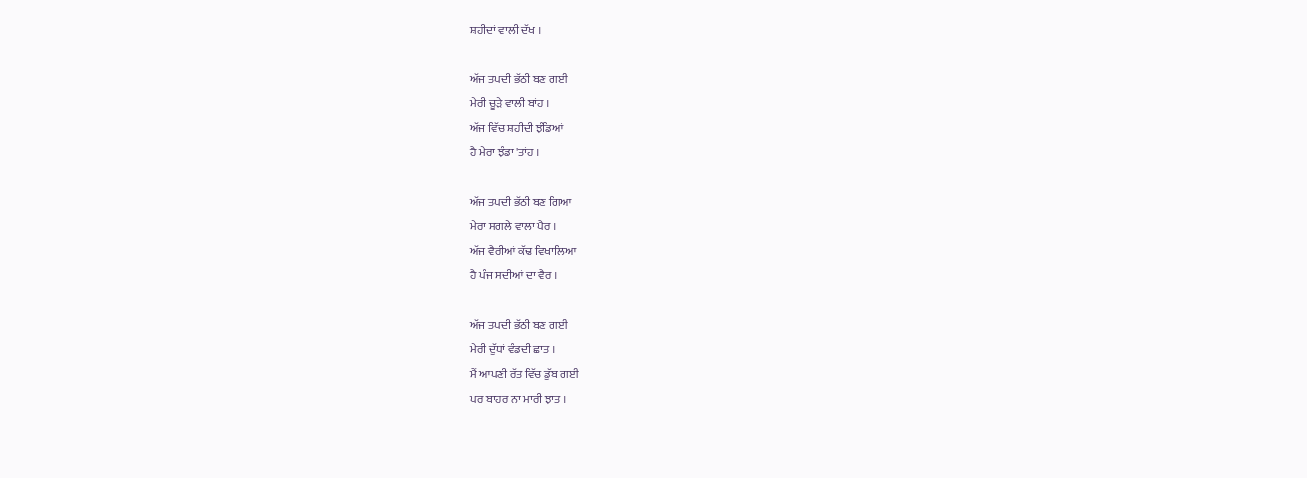ਸ਼ਹੀਦਾਂ ਵਾਲੀ ਦੱਖ ।

ਅੱਜ ਤਪਦੀ ਭੱਠੀ ਬਣ ਗਈ
ਮੇਰੀ ਚੂੜੇ ਵਾਲੀ ਬਾਂਹ ।
ਅੱਜ ਵਿੱਚ ਸ਼ਹੀਦੀ ਝੰਡਿਆਂ
ਹੈ ਮੇਰਾ ਝੰਡਾ 'ਤਾਂਹ ।

ਅੱਜ ਤਪਦੀ ਭੱਠੀ ਬਣ ਗਿਆ
ਮੇਰਾ ਸਗਲੇ ਵਾਲਾ ਪੈਰ ।
ਅੱਜ ਵੈਰੀਆਂ ਕੱਢ ਵਿਖਾਲਿਆ
ਹੈ ਪੰਜ ਸਦੀਆਂ ਦਾ ਵੈਰ ।

ਅੱਜ ਤਪਦੀ ਭੱਠੀ ਬਣ ਗਈ
ਮੇਰੀ ਦੁੱਧਾਂ ਵੰਡਦੀ ਛਾਤ ।
ਮੈਂ ਆਪਣੀ ਰੱਤ ਵਿੱਚ ਡੁੱਬ ਗਈ
ਪਰ ਬਾਹਰ ਨਾ ਮਾਰੀ ਝਾਤ ।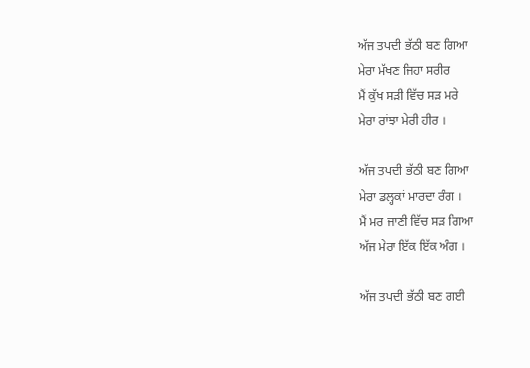ਅੱਜ ਤਪਦੀ ਭੱਠੀ ਬਣ ਗਿਆ
ਮੇਰਾ ਮੱਖਣ ਜਿਹਾ ਸਰੀਰ
ਮੈਂ ਕੁੱਖ ਸੜੀ ਵਿੱਚ ਸੜ ਮਰੇ
ਮੇਰਾ ਰਾਂਝਾ ਮੇਰੀ ਹੀਰ ।

ਅੱਜ ਤਪਦੀ ਭੱਠੀ ਬਣ ਗਿਆ
ਮੇਰਾ ਡਲ੍ਹਕਾਂ ਮਾਰਦਾ ਰੰਗ ।
ਮੈਂ ਮਰ ਜਾਣੀ ਵਿੱਚ ਸੜ ਗਿਆ
ਅੱਜ ਮੇਰਾ ਇੱਕ ਇੱਕ ਅੰਗ ।

ਅੱਜ ਤਪਦੀ ਭੱਠੀ ਬਣ ਗਈ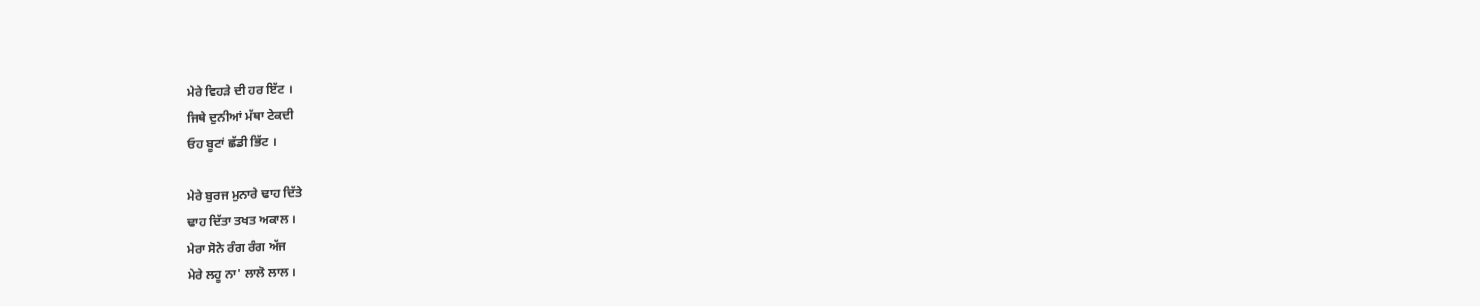ਮੇਰੇ ਵਿਹੜੇ ਦੀ ਹਰ ਇੱਟ ।
ਜਿਥੇ ਦੁਨੀਆਂ ਮੱਥਾ ਟੇਕਦੀ
ਓਹ ਬੂਟਾਂ ਛੱਡੀ ਭਿੱਟ ।

ਮੇਰੇ ਬੁਰਜ ਮੁਨਾਰੇ ਢਾਹ ਦਿੱਤੇ
ਢਾਹ ਦਿੱਤਾ ਤਖਤ ਅਕਾਲ ।
ਮੇਰਾ ਸੋਨੇ ਰੰਗ ਰੰਗ ਅੱਜ
ਮੇਰੇ ਲਹੂ ਨਾ' ਲਾਲੋ ਲਾਲ ।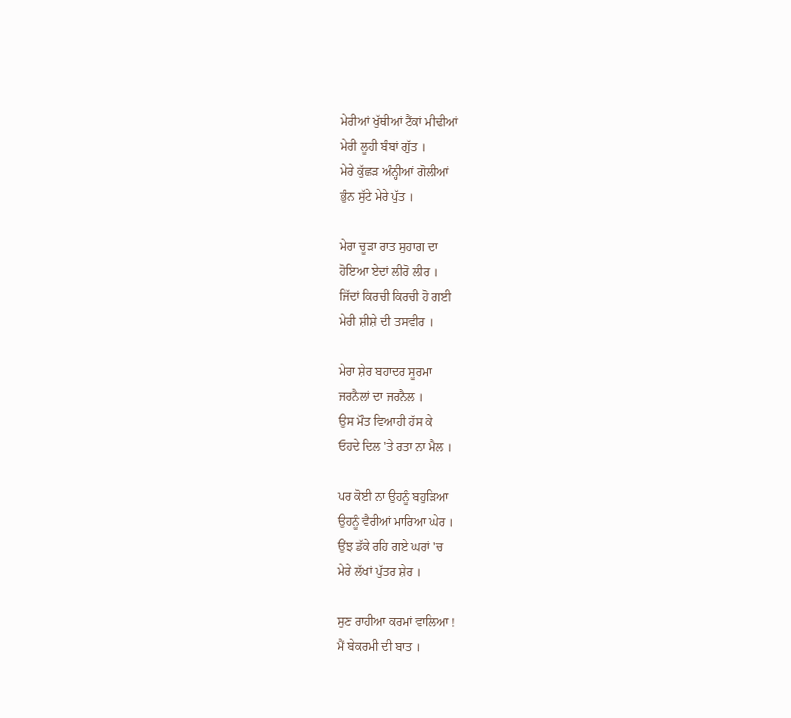ਮੇਰੀਆਂ ਖੁੱਥੀਆਂ ਟੈਂਕਾਂ ਮੀਢੀਆਂ
ਮੇਰੀ ਲੂਹੀ ਬੰਬਾਂ ਗੁੱਤ ।
ਮੇਰੇ ਕੁੱਛੜ ਅੰਨ੍ਹੀਆਂ ਗੋਲੀਆਂ
ਭੁੰਨ ਸੁੱਟੇ ਮੇਰੇ ਪੁੱਤ ।

ਮੇਰਾ ਚੂੜਾ ਰਾਤ ਸੁਹਾਗ ਦਾ
ਹੋਇਆ ਏਦਾਂ ਲੀਰੋ ਲੀਰ ।
ਜਿੱਦਾਂ ਕਿਰਚੀ ਕਿਰਚੀ ਹੋ ਗਈ
ਮੇਰੀ ਸ਼ੀਸ਼ੇ ਦੀ ਤਸਵੀਰ ।

ਮੇਰਾ ਸ਼ੇਰ ਬਹਾਦਰ ਸੂਰਮਾ
ਜਰਨੈਲਾਂ ਦਾ ਜਰਨੈਲ ।
ਉਸ ਮੌਤ ਵਿਆਹੀ ਹੱਸ ਕੇ
ਓਹਦੇ ਦਿਲ 'ਤੇ ਰਤਾ ਨਾ ਮੈਲ ।

ਪਰ ਕੋਈ ਨਾ ਉਹਨੂੰ ਬਹੁੜਿਆ
ਉਹਨੂੰ ਵੈਰੀਆਂ ਮਾਰਿਆ ਘੇਰ ।
ਉਂਝ ਡੱਕੇ ਰਹਿ ਗਏ ਘਰਾਂ 'ਚ
ਮੇਰੇ ਲੱਖਾਂ ਪੁੱਤਰ ਸ਼ੇਰ ।

ਸੁਣ ਰਾਹੀਆ ਕਰਮਾਂ ਵਾਲਿਆ !
ਮੈਂ ਬੇਕਰਮੀ ਦੀ ਬਾਤ ।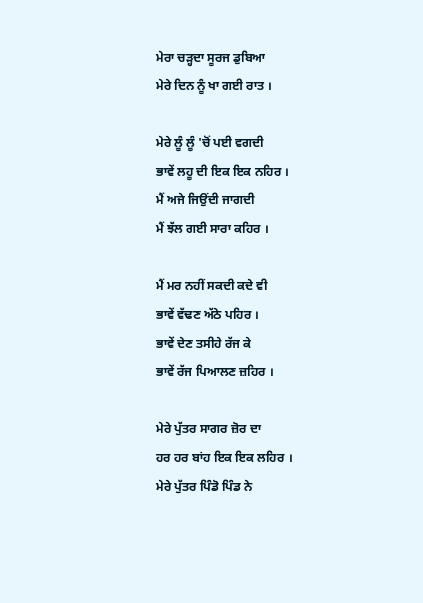ਮੇਰਾ ਚੜ੍ਹਦਾ ਸੂਰਜ ਡੁਬਿਆ
ਮੇਰੇ ਦਿਨ ਨੂੰ ਖਾ ਗਈ ਰਾਤ ।

ਮੇਰੇ ਲੂੰ ਲੂੰ 'ਚੋਂ ਪਈ ਵਗਦੀ
ਭਾਵੇਂ ਲਹੂ ਦੀ ਇਕ ਇਕ ਨਹਿਰ ।
ਮੈਂ ਅਜੇ ਜਿਉਂਦੀ ਜਾਗਦੀ
ਮੈਂ ਝੱਲ ਗਈ ਸਾਰਾ ਕਹਿਰ ।

ਮੈਂ ਮਰ ਨਹੀਂ ਸਕਦੀ ਕਦੇ ਵੀ
ਭਾਵੇਂ ਵੱਢਣ ਅੱਠੇ ਪਹਿਰ ।
ਭਾਵੇਂ ਦੇਣ ਤਸੀਹੇ ਰੱਜ ਕੇ
ਭਾਵੇਂ ਰੱਜ ਪਿਆਲਣ ਜ਼ਹਿਰ ।

ਮੇਰੇ ਪੁੱਤਰ ਸਾਗਰ ਜ਼ੋਰ ਦਾ
ਹਰ ਹਰ ਬਾਂਹ ਇਕ ਇਕ ਲਹਿਰ ।
ਮੇਰੇ ਪੁੱਤਰ ਪਿੰਡੋ ਪਿੰਡ ਨੇ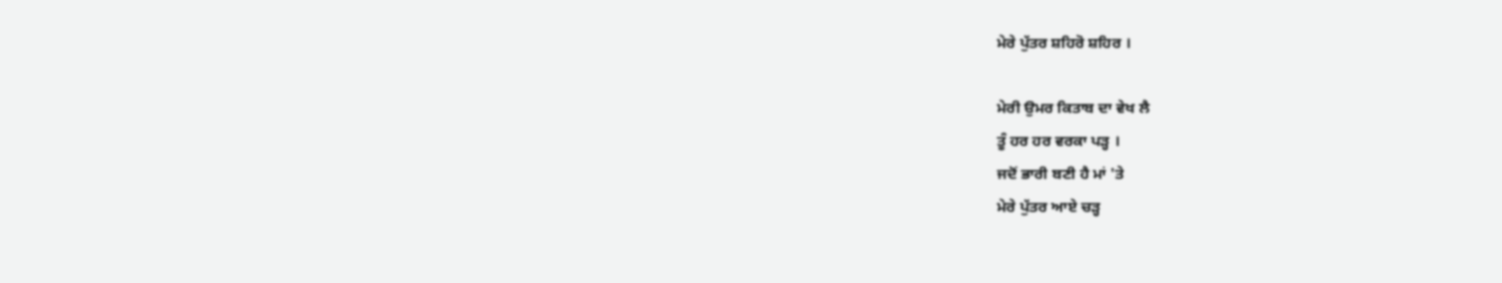ਮੇਰੇ ਪੁੱਤਰ ਸ਼ਹਿਰੋ ਸ਼ਹਿਰ ।

ਮੇਰੀ ਉਮਰ ਕਿਤਾਬ ਦਾ ਵੇਖ ਲੈ
ਤੂੰ ਹਰ ਹਰ ਵਰਕਾ ਪੜ੍ਹ ।
ਜਦੋਂ ਭਾਰੀ ਬਣੀ ਹੈ ਮਾਂ 'ਤੇ
ਮੇਰੇ ਪੁੱਤਰ ਆਏ ਚੜ੍ਹ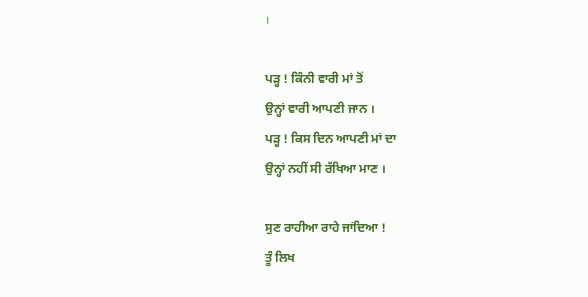।

ਪੜ੍ਹ ! ਕਿੰਨੀ ਵਾਰੀ ਮਾਂ ਤੋਂ
ਉਨ੍ਹਾਂ ਵਾਰੀ ਆਪਣੀ ਜਾਨ ।
ਪੜ੍ਹ ! ਕਿਸ ਦਿਨ ਆਪਣੀ ਮਾਂ ਦਾ
ਉਨ੍ਹਾਂ ਨਹੀਂ ਸੀ ਰੱਖਿਆ ਮਾਣ ।

ਸੁਣ ਰਾਹੀਆ ਰਾਹੇ ਜਾਂਦਿਆ !
ਤੂੰ ਲਿਖ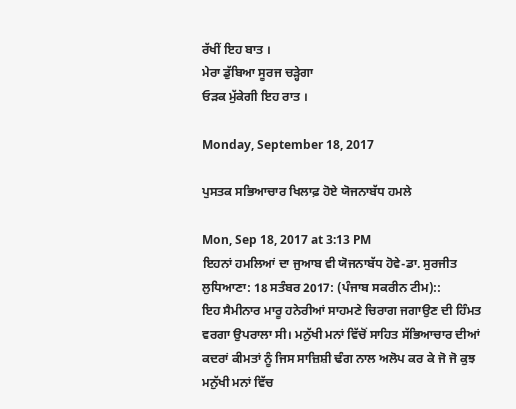ਰੱਖੀਂ ਇਹ ਬਾਤ ।
ਮੇਰਾ ਡੁੱਬਿਆ ਸੂਰਜ ਚੜ੍ਹੇਗਾ
ਓੜਕ ਮੁੱਕੇਗੀ ਇਹ ਰਾਤ ।

Monday, September 18, 2017

ਪੁਸਤਕ ਸਭਿਆਚਾਰ ਖਿਲਾਫ਼ ਹੋਏ ਯੋਜਨਾਬੱਧ ਹਮਲੇ

Mon, Sep 18, 2017 at 3:13 PM
ਇਹਨਾਂ ਹਮਲਿਆਂ ਦਾ ਜੁਆਬ ਵੀ ਯੋਜਨਾਬੱਧ ਹੋਵੇ-ਡਾ. ਸੁਰਜੀਤ
ਲੁਧਿਆਣਾ: 18 ਸਤੰਬਰ 2017: (ਪੰਜਾਬ ਸਕਰੀਨ ਟੀਮ)::
ਇਹ ਸੈਮੀਨਾਰ ਮਾਰੂ ਹਨੇਰੀਆਂ ਸਾਹਮਣੇ ਚਿਰਾਗ ਜਗਾਉਣ ਦੀ ਹਿੰਮਤ ਵਰਗਾ ਉਪਰਾਲਾ ਸੀ। ਮਨੁੱਖੀ ਮਨਾਂ ਵਿੱਚੋਂ ਸਾਹਿਤ ਸੱਭਿਆਚਾਰ ਦੀਆਂ ਕਦਰਾਂ ਕੀਮਤਾਂ ਨੂੰ ਜਿਸ ਸਾਜ਼ਿਸ਼ੀ ਢੰਗ ਨਾਲ ਅਲੋਪ ਕਰ ਕੇ ਜੋ ਜੋ ਕੁਝ ਮਨੁੱਖੀ ਮਨਾਂ ਵਿੱਚ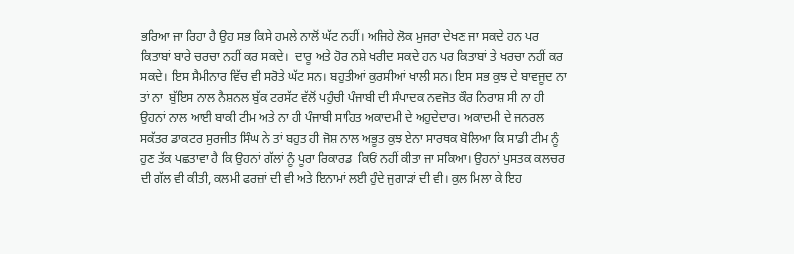ਭਰਿਆ ਜਾ ਰਿਹਾ ਹੈ ਉਹ ਸਭ ਕਿਸੇ ਹਮਲੇ ਨਾਲੋਂ ਘੱਟ ਨਹੀਂ। ਅਜਿਹੇ ਲੋਕ ਮੁਜਰਾ ਦੇਖਣ ਜਾ ਸਕਦੇ ਹਨ ਪਰ ਕਿਤਾਬਾਂ ਬਾਰੇ ਚਰਚਾ ਨਹੀਂ ਕਰ ਸਕਦੇ।  ਦਾਰੂ ਅਤੇ ਹੋਰ ਨਸ਼ੇ ਖਰੀਦ ਸਕਦੇ ਹਨ ਪਰ ਕਿਤਾਬਾਂ ਤੇ ਖਰਚਾ ਨਹੀਂ ਕਰ ਸਕਦੇ। ਇਸ ਸੈਮੀਨਾਰ ਵਿੱਚ ਵੀ ਸਰੋਤੇ ਘੱਟ ਸਨ। ਬਹੁਤੀਆਂ ਕੁਰਸੀਆਂ ਖਾਲੀ ਸਨ। ਇਸ ਸਭ ਕੁਝ ਦੇ ਬਾਵਜੂਦ ਨਾ ਤਾਂ ਨਾ  ਬੁੱਇਸ ਨਾਲ ਨੈਸ਼ਨਲ ਬੁੱਕ ਟਰਸੱਟ ਵੱਲੋਂ ਪਹੁੰਚੀ ਪੰਜਾਬੀ ਦੀ ਸੰਪਾਦਕ ਨਵਜੋਤ ਕੌਰ ਨਿਰਾਸ਼ ਸੀ ਨਾ ਹੀ ਉਹਨਾਂ ਨਾਲ ਆਈ ਬਾਕੀ ਟੀਮ ਅਤੇ ਨਾ ਹੀ ਪੰਜਾਬੀ ਸਾਹਿਤ ਅਕਾਦਮੀ ਦੇ ਅਹੁਦੇਦਾਰ। ਅਕਾਦਮੀ ਦੇ ਜਨਰਲ ਸਕੱਤਰ ਡਾਕਟਰ ਸੁਰਜੀਤ ਸਿੰਘ ਨੇ ਤਾਂ ਬਹੁਤ ਹੀ ਜੋਸ਼ ਨਾਲ ਅਭੂਤ ਕੁਝ ਏਨਾ ਸਾਰਥਕ ਬੋਲਿਆ ਕਿ ਸਾਡੀ ਟੀਮ ਨੂੰ ਹੁਣ ਤੱਕ ਪਛਤਾਵਾ ਹੈ ਕਿ ਉਹਨਾਂ ਗੱਲਾਂ ਨੂੰ ਪੂਰਾ ਰਿਕਾਰਡ  ਕਿਓਂ ਨਹੀਂ ਕੀਤਾ ਜਾ ਸਕਿਆ। ਉਹਨਾਂ ਪੁਸਤਕ ਕਲਚਰ ਦੀ ਗੱਲ ਵੀ ਕੀਤੀ, ਕਲਮੀ ਫਰਜ਼ਾਂ ਦੀ ਵੀ ਅਤੇ ਇਨਾਮਾਂ ਲਈ ਹੁੰਦੇ ਜੁਗਾੜਾਂ ਦੀ ਵੀ। ਕੁਲ ਮਿਲਾ ਕੇ ਇਹ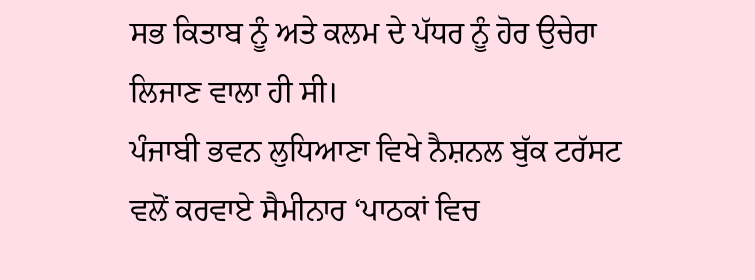ਸਭ ਕਿਤਾਬ ਨੂੰ ਅਤੇ ਕਲਮ ਦੇ ਪੱਧਰ ਨੂੰ ਹੋਰ ਉਚੇਰਾ ਲਿਜਾਣ ਵਾਲਾ ਹੀ ਸੀ।
ਪੰਜਾਬੀ ਭਵਨ ਲੁਧਿਆਣਾ ਵਿਖੇ ਨੈਸ਼ਨਲ ਬੁੱਕ ਟਰੱਸਟ ਵਲੋਂ ਕਰਵਾਏ ਸੈਮੀਨਾਰ ‘ਪਾਠਕਾਂ ਵਿਚ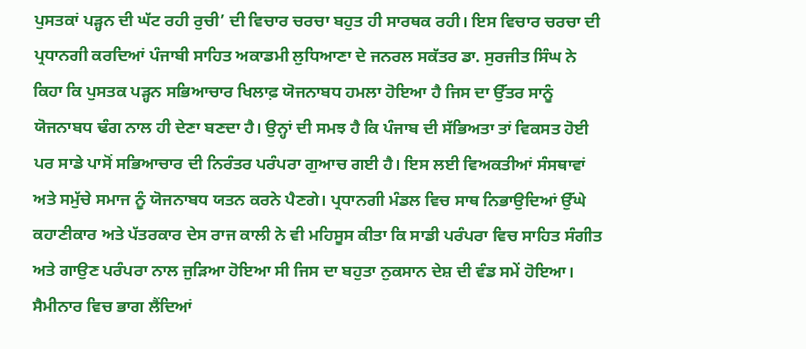ਪੁਸਤਕਾਂ ਪੜ੍ਹਨ ਦੀ ਘੱਟ ਰਹੀ ਰੁਚੀ’ ਦੀ ਵਿਚਾਰ ਚਰਚਾ ਬਹੁਤ ਹੀ ਸਾਰਥਕ ਰਹੀ। ਇਸ ਵਿਚਾਰ ਚਰਚਾ ਦੀ ਪ੍ਰਧਾਨਗੀ ਕਰਦਿਆਂ ਪੰਜਾਬੀ ਸਾਹਿਤ ਅਕਾਡਮੀ ਲੁਧਿਆਣਾ ਦੇ ਜਨਰਲ ਸਕੱਤਰ ਡਾ. ਸੁਰਜੀਤ ਸਿੰਘ ਨੇ ਕਿਹਾ ਕਿ ਪੁਸਤਕ ਪੜ੍ਹਨ ਸਭਿਆਚਾਰ ਖਿਲਾਫ਼ ਯੋਜਨਾਬਧ ਹਮਲਾ ਹੋਇਆ ਹੈ ਜਿਸ ਦਾ ਉੱਤਰ ਸਾਨੂੰ ਯੋਜਨਾਬਧ ਢੰਗ ਨਾਲ ਹੀ ਦੇਣਾ ਬਣਦਾ ਹੈ। ਉਨ੍ਹਾਂ ਦੀ ਸਮਝ ਹੈ ਕਿ ਪੰਜਾਬ ਦੀ ਸੱਭਿਅਤਾ ਤਾਂ ਵਿਕਸਤ ਹੋਈ ਪਰ ਸਾਡੇ ਪਾਸੋਂ ਸਭਿਆਚਾਰ ਦੀ ਨਿਰੰਤਰ ਪਰੰਪਰਾ ਗੁਆਚ ਗਈ ਹੈ। ਇਸ ਲਈ ਵਿਅਕਤੀਆਂ ਸੰਸਥਾਵਾਂ ਅਤੇ ਸਮੁੱਚੇ ਸਮਾਜ ਨੂੰ ਯੋਜਨਾਬਧ ਯਤਨ ਕਰਨੇ ਪੈਣਗੇ। ਪ੍ਰਧਾਨਗੀ ਮੰਡਲ ਵਿਚ ਸਾਥ ਨਿਭਾਉਦਿਆਂ ਉੱਘੇ ਕਹਾਣੀਕਾਰ ਅਤੇ ਪੱਤਰਕਾਰ ਦੇਸ ਰਾਜ ਕਾਲੀ ਨੇ ਵੀ ਮਹਿਸੂਸ ਕੀਤਾ ਕਿ ਸਾਡੀ ਪਰੰਪਰਾ ਵਿਚ ਸਾਹਿਤ ਸੰਗੀਤ ਅਤੇ ਗਾਉਣ ਪਰੰਪਰਾ ਨਾਲ ਜੁੜਿਆ ਹੋਇਆ ਸੀ ਜਿਸ ਦਾ ਬਹੁਤਾ ਨੁਕਸਾਨ ਦੇਸ਼ ਦੀ ਵੰਡ ਸਮੇਂ ਹੋਇਆ। ਸੈਮੀਨਾਰ ਵਿਚ ਭਾਗ ਲੈਂਦਿਆਂ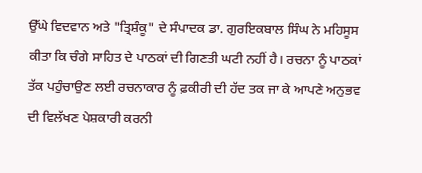ਉੱਘੇ ਵਿਦਵਾਨ ਅਤੇ "ਤ੍ਰਿਸ਼ੰਕੂ" ਦੇ ਸੰਪਾਦਕ ਡਾ. ਗੁਰਇਕਬਾਲ ਸਿੰਘ ਨੇ ਮਹਿਸੂਸ ਕੀਤਾ ਕਿ ਚੰਗੇ ਸਾਹਿਤ ਦੇ ਪਾਠਕਾਂ ਦੀ ਗਿਣਤੀ ਘਟੀ ਨਹੀਂ ਹੈ। ਰਚਨਾ ਨੂੰ ਪਾਠਕਾਂ ਤੱਕ ਪਹੁੰਚਾਉਣ ਲਈ ਰਚਨਾਕਾਰ ਨੂੰ ਫ਼ਕੀਰੀ ਦੀ ਹੱਦ ਤਕ ਜਾ ਕੇ ਆਪਣੇ ਅਨੁਭਵ ਦੀ ਵਿਲੱਖਣ ਪੇਸ਼ਕਾਰੀ ਕਰਨੀ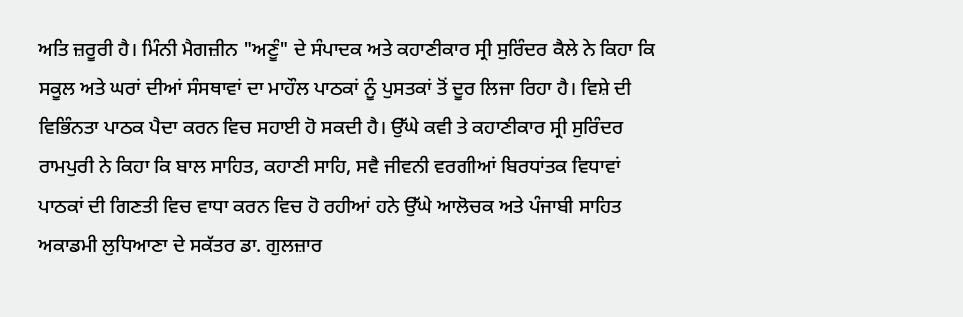ਅਤਿ ਜ਼ਰੂਰੀ ਹੈ। ਮਿੰਨੀ ਮੈਗਜ਼ੀਨ "ਅਣੂੰ" ਦੇ ਸੰਪਾਦਕ ਅਤੇ ਕਹਾਣੀਕਾਰ ਸ੍ਰੀ ਸੁਰਿੰਦਰ ਕੈਲੇ ਨੇ ਕਿਹਾ ਕਿ ਸਕੂਲ ਅਤੇ ਘਰਾਂ ਦੀਆਂ ਸੰਸਥਾਵਾਂ ਦਾ ਮਾਹੌਲ ਪਾਠਕਾਂ ਨੂੰ ਪੁਸਤਕਾਂ ਤੋਂ ਦੂਰ ਲਿਜਾ ਰਿਹਾ ਹੈ। ਵਿਸ਼ੇ ਦੀ ਵਿਭਿੰਨਤਾ ਪਾਠਕ ਪੈਦਾ ਕਰਨ ਵਿਚ ਸਹਾਈ ਹੋ ਸਕਦੀ ਹੈ। ਉੱਘੇ ਕਵੀ ਤੇ ਕਹਾਣੀਕਾਰ ਸ੍ਰੀ ਸੁਰਿੰਦਰ ਰਾਮਪੁਰੀ ਨੇ ਕਿਹਾ ਕਿ ਬਾਲ ਸਾਹਿਤ, ਕਹਾਣੀ ਸਾਹਿ, ਸਵੈ ਜੀਵਨੀ ਵਰਗੀਆਂ ਬਿਰਧਾਂਤਕ ਵਿਧਾਵਾਂ ਪਾਠਕਾਂ ਦੀ ਗਿਣਤੀ ਵਿਚ ਵਾਧਾ ਕਰਨ ਵਿਚ ਹੋ ਰਹੀਆਂ ਹਨੇ ਉੱਘੇ ਆਲੋਚਕ ਅਤੇ ਪੰਜਾਬੀ ਸਾਹਿਤ ਅਕਾਡਮੀ ਲੁਧਿਆਣਾ ਦੇ ਸਕੱਤਰ ਡਾ. ਗੁਲਜ਼ਾਰ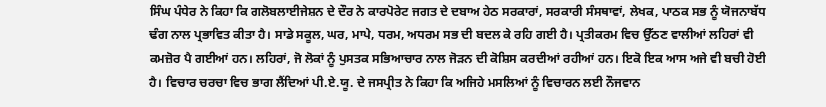ਸਿੰਘ ਪੰਧੇਰ ਨੇ ਕਿਹਾ ਕਿ ਗਲੋਬਲਾਈਜੇਸ਼ਨ ਦੇ ਦੌਰ ਨੇ ਕਾਰਪੋਰੇਟ ਜਗਤ ਦੇ ਦਬਾਅ ਹੇਠ ਸਰਕਾਰਾਂ, ਸਰਕਾਰੀ ਸੰਸਥਾਵਾਂ, ਲੇਖਕ, ਪਾਠਕ ਸਭ ਨੂੰ ਯੋਜਨਾਬੱਧ ਢੰਗ ਨਾਲ ਪ੍ਰਭਾਵਿਤ ਕੀਤਾ ਹੈ। ਸਾਡੇ ਸਕੂਲ, ਘਰ, ਮਾਪੇ, ਧਰਮ, ਅਧਰਮ ਸਭ ਦੀ ਬਦਲ ਕੇ ਰਹਿ ਗਈ ਹੈ। ਪ੍ਰਤੀਕਰਮ ਵਿਚ ਉੱਠਣ ਵਾਲੀਆਂ ਲਹਿਰਾਂ ਵੀ ਕਮਜ਼ੋਰ ਪੈ ਗਈਆਂ ਹਨ। ਲਹਿਰਾਂ, ਜੋ ਲੋਕਾਂ ਨੂੰ ਪੁਸਤਕ ਸਭਿਆਚਾਰ ਨਾਲ ਜੋੜਨ ਦੀ ਕੋਸ਼ਿਸ ਕਰਦੀਆਂ ਰਹੀਆਂ ਹਨ। ਇਕੋ ਇਕ ਆਸ ਅਜੇ ਵੀ ਬਚੀ ਹੋਈ ਹੈ। ਵਿਚਾਰ ਚਰਚਾ ਵਿਚ ਭਾਗ ਲੈਂਦਿਆਂ ਪੀ.ਏ.ਯੂ. ਦੇ ਜਸਪ੍ਰੀਤ ਨੇ ਕਿਹਾ ਕਿ ਅਜਿਹੇ ਮਸਲਿਆਂ ਨੂੰ ਵਿਚਾਰਨ ਲਈ ਨੌਜਵਾਨ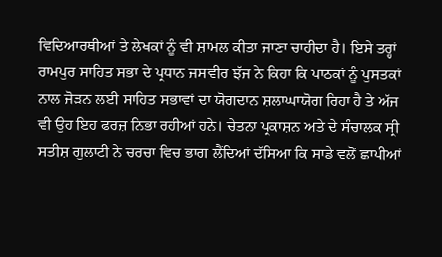ਵਿਦਿਆਰਥੀਆਂ ਤੇ ਲੇਖਕਾਂ ਨੂੰ ਵੀ ਸ਼ਾਮਲ ਕੀਤਾ ਜਾਣਾ ਚਾਹੀਦਾ ਹੈ। ਇਸੇ ਤਰ੍ਹਾਂ ਰਾਮਪੁਰ ਸਾਹਿਤ ਸਭਾ ਦੇ ਪ੍ਰਧਾਨ ਜਸਵੀਰ ਝੱਜ ਨੇ ਕਿਹਾ ਕਿ ਪਾਠਕਾਂ ਨੂੰ ਪੁਸਤਕਾਂ ਨਾਲ ਜੋੜਨ ਲਈ ਸਾਹਿਤ ਸਭਾਵਾਂ ਦਾ ਯੋਗਦਾਨ ਸ਼ਲਾਘਾਯੋਗ ਰਿਹਾ ਹੈ ਤੇ ਅੱਜ ਵੀ ਉਹ ਇਹ ਫਰਜ਼ ਨਿਭਾ ਰਹੀਆਂ ਹਨੇ। ਚੇਤਨਾ ਪ੍ਰਕਾਸ਼ਨ ਅਤੇ ਦੇ ਸੰਚਾਲਕ ਸ੍ਰੀ ਸਤੀਸ਼ ਗੁਲਾਟੀ ਨੇ ਚਰਚਾ ਵਿਚ ਭਾਗ ਲੈਂਦਿਆਂ ਦੱਸਿਆ ਕਿ ਸਾਡੇ ਵਲੋਂ ਛਾਪੀਆਂ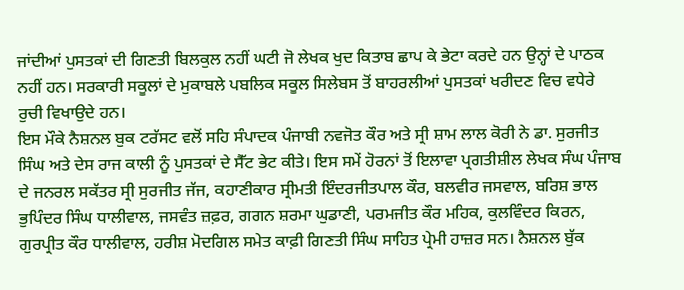ਜਾਂਦੀਆਂ ਪੁਸਤਕਾਂ ਦੀ ਗਿਣਤੀ ਬਿਲਕੁਲ ਨਹੀਂ ਘਟੀ ਜੋ ਲੇਖਕ ਖੁਦ ਕਿਤਾਬ ਛਾਪ ਕੇ ਭੇਟਾ ਕਰਦੇ ਹਨ ਉਨ੍ਹਾਂ ਦੇ ਪਾਠਕ ਨਹੀਂ ਹਨ। ਸਰਕਾਰੀ ਸਕੂਲਾਂ ਦੇ ਮੁਕਾਬਲੇ ਪਬਲਿਕ ਸਕੂਲ ਸਿਲੇਬਸ ਤੋਂ ਬਾਹਰਲੀਆਂ ਪੁਸਤਕਾਂ ਖਰੀਦਣ ਵਿਚ ਵਧੇਰੇ ਰੁਚੀ ਵਿਖਾਉਦੇ ਹਨ।
ਇਸ ਮੌਕੇ ਨੈਸ਼ਨਲ ਬੁਕ ਟਰੱਸਟ ਵਲੋਂ ਸਹਿ ਸੰਪਾਦਕ ਪੰਜਾਬੀ ਨਵਜੋਤ ਕੌਰ ਅਤੇ ਸ੍ਰੀ ਸ਼ਾਮ ਲਾਲ ਕੋਰੀ ਨੇ ਡਾ. ਸੁਰਜੀਤ ਸਿੰਘ ਅਤੇ ਦੇਸ ਰਾਜ ਕਾਲੀ ਨੂੰ ਪੁਸਤਕਾਂ ਦੇ ਸੈੱਟ ਭੇਟ ਕੀਤੇ। ਇਸ ਸਮੇਂ ਹੋਰਨਾਂ ਤੋਂ ਇਲਾਵਾ ਪ੍ਰਗਤੀਸ਼ੀਲ ਲੇਖਕ ਸੰਘ ਪੰਜਾਬ ਦੇ ਜਨਰਲ ਸਕੱਤਰ ਸ੍ਰੀ ਸੁਰਜੀਤ ਜੱਜ, ਕਹਾਣੀਕਾਰ ਸ੍ਰੀਮਤੀ ਇੰਦਰਜੀਤਪਾਲ ਕੌਰ, ਬਲਵੀਰ ਜਸਵਾਲ, ਬਰਿਸ਼ ਭਾਲ ਭੁਪਿੰਦਰ ਸਿੰਘ ਧਾਲੀਵਾਲ, ਜਸਵੰਤ ਜ਼ਫ਼ਰ, ਗਗਨ ਸ਼ਰਮਾ ਘੁਡਾਣੀ, ਪਰਮਜੀਤ ਕੌਰ ਮਹਿਕ, ਕੁਲਵਿੰਦਰ ਕਿਰਨ, ਗੁਰਪ੍ਰੀਤ ਕੌਰ ਧਾਲੀਵਾਲ, ਹਰੀਸ਼ ਮੋਦਗਿਲ ਸਮੇਤ ਕਾਫ਼ੀ ਗਿਣਤੀ ਸਿੰਘ ਸਾਹਿਤ ਪ੍ਰੇਮੀ ਹਾਜ਼ਰ ਸਨ। ਨੈਸ਼ਨਲ ਬੁੱਕ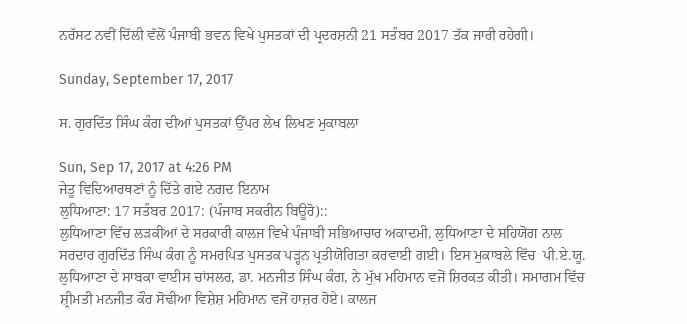ਨਰੱਸਟ ਨਵੀਂ ਦਿੱਲੀ ਵੱਲੋਂ ਪੰਜਾਬੀ ਭਵਨ ਵਿਖੇ ਪੁਸਤਕਾਂ ਦੀ ਪ੍ਰਦਰਸ਼ਨੀ 21 ਸਤੰਬਰ 2017 ਤੱਕ ਜਾਰੀ ਰਹੇਗੀ।

Sunday, September 17, 2017

ਸ. ਗੁਰਦਿੱਤ ਸਿੰਘ ਕੰਗ ਦੀਆਂ ਪੁਸਤਕਾਂ ਉੱਪਰ ਲੇਖ ਲਿਖਣ ਮੁਕਾਬਲਾ

Sun, Sep 17, 2017 at 4:26 PM
ਜੇਤੂ ਵਿਦਿਆਰਥਣਾਂ ਨੂੰ ਦਿੱਤੇ ਗਏ ਨਗਦ ਇਨਾਮ
ਲੁਧਿਆਣਾ: 17 ਸਤੰਬਰ 2017: (ਪੰਜਾਬ ਸਕਰੀਨ ਬਿਊਰੋ)::
ਲੁਧਿਆਣਾ ਵਿੱਚ ਲੜਕੀਆਂ ਦੇ ਸਰਕਾਰੀ ਕਾਲਜ ਵਿਖੇ ਪੰਜਾਬੀ ਸਭਿਆਚਾਰ ਅਕਾਦਮੀ, ਲੁਧਿਆਣਾ ਦੇ ਸਹਿਯੋਗ ਨਾਲ ਸਰਦਾਰ ਗੁਰਦਿੱਤ ਸਿੰਘ ਕੰਗ ਨੂੰ ਸਮਰਪਿਤ ਪੁਸਤਕ ਪੜ੍ਹਨ ਪ੍ਰਤੀਯੋਗਿਤਾ ਕਰਵਾਈ ਗਈ। ਇਸ ਮੁਕਾਬਲੇ ਵਿੱਚ  ਪੀ.ਏ.ਯੂ. ਲੁਧਿਆਣਾ ਦੇ ਸਾਬਕਾ ਵਾਈਸ ਚਾਂਸਲਰ, ਡਾ. ਮਨਜੀਤ ਸਿੰਘ ਕੰਗ, ਨੇ ਮੁੱਖ ਮਹਿਮਾਨ ਵਜੋਂ ਸ਼ਿਰਕਤ ਕੀਤੀ। ਸਮਾਗਮ ਵਿੱਚ ਸ਼੍ਰੀਮਤੀ ਮਨਜੀਤ ਕੌਰ ਸੋਢੀਆ ਵਿਸ਼ੇਸ਼ ਮਹਿਮਾਨ ਵਜੋਂ ਹਾਜ਼ਰ ਹੋਏ। ਕਾਲਜ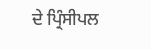ਦੇ ਪ੍ਰਿੰਸੀਪਲ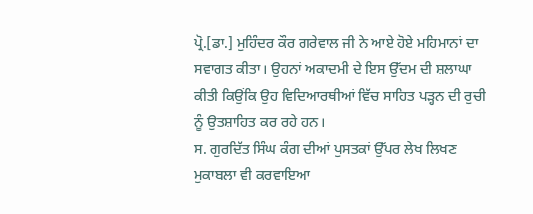ਪ੍ਰੋ.[ਡਾ.] ਮੁਹਿੰਦਰ ਕੌਰ ਗਰੇਵਾਲ ਜੀ ਨੇ ਆਏ ਹੋਏ ਮਹਿਮਾਨਾਂ ਦਾ ਸਵਾਗਤ ਕੀਤਾ। ਉਹਨਾਂ ਅਕਾਦਮੀ ਦੇ ਇਸ ਉੱਦਮ ਦੀ ਸ਼ਲਾਘਾ ਕੀਤੀ ਕਿਉਂਕਿ ਉਹ ਵਿਦਿਆਰਥੀਆਂ ਵਿੱਚ ਸਾਹਿਤ ਪੜ੍ਹਨ ਦੀ ਰੁਚੀ ਨੂੰ ਉਤਸ਼ਾਹਿਤ ਕਰ ਰਹੇ ਹਨ।
ਸ. ਗੁਰਦਿੱਤ ਸਿੰਘ ਕੰਗ ਦੀਆਂ ਪੁਸਤਕਾਂ ਉੱਪਰ ਲੇਖ ਲਿਖਣ ਮੁਕਾਬਲਾ ਵੀ ਕਰਵਾਇਆ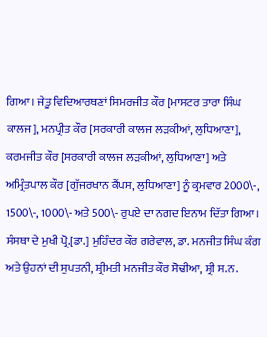ਗਿਆ। ਜੇਤੂ ਵਿਦਿਆਰਥਣਾਂ ਸਿਮਰਜੀਤ ਕੌਰ [ਮਾਸਟਰ ਤਾਰਾ ਸਿੰਘ ਕਾਲਜ], ਮਨਪ੍ਰੀਤ ਕੌਰ [ਸਰਕਾਰੀ ਕਾਲਜ ਲੜਕੀਆਂ, ਲੁਧਿਆਣਾ], ਕਰਮਜੀਤ ਕੌਰ [ਸਰਕਾਰੀ ਕਾਲਜ ਲੜਕੀਆਂ, ਲੁਧਿਆਣਾ] ਅਤੇ ਅਮ੍ਰਿੰਤਪਾਲ ਕੌਰ [ਗੁੱਜਰਖਾਨ ਕੈਂਪਸ, ਲੁਧਿਆਣਾ] ਨੂੰ ਕ੍ਰਮਵਾਰ 2000\-, 1500\-, 1000\- ਅਤੇ 500\- ਰੁਪਏ ਦਾ ਨਗਦ ਇਨਾਮ ਦਿੱਤਾ ਗਿਆ। ਸੰਸਥਾ ਦੇ ਮੁਖੀ ਪ੍ਰੋ.[ਡਾ.] ਮੁਹਿੰਦਰ ਕੌਰ ਗਰੇਵਾਲ, ਡਾ. ਮਨਜੀਤ ਸਿੰਘ ਕੰਗ ਅਤੇ ਉਹਨਾਂ ਦੀ ਸੁਪਤਨੀ, ਸ਼੍ਰੀਮਤੀ ਮਨਜੀਤ ਕੌਰ ਸੋਢੀਆ, ਸ਼੍ਰੀ ਸ.ਨ.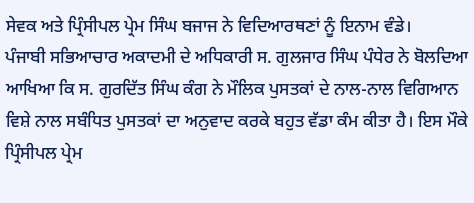ਸੇਵਕ ਅਤੇ ਪ੍ਰਿੰਸੀਪਲ ਪ੍ਰੇਮ ਸਿੰਘ ਬਜਾਜ ਨੇ ਵਿਦਿਆਰਥਣਾਂ ਨੂੰ ਇਨਾਮ ਵੰਡੇ।
ਪੰਜਾਬੀ ਸਭਿਆਚਾਰ ਅਕਾਦਮੀ ਦੇ ਅਧਿਕਾਰੀ ਸ. ਗੁਲਜਾਰ ਸਿੰਘ ਪੰਧੇਰ ਨੇ ਬੋਲਦਿਆ ਆਖਿਆ ਕਿ ਸ. ਗੁਰਦਿੱਤ ਸਿੰਘ ਕੰਗ ਨੇ ਮੌਲਿਕ ਪੁਸਤਕਾਂ ਦੇ ਨਾਲ-ਨਾਲ ਵਿਗਿਆਨ ਵਿਸ਼ੇ ਨਾਲ ਸਬੰਧਿਤ ਪੁਸਤਕਾਂ ਦਾ ਅਨੁਵਾਦ ਕਰਕੇ ਬਹੁਤ ਵੱਡਾ ਕੰਮ ਕੀਤਾ ਹੈ। ਇਸ ਮੌਕੇ ਪ੍ਰਿੰਸੀਪਲ ਪ੍ਰੇਮ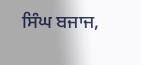ਸਿੰਘ ਬਜਾਜ,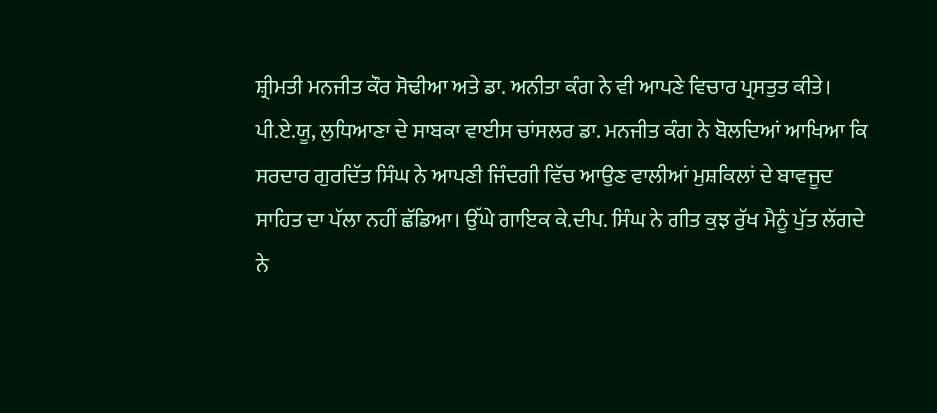ਸ਼੍ਰੀਮਤੀ ਮਨਜੀਤ ਕੌਰ ਸੋਢੀਆ ਅਤੇ ਡਾ. ਅਨੀਤਾ ਕੰਗ ਨੇ ਵੀ ਆਪਣੇ ਵਿਚਾਰ ਪ੍ਰਸਤੁਤ ਕੀਤੇ।
ਪੀ.ਏ.ਯੂ, ਲੁਧਿਆਣਾ ਦੇ ਸਾਬਕਾ ਵਾਈਸ ਚਾਂਸਲਰ ਡਾ. ਮਨਜੀਤ ਕੰਗ ਨੇ ਬੋਲਦਿਆਂ ਆਖਿਆ ਕਿ ਸਰਦਾਰ ਗੁਰਦਿੱਤ ਸਿੰਘ ਨੇ ਆਪਣੀ ਜਿੰਦਗੀ ਵਿੱਚ ਆਉਣ ਵਾਲੀਆਂ ਮੁਸ਼ਕਿਲਾਂ ਦੇ ਬਾਵਜੂਦ ਸਾਹਿਤ ਦਾ ਪੱਲਾ ਨਹੀਂ ਛੱਡਿਆ। ਉੱਘੇ ਗਾਇਕ ਕੇ.ਦੀਪ. ਸਿੰਘ ਨੇ ਗੀਤ ਕੁਝ ਰੁੱਖ ਮੈਨੂੰ ਪੁੱਤ ਲੱਗਦੇ ਨੇ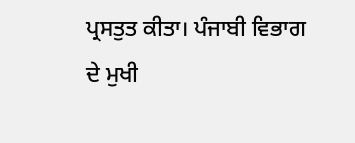ਪ੍ਰਸਤੁਤ ਕੀਤਾ। ਪੰਜਾਬੀ ਵਿਭਾਗ ਦੇ ਮੁਖੀ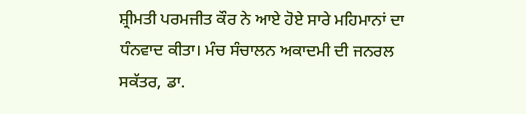ਸ਼੍ਰੀਮਤੀ ਪਰਮਜੀਤ ਕੌਰ ਨੇ ਆਏ ਹੋਏ ਸਾਰੇ ਮਹਿਮਾਨਾਂ ਦਾ ਧੰਨਵਾਦ ਕੀਤਾ। ਮੰਚ ਸੰਚਾਲਨ ਅਕਾਦਮੀ ਦੀ ਜਨਰਲ ਸਕੱਤਰ, ਡਾ.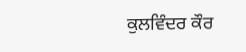ਕੁਲਵਿੰਦਰ ਕੌਰ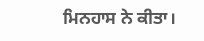ਮਿਨਹਾਸ ਨੇ ਕੀਤਾ।